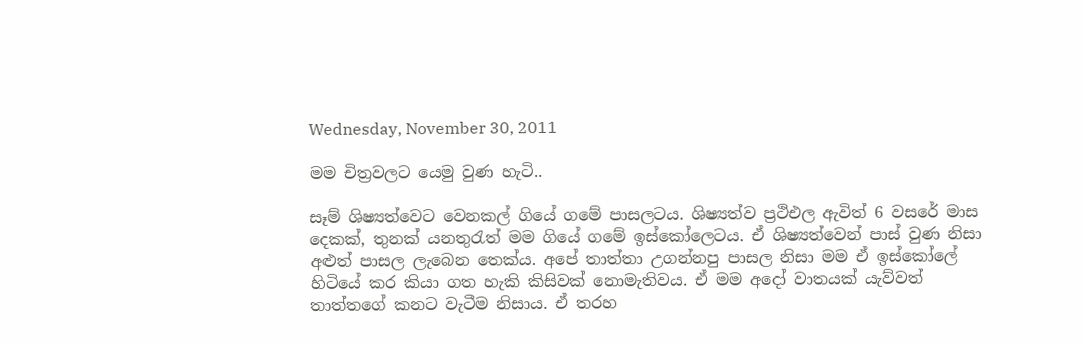Wednesday, November 30, 2011

මම චිත්‍රවලට යෙමු වුණ හැටි..

සෑම් ශිෂ්‍යත්වෙට වෙනකල් ගියේ ගමේ පාසලටය. ශිෂ්‍යත්ව ප්‍රථිඑල ඇවිත් 6 වසරේ මාස දෙකක්, තුනක් යනතුරැත් මම ගියේ ගමේ ඉස්කෝලෙටය. ඒ ශිෂ්‍යත්වෙන් පාස් වුණ නිසා අළුත් පාසල ලැබෙන තෙක්ය. අපේ තාත්තා උගන්නපු පාසල නිසා මම ඒ ඉස්කෝලේ හිටියේ කර කියා ගත හැකි කිසිවක් නොමැතිවය. ඒ මම අදෝ වාතයක් යැව්වත් තාත්තගේ කනට වැටීම නිසාය. ඒ තරහ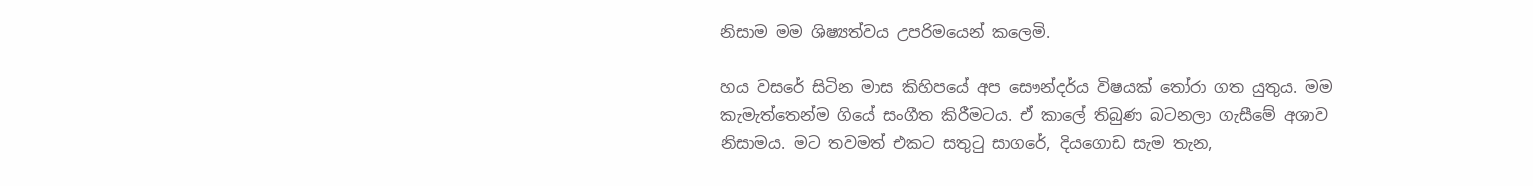නිසාම මම ශිෂ්‍යත්වය උපරි‍මයෙන් කලෙමි.

හය වසරේ සිටින මාස කිහිපයේ අප සෞන්දර්ය විෂයක් තෝරා ගත යුතුය. මම කැමැත්තෙන්ම ගියේ සංගීත කිරීමටය. ඒ කාලේ තිබුණ බටනලා ගැසීමේ අශාව නිසාමය. මට තවමත් එකට සතුටු සාගරේ, දියගොඩ සැම තැන,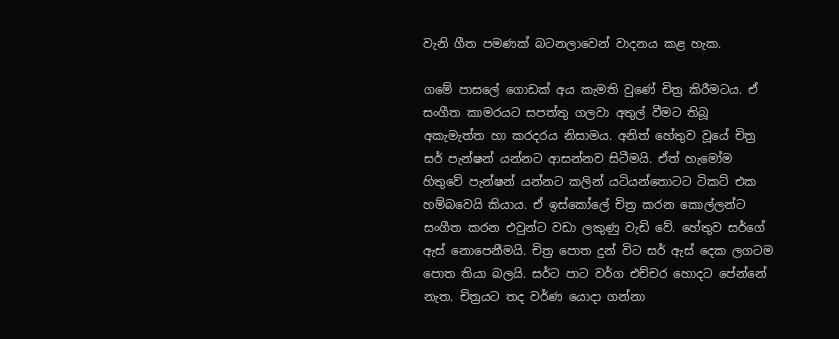වැනි ගීත පමණක් බටනලාවෙන් වාදනය කළ හැක.

ගමේ පාසලේ ගොඩක් අය කැමති වුණේ චිත්‍ර කිරීමටය. ඒ සංගීත කාමරයට සපත්තු ගලවා අතුල් වීමට තිබූ අකැමැත්ත හා කරදරය නිසාමය. අනිත් හේතුව වූයේ චිත්‍ර සර් පැන්ෂන් යන්නට ආසන්නව සිටීමයි. ඒත් හැමෝම හිතුවේ පැන්ෂන් යන්නට කලින් යටියන්තොටට ටිකට් එක හම්බවෙයි කියාය. ඒ ඉස්කෝලේ චිත්‍ර කරන කොල්ලන්ට සංගීත කරන එවුන්ට වඩා ලකුණු වැඩි වේ. හේතුව සර්ගේ ඇස් නොපෙනීමයි. චිත්‍ර පොත දුන් විට සර් ඇස් දෙක ලගටම පොත තියා බලයි. සර්ට පාට වර්ග එච්චර හොදට පේන්නේ නැත. චිත්‍රයට තද වර්ණ යොදා ගන්නා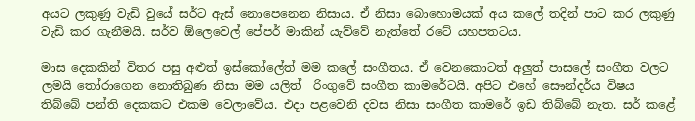අයට ලකුණු වැඩි වුයේ සර්ට ඇස් නොපෙනෙන නිසාය. ඒ නිසා බොහොමයක් අය කලේ තදින් පාට කර ලකුණු වැඩි කර ගැනීමයි. සර්ව ඕලෙවෙල් පේපර් මාකින් යැව්වේ නැත්තේ රටේ යහපතටය.

මාස දෙකකින් විතර පසු අළුත් ඉස්කෝලේත් මම කලේ සංගීතය. ඒ වෙනකොටත් අලුත් පාසලේ සංගීත වලට ලමයි තෝ‍රාගෙන නොතිබුණ නිසා මම යලිත්  රිංගුවේ සංගීත කාමරේටයි. අපිට එහේ සෞන්දර්ය විෂය තිබ්බේ පන්ති දෙකකට එකම වෙලාවේය. එදා පළවෙනි දවස නිසා සංගීත කාමරේ ඉඩ තිබ්බේ නැත. සර් කළේ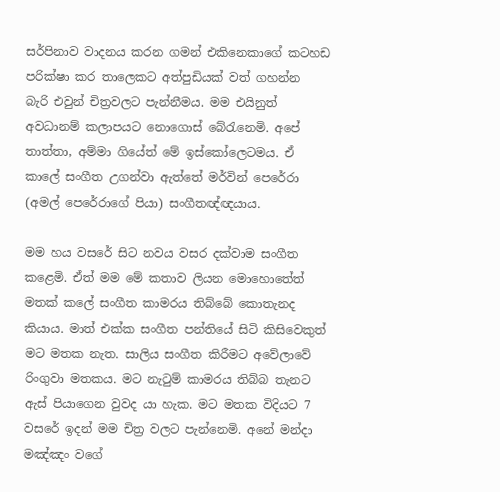සර්පිනාව වාදනය කරන ගමන් එකිනෙකාගේ ක‍ටහඩ පරික්ෂා කර තාලෙකට අත්පු‍ඩියක් වත් ගහන්න බැරි ‍එවුන් චිත්‍රවලට පැන්නීමය. මම එයිනුත් අවධානම් කලාපයට නොගොස් බේරැනෙමි. අපේ තාත්තා, අම්මා ගියේත් මේ ඉස්කෝලෙටමය. ඒ කාලේ සංගීත උගන්වා ඇත්තේ මර්වින් පෙරේරා  (අමල් පෙරේරාගේ පියා) සංගීතඥ්ඥයාය.

මම හය වසරේ සිට නවය වසර දක්වාම සංගීත කළෙමි. ඒත් මම මේ කතාව ලියන මොහොතේත් මතක් කලේ සංගීත කා‍මරය තිබ්බේ කො‍තැනද කියාය. මාත් එක්ක සංගීත පන්තියේ සිටි කිසිවෙකුත් මට මතක නැත. සාලිය සංගීත කිරීමට අවේලාවේ රිංගුවා මතකය. මට නැටුම් කාමරය තිබ්බ තැනට ඇස් පියාගෙන වුවද යා හැක. මට මතක විදියට 7 වසරේ ඉදන් මම චිත්‍ර වලට පැන්නෙමි. අනේ මන්දා මඤ්ඤං ‍වගේ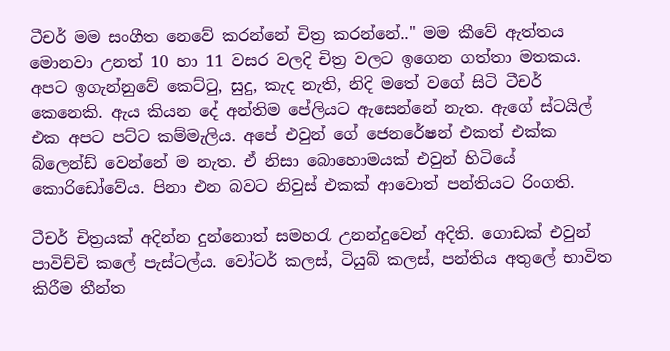ටීචර් මම සංගීත නෙවේ කරන්නේ චිත්‍ර කරන්නේ.." මම කීවේ ඇත්තය
මොනවා උනත් 10 හා 11 වසර වලදි චිත්‍ර වලට ඉගෙන ගත්තා මතකය. අපට ඉගැන්නුවේ කෙට්ටු, සුදු, කැද නැති, නිදි මතේ වගේ සිටි ටීචර් කෙනෙකි. ඇය කියන දේ අන්තිම පේලියට ඇසෙන්නේ නැත. ඇගේ ස්ටයිල් එක අපට පට්ට කම්මැලිය. අපේ එවුන් ගේ ජෙනරේෂන් එකත් එක්ක බ්ලෙන්ඩ් වෙන්නේ ම නැත. ඒ නිසා බොහොමයක් එවුන් හිටියේ කොරිඩෝවේය. පිනා එන බවට නිවුස් එකක් ආවොත් පන්තියට රිංගති.

ටීචර් චිත්‍රයක් අදින්න දුන්නොත් සමහරැ උනන්දුවෙන් අදිති. ගොඩක් එවුන් පාවිච්චි කලේ පැස්ටල්ය. වෝටර් කලස්, ටියුබ් කලස්, පන්තිය අතුලේ භාවිත කිරීම තීන්ත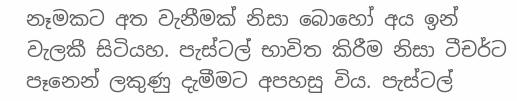නෑමකට අත වැනීමක් නිසා බොහෝ අය ඉන් වැලකී සිටියහ. පැස්ටල් භාවිත කිරීම නිසා ටීචර්ට පෑනෙන් ලකුණු දැමීමට අපහසු විය. පැස්ටල්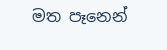මත පෑනෙන්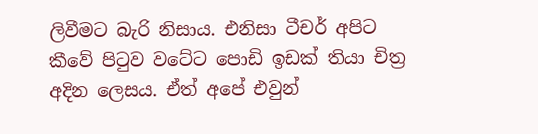ලිවීමට බැරි නිසාය. එනිසා ටීචර් අපිට කීවේ පිටුව වටේට පොඩි ඉඩක් තියා චිත්‍ර අදින ලෙසය. ඒත් අපේ එවුන්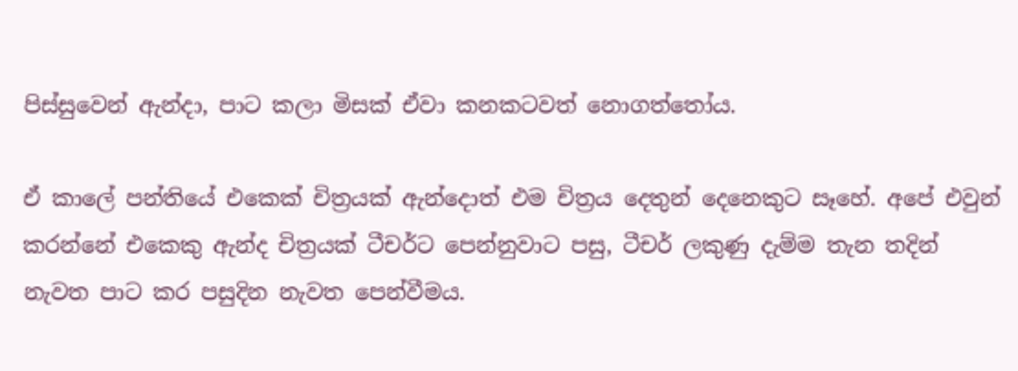පිස්සුවෙන් ඇන්දා, පාට කලා මිසක් ඒවා කනකටවත් නොගත්තෝය.

ඒ කාලේ පන්තියේ එකෙක් චිත්‍රයක් ඇන්දොත් එම චිත්‍රය දෙතුන් දෙනෙකුට සෑහේ. අපේ එවුන් කරන්නේ එකෙකු ඇන්ද චිත්‍රයක් ටීචර්ට පෙන්නුවාට පසු, ටීචර් ලකුණු දැම්ම තැන තදින් නැවත පාට කර පසුදින නැවත පෙන්වීමය.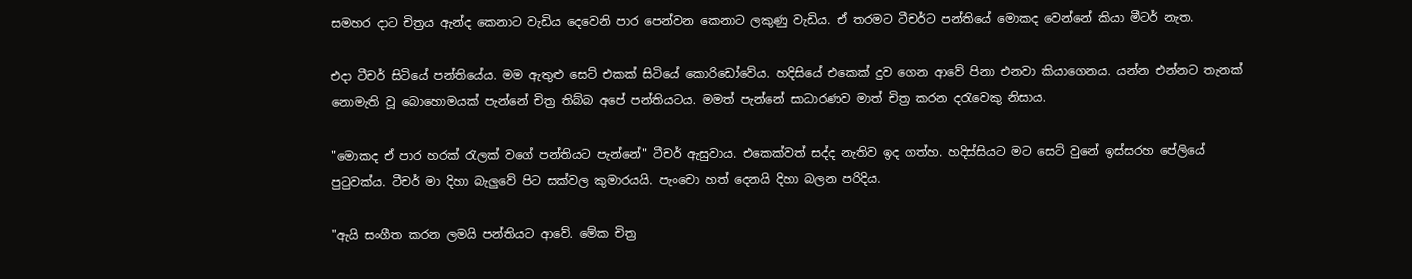සමහර දාට චිත්‍රය ඇන්ද කෙනාට වැඩිය දෙවෙනි පාර පෙන්වන කෙනාට ලකුණු වැඩිය. ඒ තරමට ටීචර්ට පන්තියේ මොකද වෙන්නේ කියා මීටර් නැත.

එදා ටීචර් සිටියේ පන්තියේය. මම ඇතුළු සෙට් එකක් සිටියේ කොරිඩෝවේය. හදිසියේ එකෙක් දුව ගෙන ආවේ පිනා එනවා කියාගෙනය. යන්න එන්නට තැනක් නොමැති වූ බොහොමයක් පැන්නේ චිත්‍ර තිබ්බ අපේ පන්තියටය. මමත් පැන්නේ සාධාරණව මාත් චිත්‍ර කරන දරැවෙකු නිසාය.

"මොකද ඒ පාර හරක් රැලක් වගේ පන්තියට පැන්නේ" ටීචර් ඇසුවාය. එකෙක්වත් සද්ද නැතිව ඉද ගත්හ. හදිස්සියට මට සෙට් වුනේ ඉස්සරහ පේලියේ පුටුවක්ය. ටීචර් මා දිහා බැලුවේ පිට සක්වල කුමාරයයි. පැංචො හත් දෙනයි දිහා බලන පරිදිය.

"ඇයි සංගීත කරන ලමයි පන්තියට ආවේ. මේක චිත්‍ර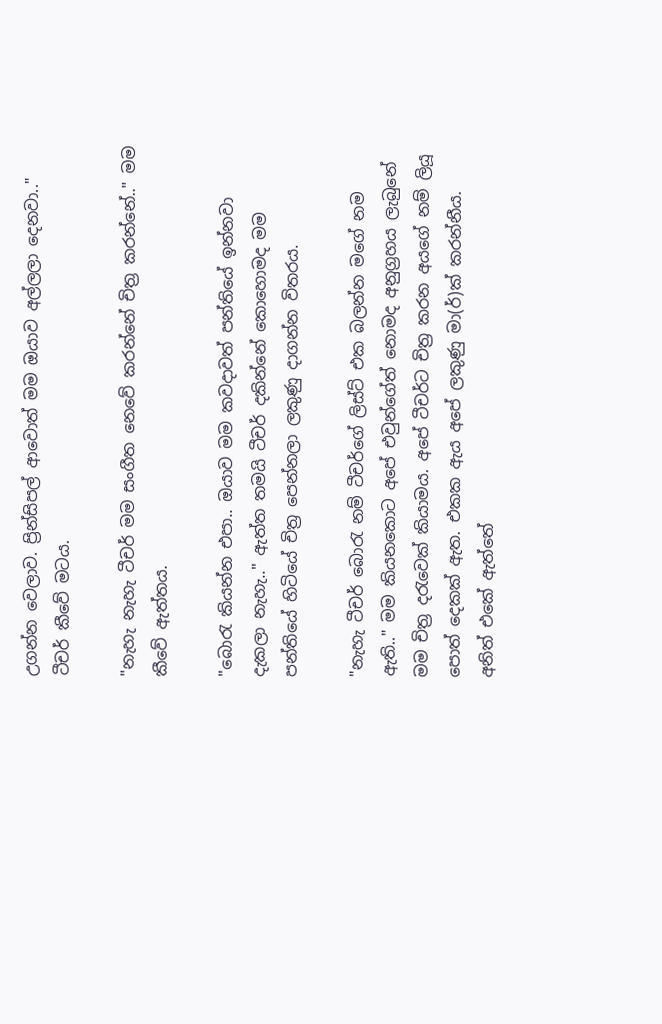උගන්න වෙලාව. ප්‍රින්සිපල් ආවොත් මම ඔයාව අල්ලලා දෙනවා.." ටීචර් කීවේ මටය.

"නැහැ නැහැ ටීචර් මම සංගීත නෙවේ කරන්නේ චිත්‍ර කරන්නේ.." මම කීවේ ඇත්තය.

"බොරැ කියන්න එපා.. ඔයාව මම කවදාවත් පන්තියේ ඉන්නවා දැකලා නැහැ.." ඇත්ත තමයි ටීචර් දකින්නේ කොහොමද මම පන්තියේ හිටියේ චිත්‍ර පෙන්නලා ලකුණු දාගන්න විතරය.

"නැහැ ටීචර් බොරැ නම් ටීචර්ගේ ලිස්ට් එක බලන්න මගේ නම ඇති.." මම කියනකොට අපේ එවුන්ගේත් නොමද අනුග්‍රහය ලැබුනේ මම චිත්‍ර දරැවෙක් කියාමය. අපේ ටීචර්ට චිත්‍ර කරන අයගේ නම් ලියූ පොත් දෙකක් ඇත. එකක ඇය අපේ ලකුණු මා(ර්)ක් කරන්නීය. අ‍නිත් එකේ ඇත්තේ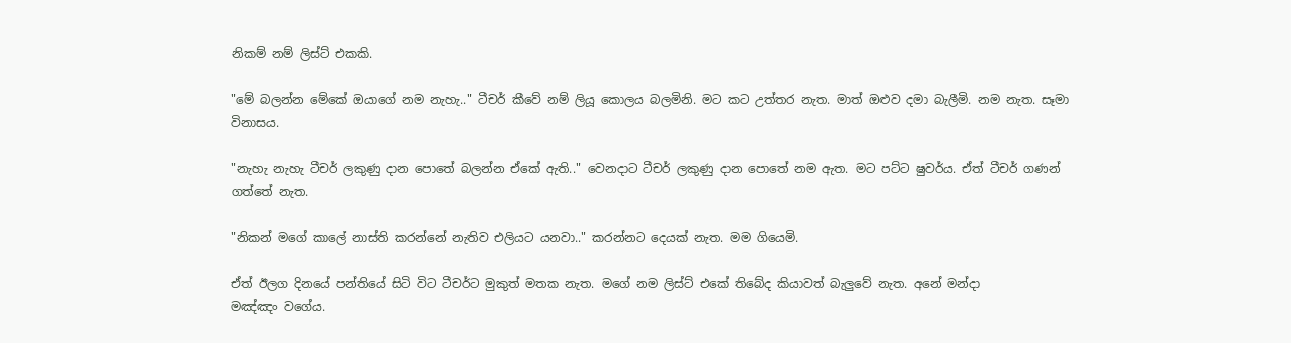නිකම් නම් ලිස්ට් එකකි.

"මේ බලන්න මේකේ ඔයාගේ නම නැහැ.." ටීචර් කීවේ නම් ලියූ කොලය බලමිනි. මට කට උත්තර නැත. මාත් ඔළුව දමා බැලීමි. නම නැත. සෑමා විනාසය.

"නැහැ නැහැ ටීචර් ලකුණු දාන පොතේ බලන්න ඒකේ ඇති.." වෙනදාට ටීචර් ලකුණු දා‍න පොතේ නම ඇත. මට පට්ට ෂුවර්ය. ඒත් ටීචර් ගණන් ගත්තේ නැත.

"නිකන් මගේ කාලේ නාස්ති කරන්නේ නැතිව එලියට යනවා.." කරන්නට දෙයක් නැත. මම ගියෙමි.

ඒත් ඊලග දිනයේ පන්තියේ සිටි විට ටීචර්ට මුකුත් මතක නැත. මගේ නම ලිස්ට් එකේ තිබේද කියාවත් බැලුවේ නැත. අනේ මන්දා මඤ්ඤං ‍වගේය.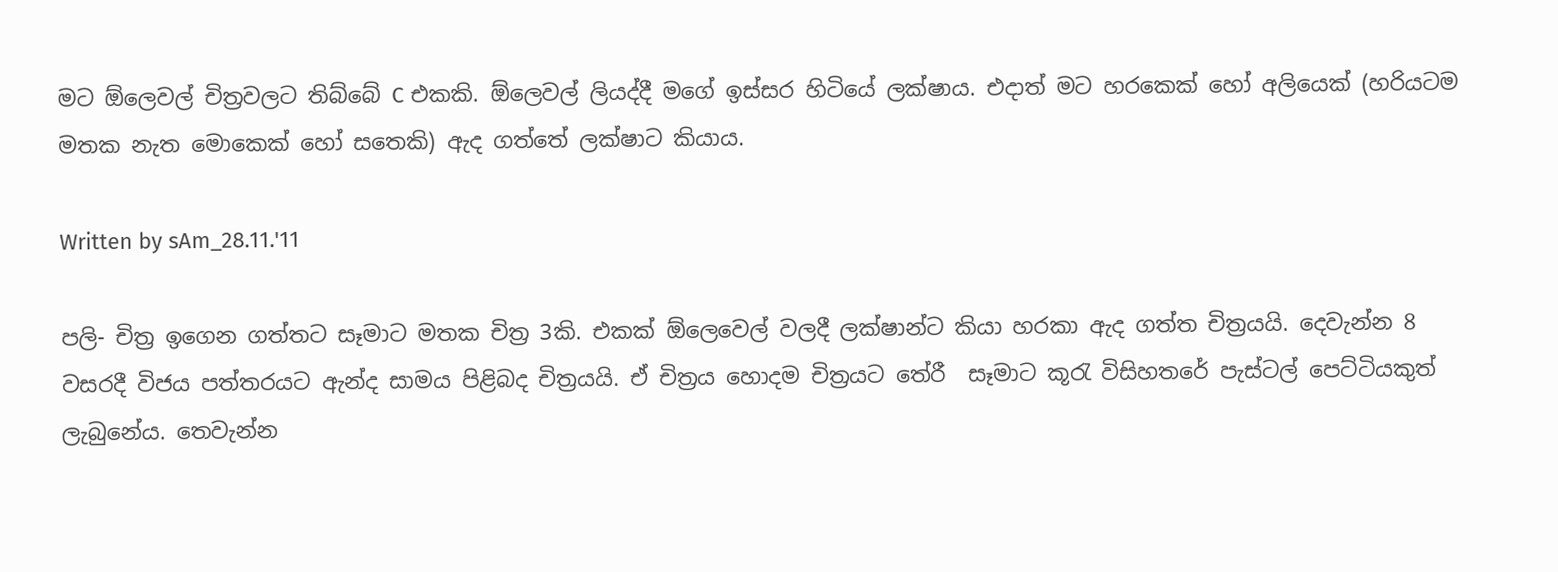මට ඕලෙවල් චිත්‍රවලට තිබ්බේ C එකකි. ඕලෙවල් ලියද්දී මගේ ඉස්සර හිටියේ ලක්ෂාය. එදාත් මට හරකෙක් හෝ අලියෙක් (හරියටම මතක නැත මොකෙක් හෝ සතෙකි) ඇද ගත්තේ ලක්ෂාට කියාය.

Written by sAm_28.11.'11

පලි- චිත්‍ර ඉගෙන ගත්තට සෑමාට මතක චිත්‍ර 3කි. එකක් ඕලෙවෙල් වලදී ලක්ෂාන්ට කියා හරකා ඇද ගත්ත චිත්‍රයයි. දෙවැන්න 8 වසරදී විජය පත්තරයට ඇන්ද සාමය පිළිබද චිත්‍රයයි. ඒ චිත්‍රය හොදම චිත්‍රය‍ට තේරී  සෑමාට කූරැ විසිහතරේ පැස්ටල් පෙට්ටියකුත් ලැබුනේය. තෙවැන්න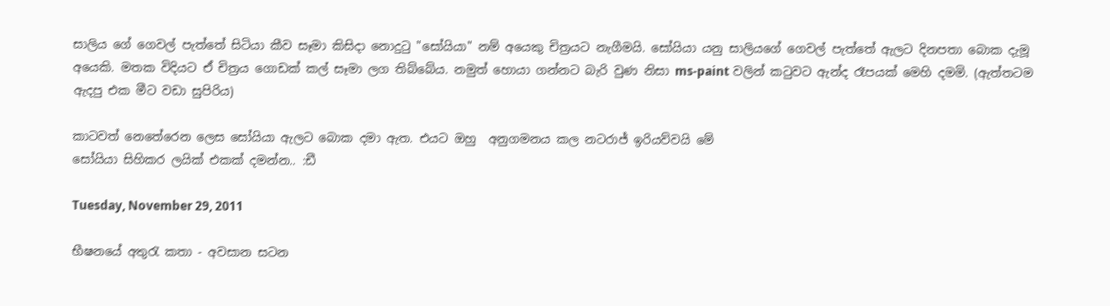සාලිය ගේ ගෙවල් පැත්තේ සිටියා කීව සෑමා කිසිදා නොදුටු "සෝයියා" නම් අයෙකු චිත්‍රයට නැගීමයි. සෝයියා යනු සාලියගේ ගෙවල් පැත්තේ ඇලට දිනපතා බොක දැමූ අයෙකි. මතක විදියට ඒ චිත්‍රය ගොඩක් කල් සෑමා ලග තිබ්බේය. නමුත් හොයා ගන්නට බැරි වුණ නිසා ms-paint වලින් කටුවට ඇන්ද රෑපයක් මෙහි දමමි. (ඇත්තටම ඇදපු එක මීට වඩා සුපිරිය)

කාටවත් නෙතේරෙන ලෙස සෝයියා ඇලට බොක දමා ඇත. එයට ඔහු  අනුගමනය කල නටරාජ් ඉරියව්වයි මේ
සෝයියා සිහිකර ලයික් එකක් දමන්න.. :ඩී

Tuesday, November 29, 2011

භීෂනයේ අතුරැ කතා - අවසාන සටන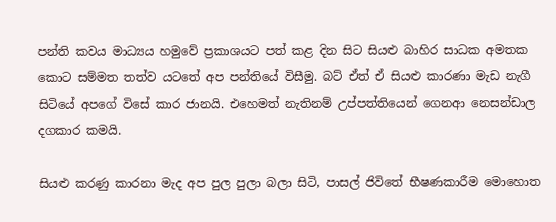පන්ති කවය මාධ්‍යය හමුවේ ප්‍රකාශයට පත් කළ දින සිට සියළු බාහිර සාධක අමතක කොට සම්මත තත්ව යටතේ අප පන්තියේ විසීමු. බට් ඒත් ඒ සියළු කාරණා මැඩ නැගී සිටියේ අ‍පගේ විසේ කාර ජානයි. එහෙමත් නැතිනම් උප්පත්තියෙන් ගෙනආ නෙසන්ඩාල දගකාර කමයි.

සියළු කරණු කාරනා මැද අප පුල පුලා බලා සිටි, පාසල් ජිවිතේ භීෂණකාරීම මොහොත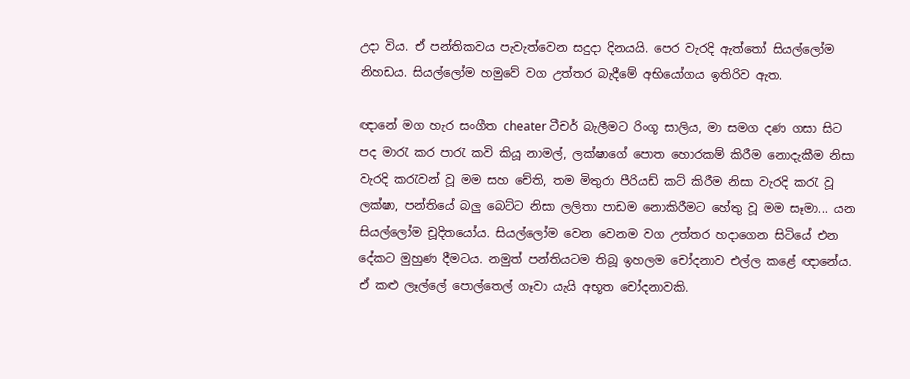උදා විය. ඒ පන්තිකවය පැවැත්වෙන සදුදා දිනයයි. පෙර වැරදි ඇත්තෝ සියල්ලෝම නිහඩය. සියල්ලෝම හමුවේ වග උත්තර බැදීමේ අභියෝගය ඉතිරිව ඇත.

ඥානේ මග හැර සංගීත cheater ටීචර් බැලීමට රිංගූ සාලිය, මා සමග දණ ගසා සිට පද මාරැ කර පාරැ කවි කියූ නාමල්, ලක්ෂාගේ පොත හොරකම් කිරීම නොදැකීම නිසා වැරදි කරැවන් වූ මම සහ චේති, තම මිතුරා පීරියඩ් කට් කිරීම නිසා වැරදි කරැ වූ ලක්ෂා, පන්තියේ බලු බෙට්ට නිසා ලලිතා පාඩම නොකිරීමට හේතු වූ මම සෑමා... යන සියල්ලෝම චූදිතයෝය. සියල්ලෝම වෙන වෙනම වග උත්තර හදාගෙන සිටියේ එන දේකට මුහුණ දීමටය. නමුත් පන්තියටම තිබූ ඉහලම චෝදනාව එල්ල කළේ ඥානේය. ඒ කළු ලෑල්ලේ පොල්තෙල් ගෑවා යැයි අභූත චෝදනාවකි.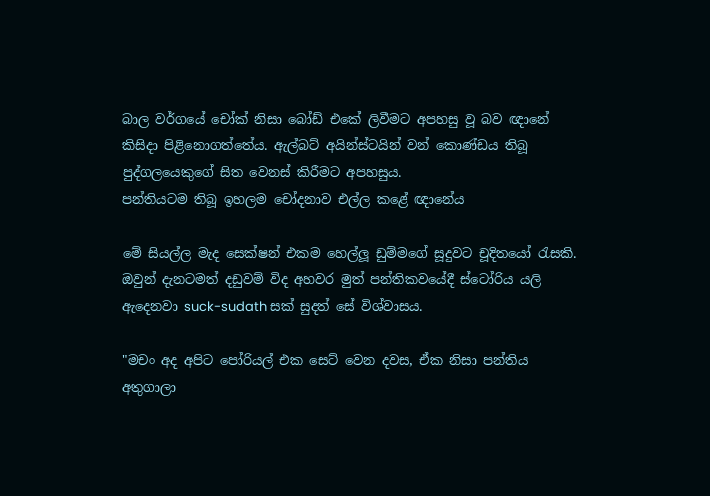බාල වර්ගයේ චෝක් නිසා බෝඩ් එකේ ලිවීමට අපහසු වූ බව ඥානේ කිසිදා පිළිනොගත්තේය. ඇල්බට් අයින්ස්ටයින් වන් කොණ්ඩය තිබූ පුද්ගලයෙකුගේ සිත වෙනස් කිරීමට අපහසුය.
පන්තියටම තිබූ ඉහලම චෝදනාව එල්ල කළේ ඥානේය

මේ සියල්ල මැද සෙක්ෂන් එකම හෙල්ලූ ඩුම්මගේ සූදුවට චූදිතයෝ රැසකි. ඔවුන් දැනටමත් දඩුවම් විද අහවර මුත් පන්තිකවයේදී ස්ටෝරිය යලි ඇදෙනවා suck-sudath සක් සුදත් සේ විශ්වාසය.

"මචං අද අපිට පෝරියල් එක සෙට් වෙන දවස, ඒක නිසා පන්තිය අතුගාලා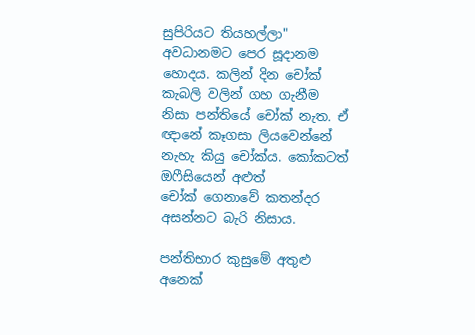සුපිරියට තියහල්ලා" අවධානමට පෙර සූදානම හොදය. කලින් දින චෝක් කැබලි වලින් ගහ ගැනීම නිසා පන්තියේ චෝක් නැත. ඒ ඥානේ කෑගසා ලියවෙන්නේ නැහැ කියු චෝක්ය. කෝකටත් ඔෆීසියෙන් අළුත් චෝක් ‍ගෙනාවේ කතන්දර අසන්නට බැරි නිසාය.

පන්තිභාර කුසුමේ අතුළු අනෙක්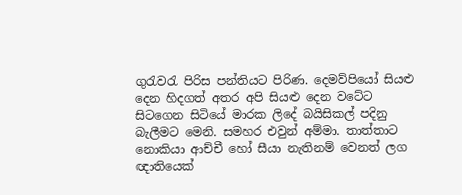ගුරැවරැ පිරිස පන්තියට පිරිණ. දෙමව්පියෝ සියළු දෙන හිදගත් අතර අපි සියළු දෙන වටේට සිටගෙන සිටියේ මාරක ලිදේ බයිසිකල් පදිනු බැලීමට මෙනි. සමහර එවුන් අම්මා. තාත්තාට නොකියා ආච්චී හෝ සීයා නැතිනම් වෙනත් ලග ඥාතියෙක්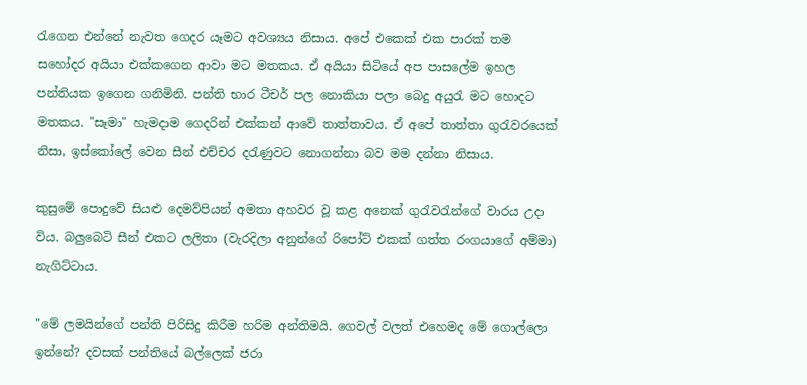රැගෙන එන්නේ නැවත ගෙදර යෑමට අවශ්‍යය නිසාය. අපේ එකෙක් එක පාරක් තම සහෝදර අයියා එක්කගෙන ආවා මට මතකය. ඒ අයියා සිටියේ අප පාසලේම ඉහල පන්තියක ඉගෙන ගනිමිනි. පන්ති භාර ටීචර් පල නොකියා පලා බෙදු අයුරැ මට හොදට මතකය. "සෑමා" හැමදාම ගෙදරින් එක්කන් ආවේ තාත්තාවය. ඒ අපේ තාත්තා ගුරැවරයෙක් නිසා, ඉස්කෝලේ වෙන සීන් එච්චර දරැණුවට නොගන්නා බව මම දන්නා නිසාය.

කුසුමේ පොදුවේ සියළු දෙමව්පියන් අමතා අහවර වූ කළ අනෙක් ගුරැවරැන්ගේ වාරය උදා විය. බලුබෙටි සීන් එකට ලලිතා (වැරදිලා අනුන්ගේ රිපෝට් එකක් ගත්ත රංගයාගේ අම්මා) නැගිට්ටාය.

"මේ ලමයින්ගේ පන්ති පිරිසිදු කිරීම හරිම අන්තිමයි. ගෙවල් වලත් එහෙමද මේ ගොල්ලො ඉන්නේ? දවසක් පන්තියේ බල්ලෙක් ජරා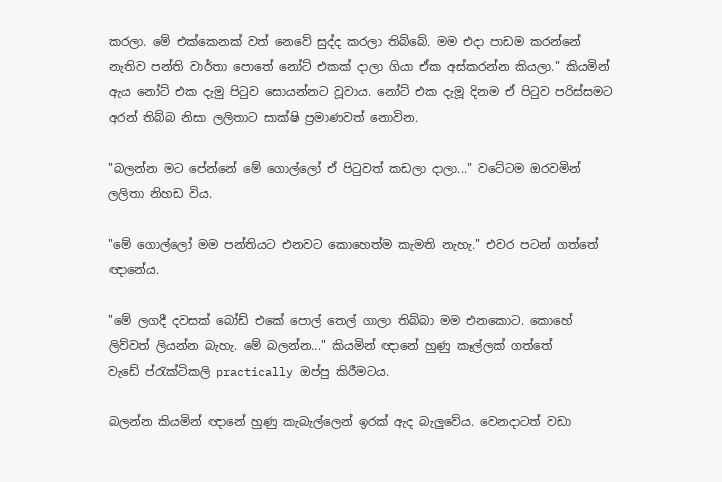කරලා. මේ ‍එක්කෙනක් වත් නෙවේ සුද්ද කරලා තිබ්බේ. මම එදා පාඩම කරන්නේ නැතිව පන්ති වාර්තා පොතේ නෝට් එකක් දාලා ගියා ඒක අස්කරන්න කියලා." කියමින් ඇය නෝට් එක දැමු පිටුව සොයන්නට වූවාය. නෝට් එක දැමූ දිනම ඒ පිටුව පරිස්සමට අරන් තිබ්බ නිසා ලලිතාට සාක්ෂි ප්‍රමාණවත් නොවින.

"බලන්න මට පේන්නේ මේ ගොල්ලෝ ඒ පිටුවත් කඩලා දාලා..." වටේටම ඔරවමින් ලලිතා නිහඩ විය.

"මේ ගොල්ලෝ මම පන්තියට එනවට කොහෙත්ම කැමති නැහැ." එව‍ර පටන් ගත්තේ ඥානේය.

"මේ ලගදී දවසක් බෝඩ් එකේ පොල් තෙල් ගාලා තිබ්බා මම එනකොට. කොහේ ලිව්වත් ලියන්න බැහැ. මේ බලන්න..." කියමින් ඥානේ හුණු කෑල්ලක් ගත්තේ වැඩේ ‍ප්රැක්ටිකලි practically ඔප්පු කිරීමටය.

බලන්න කියමින් ඥානේ හුණු කැබැල්ලෙන් ඉරක් ඇද බැලුවේය. වෙනදාටත් වඩා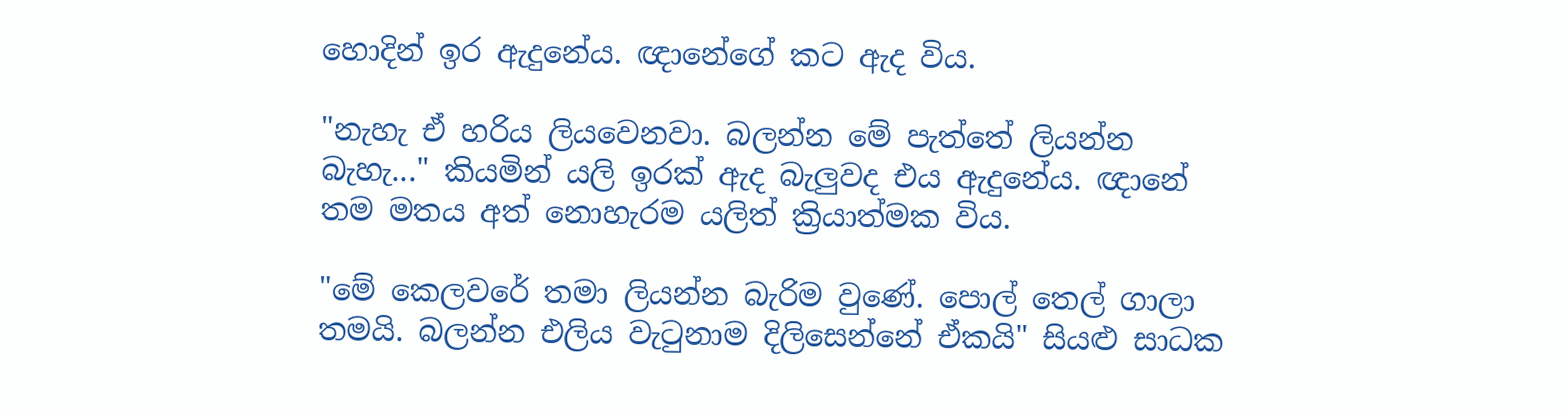හොදින් ඉර ඇදුනේය. ඥානේගේ කට ඇද විය.

"නැහැ ඒ හරිය ලියවෙනවා. බලන්න මේ පැත්තේ ලියන්න බැහැ..." කියමින් යලි ඉරක් ඇද බැලුවද එය ඇදුනේය. ඥානේ තම මතය අත් නොහැරම යලිත් ක්‍රියාත්මක විය.

"මේ කෙලවරේ තමා ලියන්න බැරිම වුණේ. පොල් තෙල් ගාලා තමයි. බලන්න එලිය වැටුනාම දිලිසෙන්නේ ඒකයි" සියළු සාධක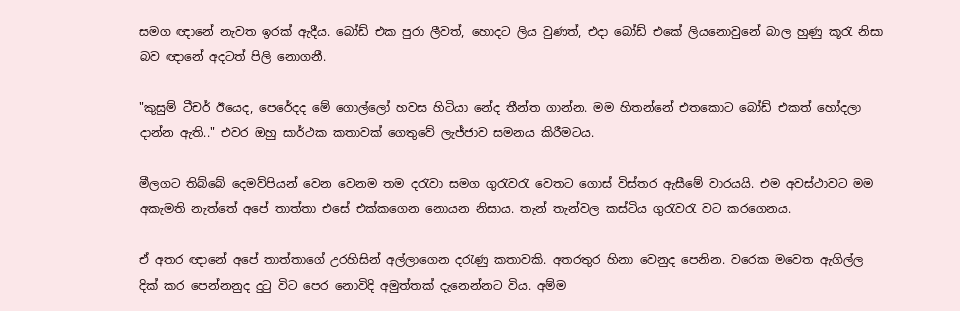සමග ඥානේ නැවත ඉරක් ඇදීය. බෝඩ් එක පුරා ලීවත්, හොදට ලිය වුණත්, එදා බෝඩ් එකේ ලියනොවුනේ බාල හුණු කූරැ නිසා බව ඥානේ අදටත් පිලි නොගනී.

"කුසුම් ටීචර් ඊයෙද, පෙරේදද මේ ගොල්ලෝ හවස හිටියා නේද තීන්ත ගාන්න. මම හිතන්නේ එතකොට බෝඩ් එකත් හෝදලා දාන්න ඇති.." එවර ඔහු සාර්ථක කතාවක් ගෙතුවේ ලැජ්ජාව සමනය කිරීමටය.

මීලගට තිබ්බේ දෙමව්පියන් වෙන වෙනම තම දරැවා සමග ගුරැවරැ වෙතට ගොස් විස්තර ඇසීමේ වාරයයි. එම අවස්ථාවට මම අකැමති නැත්තේ අපේ තාත්තා ‍එසේ එක්කගෙන නොයන නිසාය. තැන් තැන්වල කස්ටිය ගුරැවරැ වට කරගෙනය.

ඒ අතර ඥානේ අපේ තාත්තාගේ උරහිසින් අල්ලාගෙන දරැණු කතාවකි. අතරතුර හිනා වෙනුද පෙනින. වරෙක මවෙත ඇගිල්ල දික් කර පෙන්නනුද දුටු විට පෙර නොවිදි අමුත්තක් දැනෙන්නට විය. අම්ම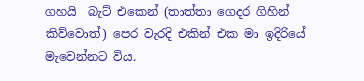ගහයි  බැට් එකෙන් (තාත්තා ගෙදර ගිහින් කිව්වොත්) පෙර වැරදි එකින් එක මා ඉදිරියේ මැවෙන්නට විය.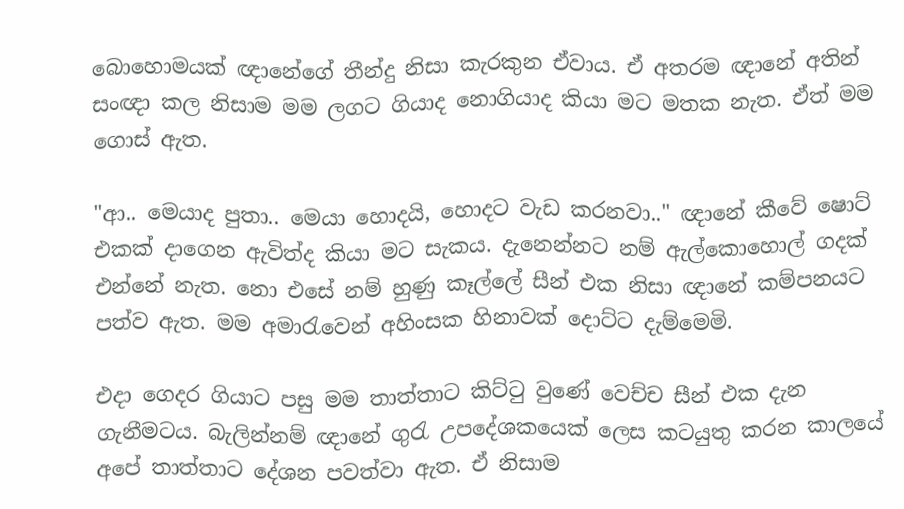බොහොමයක් ඥානේගේ තීන්දු නිසා කැරකුන ඒවාය. ඒ අතරම ඥානේ අතින් සංඥා කල නිසාම මම ලගට ගියාද නොගියාද කියා මට මතක නැත. ඒත් මම ගොස් ඇත.

"ආ.. මෙයාද පුතා.. මෙයා හොදයි, හොදට වැඩ කරනවා.." ඥානේ කීවේ ෂොට් එකක් දාගෙන ඇවිත්ද කියා මට සැකය. දැනෙන්නට නම් ඇල්කොහොල් ගදක් එන්නේ නැත. නො එසේ නම් හුණු කෑල්ලේ සීන් එක නිසා ඥානේ කම්පනයට පත්ව ඇත. මම අමාරැවෙන් අහිංසක හිනාවක් දොට්ට දැම්මෙමි.

එදා ගෙදර ගියාට පසු මම තාත්තාට කිට්ටු වුණේ වෙච්ච සීන් එක දැන ගැනීමටය. බැලින්නම් ඥානේ ගුරැ උපදේශකයෙක් ලෙස කටයුතු කරන කාලයේ අපේ තාත්තාට දේශන පවත්වා ඇත. ඒ නිසාම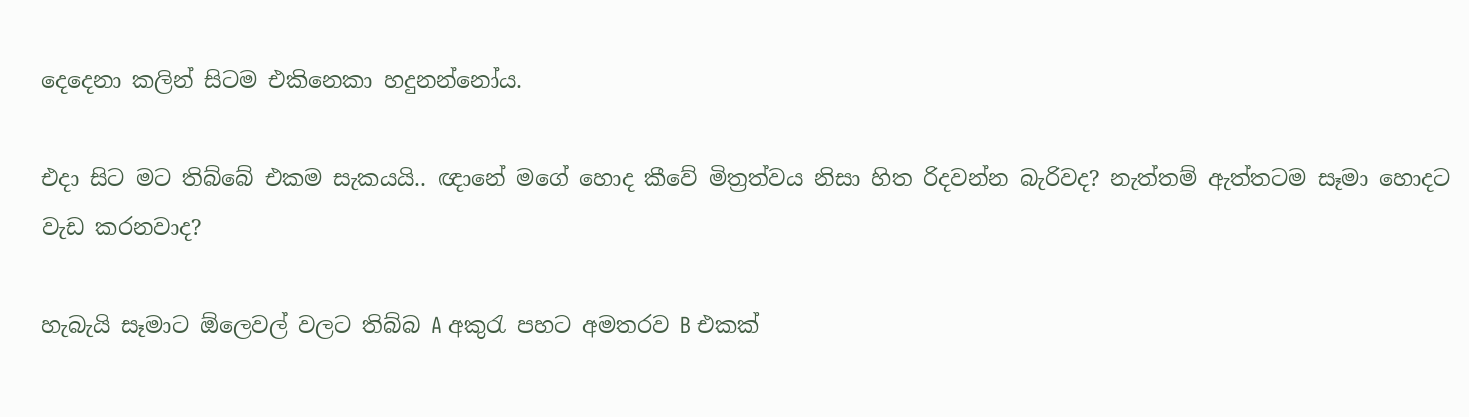දෙදෙනා කලින් සිටම එකිනෙකා හදුනන්නෝය.

එදා සිට මට තිබ්බේ එකම සැකයයි.. ඥානේ මගේ හොද කීවේ මිත්‍රත්වය නිසා හිත රිදවන්න බැරිවද? නැත්තම් ඇත්තටම සෑමා හොදට වැඩ කරනවාද?

හැබැයි සෑමාට ඕලෙවල් වලට තිබ්බ A අකුරැ පහට අමතරව B එකක්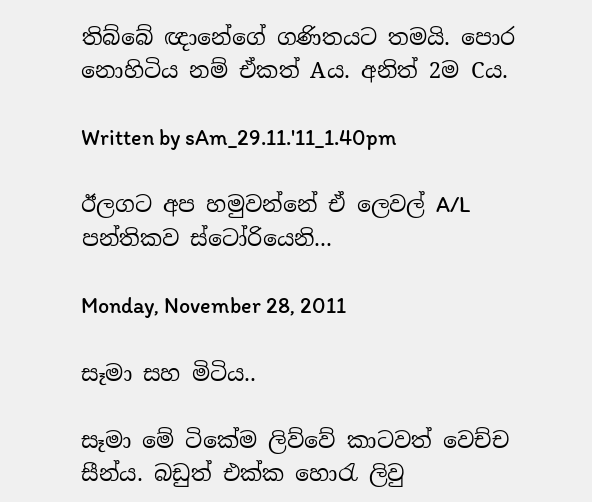තිබ්බේ ඥානේගේ ගණිතයට තමයි. පොර නොහිටිය නම් ඒකත් Aය. අනිත් 2ම Cය.

Written by sAm_29.11.'11_1.40pm

ඊලගට අප හමුවන්නේ ඒ ලෙවල් A/L පන්තිකව ස්ටෝරියෙනි...

Monday, November 28, 2011

සෑමා සහ මිටිය..

සෑමා මේ ටිකේම ලිව්වේ කාටවත් වෙච්ච සීන්ය. බඩුත් එක්ක හොරැ ලිවු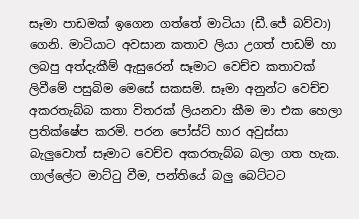සෑමා පාඩමක් ඉගෙන ගත්තේ මාටියා (ඩී.ජේ බව්වා) ගෙනි. මාටියාට අවසාන කතාව ලියා උගත් පාඩම් හා ලබපු අත්දැකීම් ඇසුරෙන් සෑමාට වෙච්ච කතාවක් ලිවීමේ පසුබිම මෙසේ සකසමි. සෑමා‍ අනුන්ට වෙච්ච අකරතැබ්බ කතා විතරක් ලියනවා කීම මා එක හෙලා ප්‍රතික්ෂේප කරමි. පරන පෝස්ට් හාර අවුස්සා බැලුවොත් සෑමාට වෙච්ච අකරතැබ්බ බලා ගත හැක. ගාල්ලේට මාට්ටු වීම, පන්තියේ බලු බෙට්ටට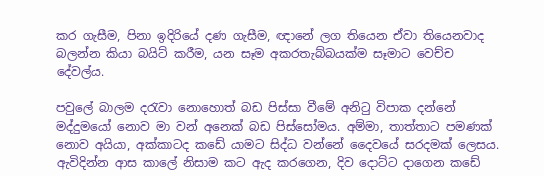කර ගැසීම, පිනා ඉදිරියේ දණ ගැසීම, ඥානේ ලග තියෙන ඒවා තියෙනවාද බලන්න කියා බයිට් කරීම, යන සෑම අකරතැබ්බයක්ම සෑමාට වෙච්ච දේවල්ය.

පවුලේ බාලම දරැවා නොහොත් බඩ පිස්සා වීමේ අනිටු විපාක දන්නේ මද්දුමයෝ නොව මා වන් අනෙක් බඩ පිස්සෝමය. අම්මා, තාත්තාට පමණක් නොව අයියා, අක්කාටද කඩේ යාමට සිද්ධ වන්නේ දෛවයේ සරදමක් ලෙසය. ඇවිදින්න ආස කාලේ නිසාම කට ඇද කරගෙන, දිව දොට්ට දාගෙන කඩේ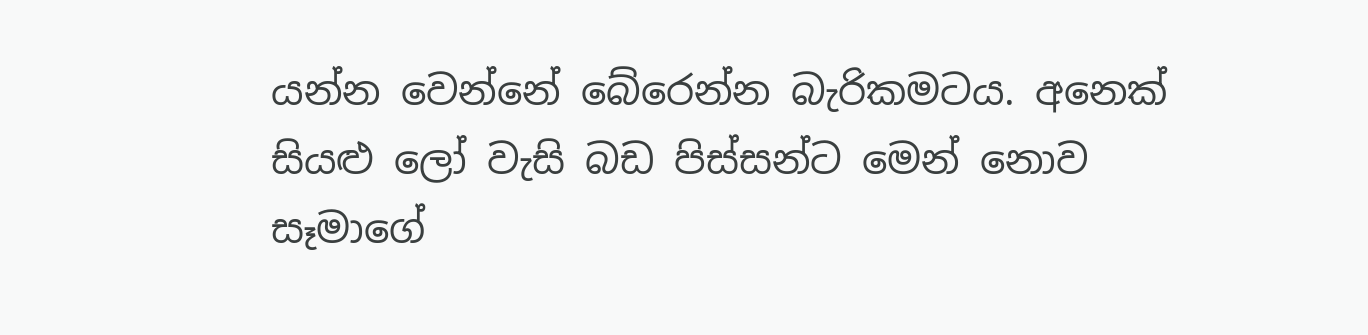යන්න වෙන්නේ බේරෙන්න බැරිකමටය. අනෙක් සියළු ලෝ වැසි බඩ පිස්සන්ට මෙන් නොව සෑමාගේ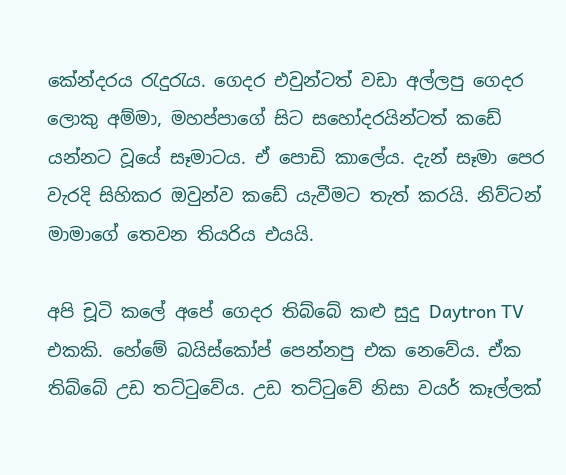කේන්දරය රැදුරැය. ගෙදර එවුන්ටත් වඩා අල්ලපු ගෙදර ලොකු අම්මා, මහප්පාගේ සිට සහෝදරයින්ටත් කඩේ යන්නට වූයේ සෑමාටය. ඒ පොඩි කාලේය. දැන් සෑමා පෙර වැරදි සිහිකර ඔවුන්ව කඩේ යැවීමට තැත් කරයි. නිව්ටන් මාමාගේ තෙවන තියරිය එයයි.

අපි චූටි කලේ අපේ ගෙදර තිබ්බේ කළු සුදු ‍Daytron TV එකකි. හේමේ බයිස්කෝප් පෙන්නපු එක නෙවේය. ඒක තිබ්බේ උඩ තට්ටුවේය. උඩ තට්ටුවේ නිසා වයර් කෑල්ලක්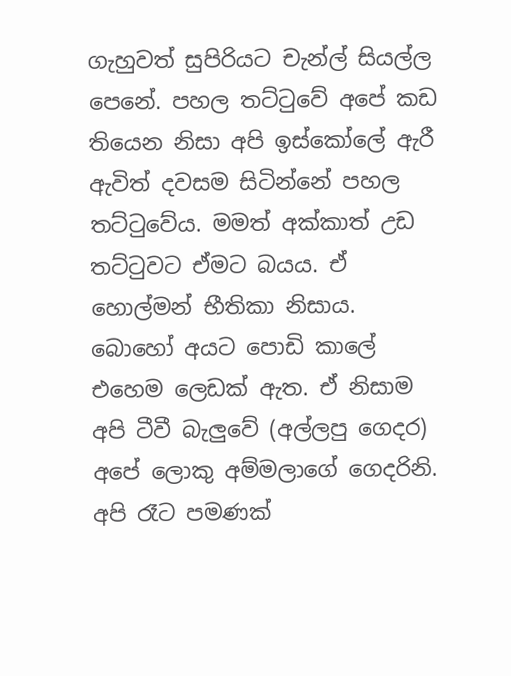ගැහුවත් ‍සුපිරියට චැන්ල් සියල්ල පෙනේ. පහල තට්ටුවේ අපේ කඩ තියෙන නිසා අපි ඉස්කෝලේ ඇරී ඇවිත් දවසම සිටින්නේ පහල තට්ටුවේය. මමත් අක්කාත් උඩ තට්ටුවට ඒමට බයය. ඒ හොල්මන් භීතිකා නිසාය. බොහෝ අයට පොඩි කාලේ එහෙම ලෙඩක් ඇත. ඒ නිසාම අපි ටීවී බැලුවේ (අල්ලපු ගෙදර) අපේ ලොකු අම්මලාගේ ගෙදරිනි. අපි රෑට පමණක්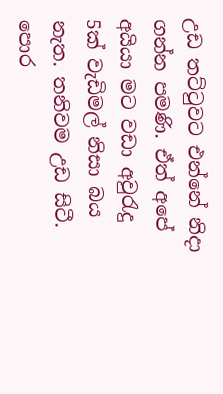උඩ තට්ටු‍වට එන්නේ නිදා ගන්න පමණි. ඒත් අපේ අයියා මට වඩා අවුරැදු 5ක් වැඩිමල් නිසා බය නැත. තනිවම උඩ සිටී. පොර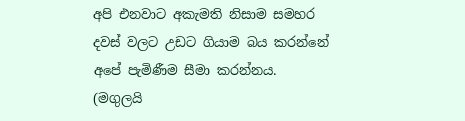අපි එනවාට අකැමති නිසාම සමහර දවස් වලට උඩට ගියාම බය කරන්නේ අපේ පැමිණීම සීමා කරන්නය. (මගුලයි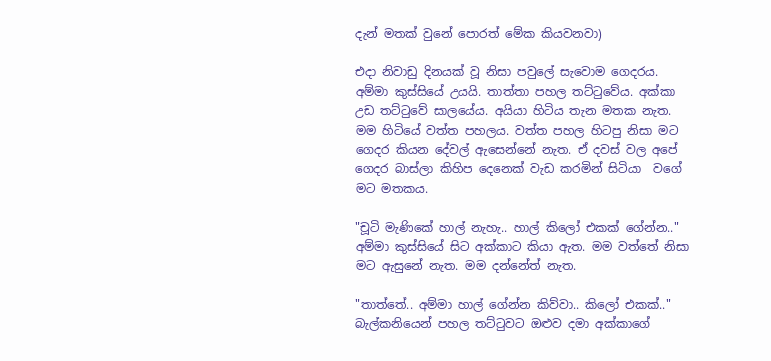දැන් මතක් වුනේ පොරත් මේක කියවනවා)

එදා නිවාඩු දිනයක් වූ නිසා පවුලේ සැවොම ගෙදරය. අම්මා කුස්සියේ උයයි. තාත්තා පහල තට්‍ටුවේය. අක්කා උඩ තට්ටුවේ සාලයේය. අයියා හිටිය තැන මතක නැත. මම හිටියේ වත්ත පහලය. වත්ත පහල හිටපු නිසා ම‍ට ගෙදර කියන දේවල් ඇසෙන්නේ නැත. ඒ දවස් වල අපේ ගෙදර බාස්ලා කිහිප දෙනෙක් වැඩ කරමින් සිටියා  වගේ මට මතකය.

"චූටි මැණිකේ හාල් නැහැ.. හාල් කිලෝ එකක් ගේන්න.." අම්මා කුස්සියේ සිට අක්කාට කියා ඇත. මම වත්තේ නිසා මට ඇසුනේ නැත. මම දන්නේත් නැත.

"තාත්තේ.. අම්මා හාල් ගේන්න කිව්වා.. කිලෝ එකක්.." බැල්කනියෙන් පහල තට්ටුවට ඔළුව දමා අක්කාගේ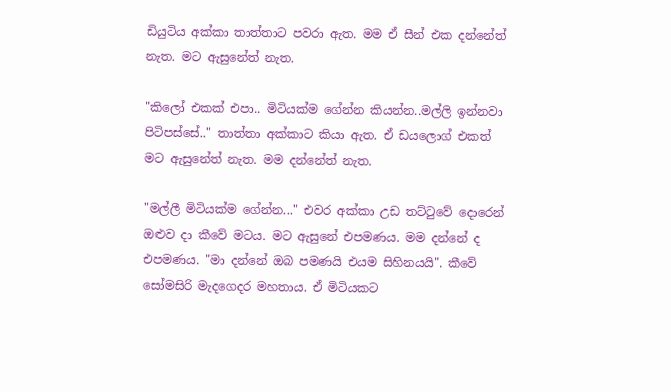ඩියුටිය අක්කා තාත්තාට පවරා ඇත. මම ඒ සීන් එක දන්නේත් නැත. මට ඇසුනේත් නැත.

"කිලෝ එකක් එපා.. මිටියක්ම ගේන්න කියන්න..මල්ලි ඉන්නවා පිටිපස්සේ.." තාත්තා අක්කාට කියා ඇත. ඒ ඩයලොග් එකත් මට ඇසුනේත් නැත. මම දන්නේත් නැත.

"මල්ලී මිටියක්ම ගේන්න..." එවර අක්කා උඩ තට්ටුවේ දොරෙන් ඔළුව දා කීවේ මටය. මට ඇසුනේ එපමණය. මම දන්නේ ද එපමණය. "මා දන්නේ ඔබ පමණයි එයම සිහිනයයි". කී‍වේ සෝමසිරි මැදගෙදර මහතාය. ඒ මිටියකට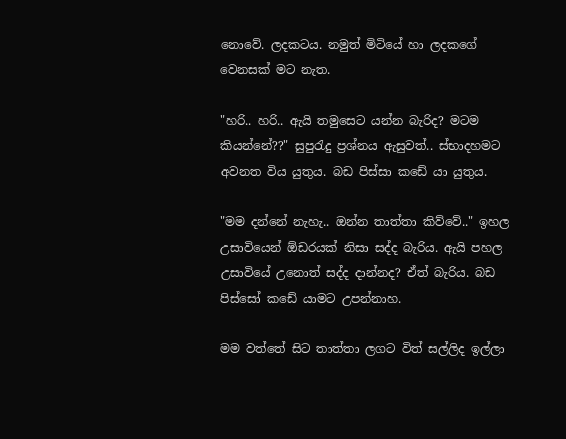නොවේ. ලදකටය. නමුත් මිටියේ හා ලදකගේ වෙනසක් මට නැත.

"හරි.. හරි.. ඇයි තමුසෙට යන්න බැරිද? මටම කියන්නේ??" සුපුරැදු ප්‍රශ්නය ඇසුවත්.. ස්භාදහමට අවනත විය යුතුය. බඩ පිස්සා කඩේ යා යුතුය.

"මම දන්නේ නැහැ.. ඔන්න තාත්තා කිව්වේ.." ඉහල උසාවියෙන් ඕඩරයක් නිසා සද්ද බැරිය. ඇයි පහල උසාවියේ උනොත් සද්ද දාන්නද? ඒත් බැරිය. බඩ පිස්සෝ කඩේ යාමට උපන්නාහ.

මම වත්තේ සිට තාත්තා ලගට විත් සල්ලිද ඉල්ලා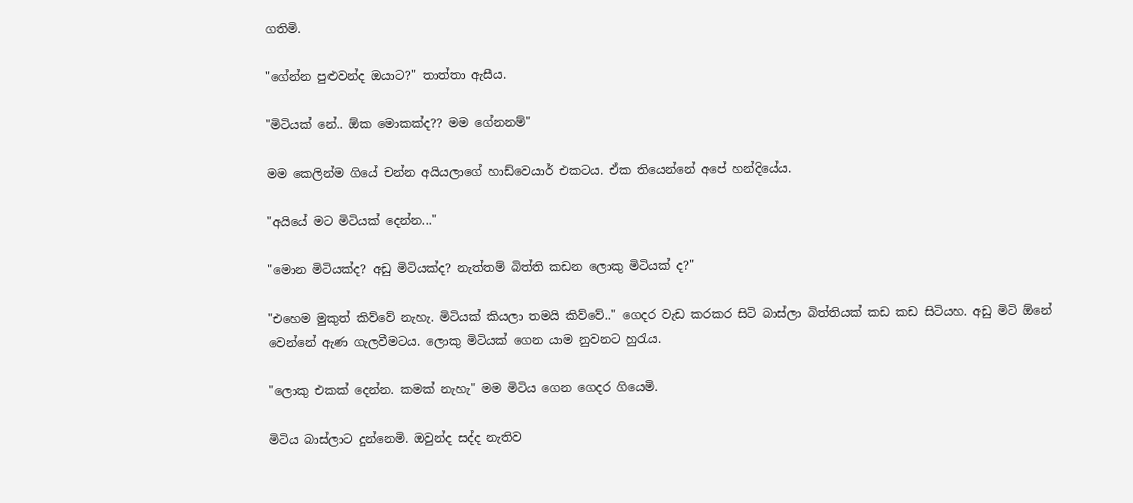ගතිමි.

"ගේන්න පුළුවන්ද ඔයාට?" තාත්තා ඇසීය.

"මිටියක් නේ.. ඕක මොකක්ද?? මම ගේනනම්"

මම කෙලින්ම ගියේ චන්න අයියලාගේ හාඩ්වෙයාර් එකටය. ඒක තියෙන්නේ අපේ හන්දියේය.

"අයියේ මට මිටියක් දෙන්න..."

"මොන මිටියක්ද? අඩු මිටියක්ද? නැත්තම් ‍බිත්ති කඩන ලොකු මිටියක් ද?"

"එහෙම මුකුත් කිව්වේ නැහැ. මිටියක් කියලා තමයි කිව්වේ.." ගෙදර වැඩ කරකර සිටි බාස්ලා බිත්තියක් කඩ කඩ සිටියහ. අඩු මිටි ඕනේ වෙන්නේ ඇණ ගැලවීමටය. ලොකු මිටියක් ගෙන යාම නුවනට හුරැය.

"ලොකු එකක් දෙන්න. කමක් නැහැ" මම මිටිය ගෙන ගෙදර ගියෙමි.

මිටිය බාස්ලාට දුන්නෙමි. ඔවුන්ද සද්ද නැතිව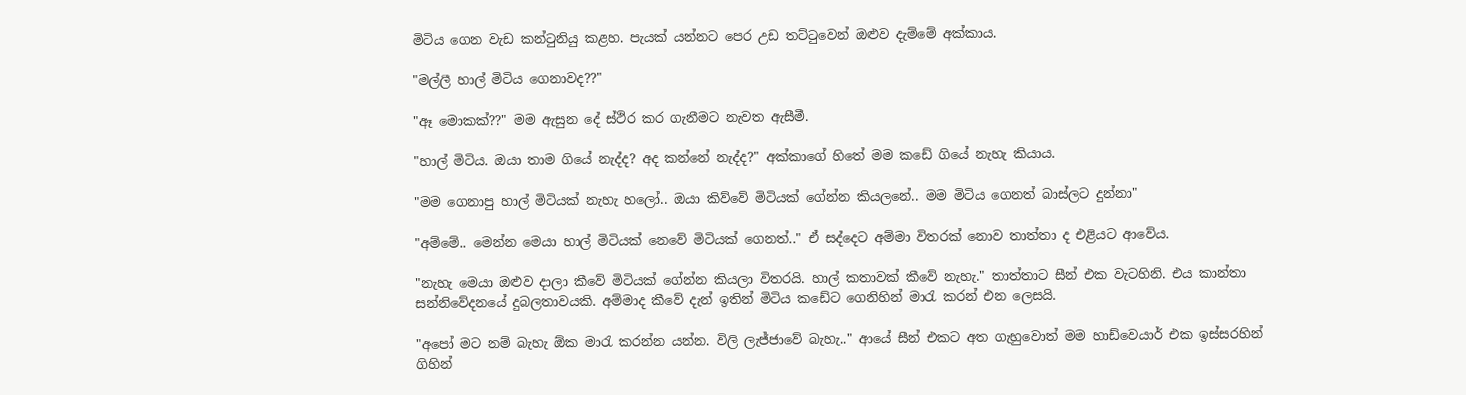මිටිය ගෙන වැඩ කන්ටුනියු කළහ. පැයක් යන්නට පෙර උඩ තට්ටුවෙන් ඔළුව දැම්මේ අක්කාය.

"මල්ලී හාල් මිටිය ගෙනාවද??"

"ඈ මොකක්??" මම ඇසුන දේ ස්ථිර කර ගැනීමට නැවත ඇසීමී.

"හාල් මිටිය. ඔයා තාම ගියේ නැද්ද? අද කන්නේ නැද්ද?" අක්කාගේ හිතේ මම කඩේ ගියේ නැහැ කියාය.

"මම ගෙනාපු හාල් මිටියක් නැහැ හලෝ.. ඔයා කිව්වේ මිටියක් ගේන්න කියලනේ.. මම මිටිය ගෙනත් බාස්ලට දුන්නා"

"අම්මේ.. මෙන්න මෙයා හාල් මිටියක් නෙවේ මිටියක් ගෙනත්.." ඒ සද්දෙට අම්මා විතරක් නොව තාත්තා ද එළියට ආවේය.

"නැහැ මෙයා ඔළුව දාලා කීවේ මිටියක් ගේන්න කියලා විතරයි. හාල් කතාවක් කීවේ නැහැ." තාත්තාට සීන් එක වැටහිනි. එය කාන්තා සන්නිවේදනයේ දුබලතාවයකි. අම්මාද කීවේ දැන් ඉතින් මිටිය කඩේට ගෙනිහින් මාරැ කරන් එන ලෙසයි.

"අපෝ මට නම් බැහැ ඕක මාරැ කරන්න යන්න. විලි ලැජ්ජාවේ බැහැ.." ආයේ සීන් එකට අත ගැහුවොත් මම හාඩ්වෙයාර් එක ඉස්සරහින් ගිහින්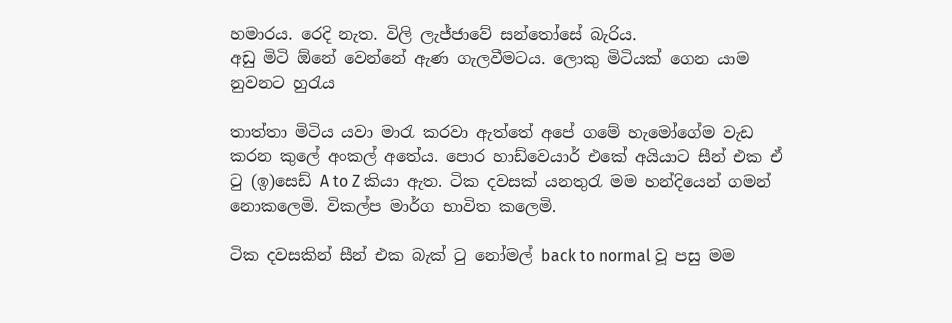හමාරය. රෙදි නැත. විලි ලැජ්ජාවේ සන්තෝසේ බැරිය.
අඩු මිටි ඕනේ වෙන්නේ ඇණ ගැලවීමටය. ලොකු මිටියක් ගෙන යාම නුවනට හුරැය

තාත්තා මිටිය යවා මාරැ කරවා ඇත්තේ අපේ ගමේ හැමෝගේම වැඩ කරන කුලේ අංකල් අතේය. පොර හාඩ්වෙයාර් එකේ අයියාට සීන් එක ඒ ටු (ඉ)සෙඩ් A to Z කියා ඇත. ටික දවසක් යනතුරැ මම හන්දියෙන් ගමන් නොකලෙමි. විකල්ප මාර්ග භාවිත කලෙමි.

ටික දවසකින් සීන් එක බැක් ටු නෝමල් back to normal වූ පසු මම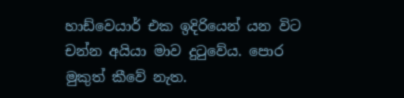හාඩ්වෙයාර් එක ඉදිරියෙන් යන විට චන්න අයියා මාව දුටුවේය. පොර මුකුත් කීවේ නැත.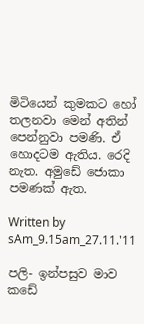මිටියෙන් ‍කුමකට හෝ තලනවා මෙන් අතින් පෙන්නුවා පමණි. ඒ හොදටම ඇතිය. රෙදි නැත. අමුඩේ ජොකා පමණක් ඇත.

Written by sAm_9.15am_27.11.'11

පලි- ඉන්පසුව මාව කඩේ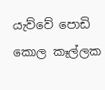යැව්වේ පොඩි කොල කෑල්ලක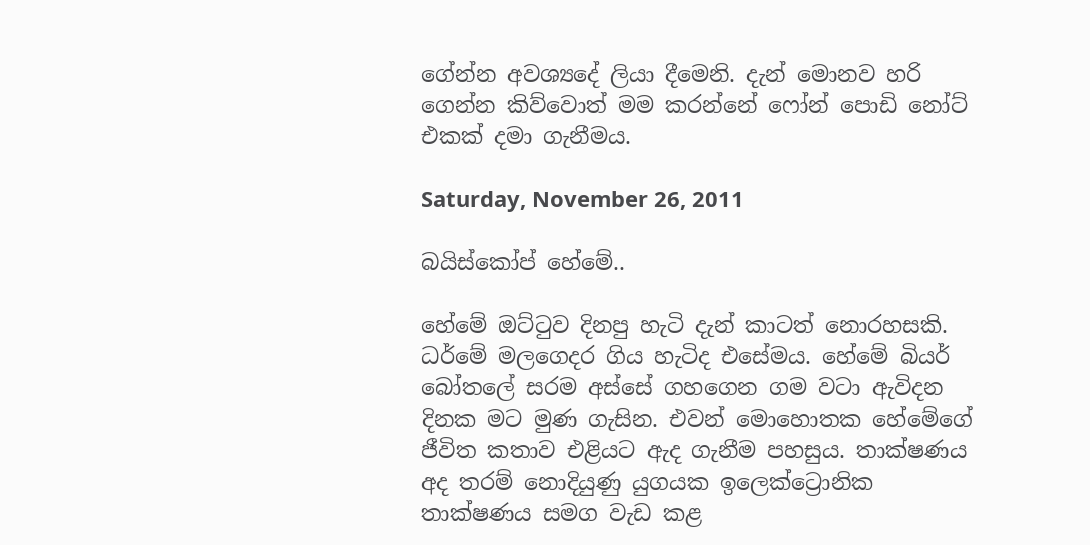ගේන්න අවශ්‍යදේ ලියා දීමෙනි. දැන් මොනව හරි ගෙන්න කි‍ව්වොත් මම කරන්නේ ෆෝන් පොඩි නෝට් එකක් දමා ගැනීමය.

Saturday, November 26, 2011

බයිස්කෝප් හේමේ..

හේමේ ඔට්ටුව දිනපු හැටි දැන් කාටත් නොරහසකි. ධර්මේ මලගෙදර ගිය හැටිද එසේමය. හේමේ බියර් බෝතලේ සරම අස්සේ ගහගෙන ගම වටා ඇවිදන දිනක මට මුණ ගැසින. එවන් මොහොතක හේමේගේ ජීවිත කතාව එළියට ඇද ගැනීම පහසුය. තාක්ෂණය අද තරම් නොදියුණු යුගයක ඉලෙක්ට්‍රොනික තාක්ෂණය සමග වැඩ කළ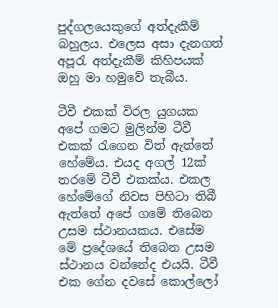පුද්ගලයෙකුගේ අත්දැකීම් බහුලය. එලෙස අසා දැනගත් අපූරැ අත්දැකීම් කිහිපයක් ඔහු මා හමුවේ තැබීය.

ටීවී එකක් විරල යුගයක අපේ ගමට මුලින්ම ‍ටී‍වී එකක් රැගෙන විත් ඇත්තේ හේමේය. එයද අගල් 12ක් තරමේ ටීවී එකක්ය. එකල හේමේගේ නිවස පිහිටා තිබී ඇත්තේ ‍අපේ ගමේ තිබෙන උසම ස්ථානයකය. එසේම මේ ප්‍රදේශයේ තිබෙන උසම ස්ථානය වන්නේද එයයි. ටීවී එක ගේන දවසේ කොල්ලෝ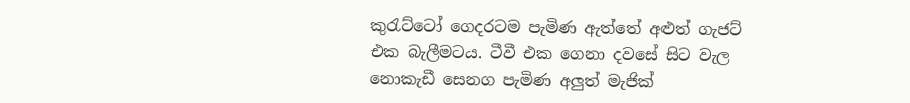කුරැට්ටෝ ‍ගෙදරටම පැමිණ ඇත්තේ අළුත් ගැජට් එක බැලීමටය. ටීවී එක ගෙනා දවසේ සිට වැල නොකැ‍ඩී සෙනග පැමිණ අලුත් මැජික්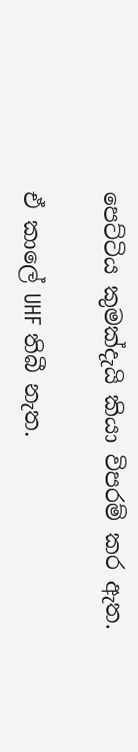පෙට්ටිය කුමක්දැයි කියා විපරම් කර ඇත.

ඒ කාලේ UHF තිබී නැත.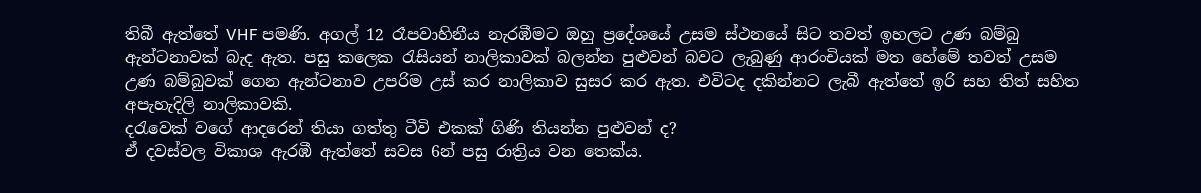තිබී ඇත්තේ VHF පමණි. අගල් 12 රෑපවාහිනීය නැරඹීමට ඔහු ප්‍රදේශයේ උසම ස්ථනයේ සිට තවත් ඉහලට උණ බම්බු ඇන්ටනාවක් බැද ඇත. පසු කලෙක රැසියන් නාලිකාවක් බලන්න පුළුවන් බවට ලැබුණු ආරංචියක් මත හේමේ තවත් උසම උණ බම්බුවක් ගෙන ඇන්ටනාව උපරිම උස් කර නාලිකාව සුසර කර ඇත. එවිටද දකින්නට ලැබී ඇත්තේ ඉරි සහ තිත් සහිත අපැහැදිලි නාලිකාවකි.
දරැවෙක් වගේ ආදරෙන් තියා ගත්තු ටීවි එකක් ගිණි තියන්න පුළුවන් ද?
ඒ දවස්වල විකාශ ඇරඹී ඇත්තේ සවස 6න් පසු රාත්‍රිය වන තෙක්ය.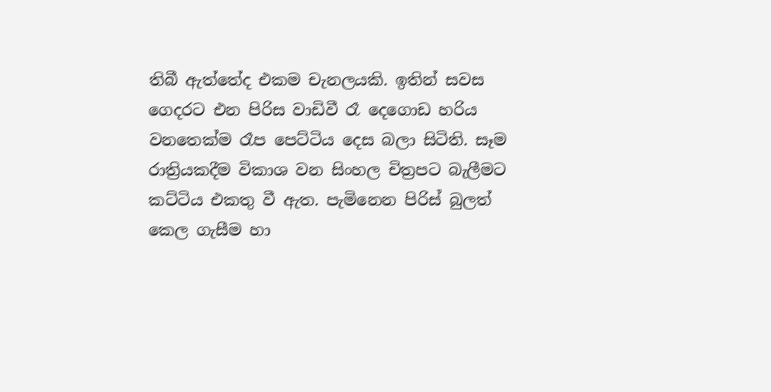තිබී ඇත්තේද එකම චැනලයකි. ඉතින් සවස ගෙදරට එන පිරිස වාඩිවී රෑ දෙගොඩ හරිය වනතෙක්ම රෑප පෙට්ටිය දෙස බලා සිටිති. සෑම රාත්‍රියකදීම විකාශ වන සිංහල චිත්‍රපට බැලීමට කට්ටිය එකතු වී ඇත. පැමිනෙන පිරිස් බුලත් කෙල ගැසීම හා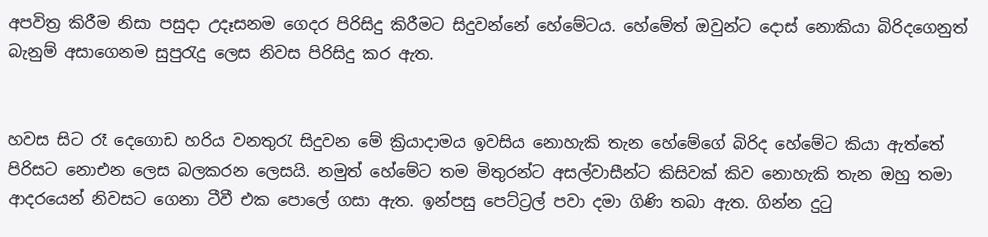අපවිත්‍ර කිරීම නිසා පසුදා උදෑසනම ගෙදර පිරිසිදු කිරීමට සිදුවන්නේ හේමේටය. හේමේත් ඔවුන්ට දොස් නොකියා බිරිදගෙනුත් බැනුම් අසාගෙනම සුපුරැදු ලෙස නිවස පිරිසිදු කර ඇත.


හවස සිට රෑ දෙගොඩ හරිය වනතුරැ සිදුවන මේ ක්‍රියාදාමය ඉවසිය නොහැකි තැන හේමේගේ බිරිද හේමේට කියා ඇත්තේ පිරිසට නොඑන ලෙස බලකරන ලෙසයි. නමුත් හේමේට තම මිතුරන්ට අසල්වාසීන්ට කිසිවක් කිව නොහැකි තැන ඔහු තමා ආදරයෙන් නිවසට ගෙනා ටීවී එක පොලේ ගසා ඇත. ඉන්පසු පෙට්ට්‍රල් පවා දමා ගිණි තබා ඇත. ගින්න දුටු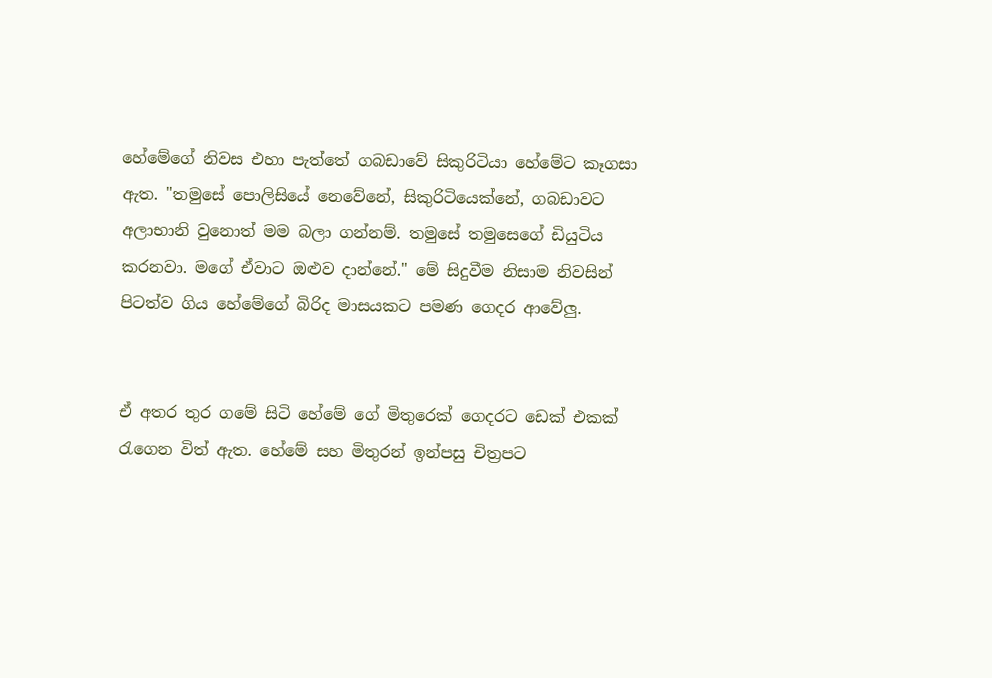හේමේගේ නිවස එහා පැත්තේ ගබඩාවේ සිකුරිටියා හේමේට කෑගසා ඇත. "තමුසේ පොලිසියේ නෙවේනේ, සිකුරිටියෙක්නේ, ගබඩාවට අලාභානි වුනොත් මම බලා ගන්නම්. තමුසේ තමුසෙගේ ඩියුටිය කරනවා. මගේ ඒවාට ඔළුව දාන්නේ." මේ සිදුවීම නිසාම නිවසින් පිටත්ව ගිය හේමේගේ බිරිද මාසයකට පමණ ගෙදර ආවේලු.


ඒ අතර තුර ගමේ සිටි හේමේ ගේ මිතුරෙක් ගෙදරට ඩෙක් එකක් රැගෙන විත් ඇත. හේමේ සහ මිතුරන් ඉන්පසු චිත්‍රපට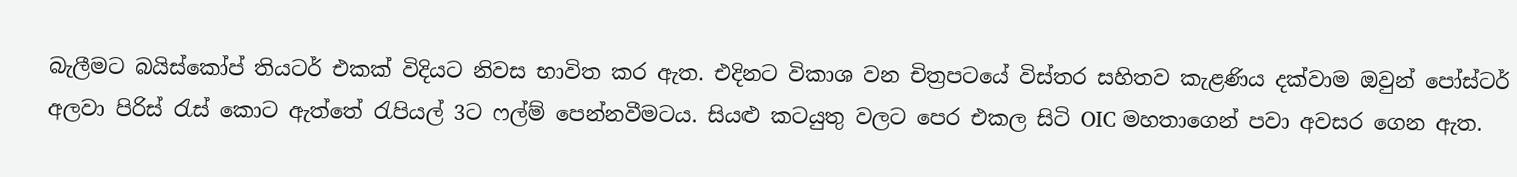බැලීමට බයිස්කෝප් තියටර් එකක් විදියට නිවස භාවිත කර ඇත. එදිනට විකාශ වන චිත්‍රපටයේ විස්තර සහිතව කැළණිය දක්වාම ඔවුන් පෝස්ටර් අලවා පිරිස් රැස් කොට ඇත්තේ රැපියල් 3ට ෆල්ම් පෙන්නවීමටය. සියළු කටයුතු වලට පෙර එකල සිටි OIC මහතාගෙන් පවා අවසර ගෙන ඇත.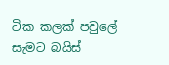ටික කලක් පවුලේ සැමට බයිස්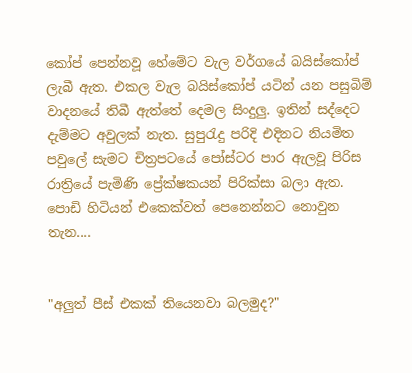කෝප් පෙන්නවූ හේමේට වැල වර්ගයේ බයි‍ස්කෝප් ලැබී ඇත. එකල වැල බයිස්කෝප් යටින් යන පසුබිම් වාදනයේ තිබී ඇත්තේ දෙමල සිංදුලු. ඉතින් සද්දෙට දැම්මට අවුලක් නැත. සුපුරැදු පරිදි එදිනට නියමිත පවුලේ සැමට චිත්‍රපටයේ පෝස්ටර පාර ඇලවූ පිරිස රාත්‍රියේ පැමිණි ප්‍රේක්ෂකයන් පිරික්සා බලා ඇත. පොඩි හිටියන් එකෙක්වත් පෙනෙන්නට නොවුන තැන....


"අලුත් පීස් එකක් තියෙනවා බලමුද?"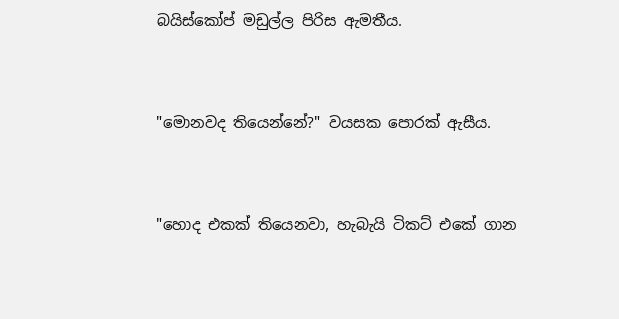බයිස්කෝප් මඩුල්ල පිරිස ඇමතීය.


"මොනවද තියෙන්නේ?" වයසක පොරක් ඇසීය.


"හොද එකක් තියෙනවා, හැබැයි ටිකට් එකේ ගාන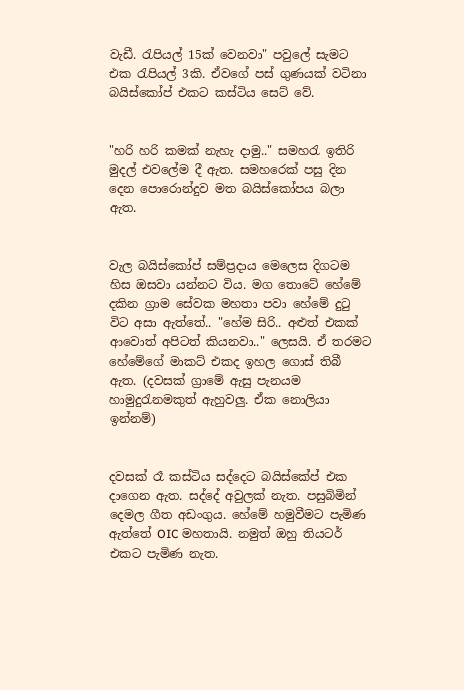වැඩී. රැපියල් 15ක් වෙනවා" පවුලේ සැමට එක රැපියල් 3කි. ඒවගේ පස් ගුණයක් වටිනා බයිස්කෝප් එකට කස්ටිය සෙට් වේ.


"හරි හරි කමක් නැහැ දාමු.." සමහරැ ඉතිරි මුදල් එවලේම දී ඇත. සමහරෙක් පසු දින දෙන පොරොන්දුව මත බයිස්කෝපය බලා ඇත.


වැල බයිස්කෝප් සම්ප්‍රදාය මෙලෙස දිගටම හිස ඔසවා යන්නට විය. මග තොටේ හේමේ දකින ග්‍රාම සේවක මහතා පවා හේමේ දුටු විට අසා ඇත්තේ.. "හේම සිරි.. අළුත් එකක් ආවොත් අපිටත් කියනවා.." ලෙසයි. ඒ තරමට හේමේගේ මාකට් එකද ඉහල ගොස් තිබී ඇත. (දවසක් ග්‍රාමේ ඇසු පැනයම හාමුදුරැනමකුත් ඇහුවලු. ඒක නොලියා ඉන්නම්)


දවසක් රෑ කස්ටිය සද්දෙට බයිස්කේප් එක දාගෙන ඇත. සද්දේ අවුලක් නැත. පසුබි‍මින් දෙමල ගීත අඩංගුය. හේමේ හමුවීමට පැමිණ ඇත්තේ OIC මහතායි. නමුත් ඔහු තියටර් එකට පැමිණ නැත.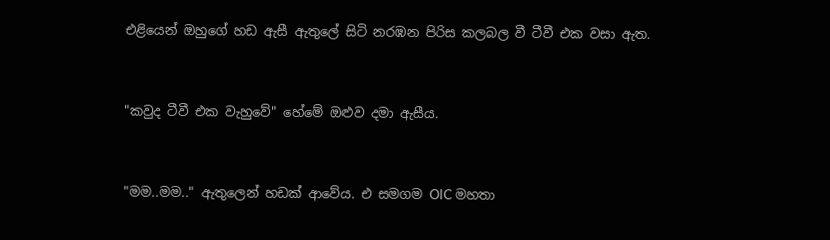එළියෙන් ඔහුගේ හඩ ඇසී ඇතුලේ සිටි නරඹන පිරිස කලබල වී ටීවී එක වසා ඇත.


"කවුද ටීවී එක වැහුවේ" හේමේ ඔළුව දමා ඇසීය.


"මම..මම.." ඇතුලෙන් හඩක් ආවේය. එ සමගම OIC මහතා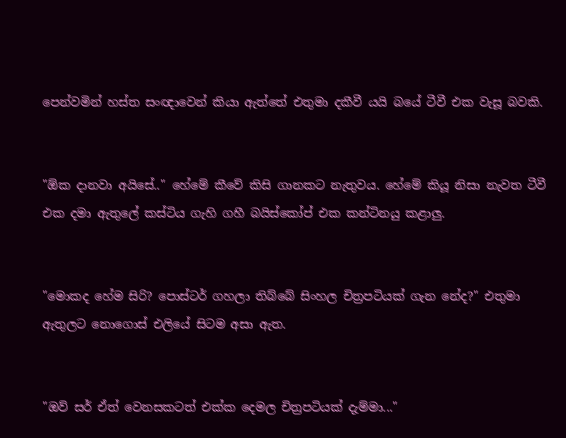පෙන්වමින් හස්ත සංඥාවෙන් කියා ඇත්තේ එතුමා දකීවී යයි බයේ ටීවී එක වැසූ බවකි.


"ඕක දානවා අයිසේ.." හේමේ කීවේ කිසි ගානකට නැතුවය. හේමේ කියූ නිසා නැවත ටීවී එක දමා ඇතුලේ කස්ටිය ගැහි ගහී බයිස්කෝප් එක කන්ටිනයු කළාලු.


"මොකද හේම සිරි? පොස්ටර් ගහලා තිබ්බේ සිංහල චිත්‍රපටියක් ගැන නේද?" එතුමා ඇතුලට නොගොස් එලියේ සිටම අසා ඇත.


"ඔව් සර් ඒත් වෙනසකටත් එක්ක දෙමල චිත්‍රපටියක් දැම්මා..."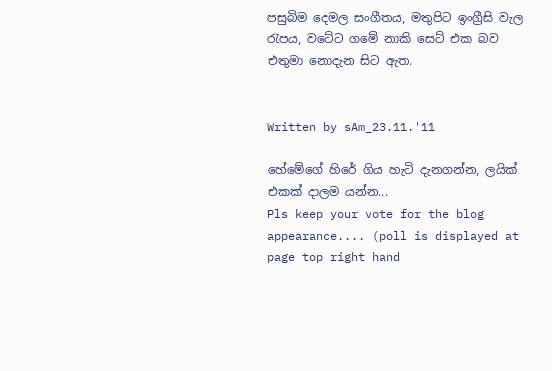පසුබිම දෙමල සංගීතය, මතුපිට ඉංග්‍රීසි වැල රැපය, ව‍ටේට ගමේ නාකි සෙට් එක බව එතුමා නොදැන සිට ඇත.


Written by sAm_23.11.'11

හේමේගේ හිරේ ගිය හැටි දැනගන්න, ලයික් එකක් දාලම යන්න...
Pls keep your vote for the blog appearance.... (poll is displayed at page top right hand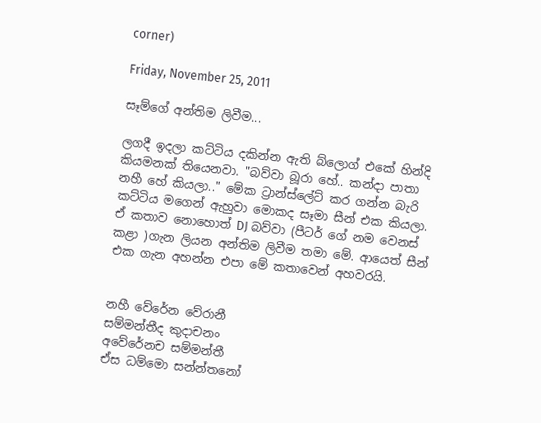corner)

Friday, November 25, 2011

සෑම්ගේ අන්තිම ලිවීම...

ලගදී ඉදලා කට්ටිය දකින්න ඇති බ්ලොග් එකේ හින්දි කියමනක් තියෙනවා. "බව්වා බූරා හේ.. කන්දා පාතා නහී හේ කියලා.." මේක ට්‍රාන්ස්ලේට් කර ගන්න බැරි කට්ටිය මගෙන් ඇහුවා මොකද සෑමා සීන් එක කියලා. ඒ කතාව නොහොත් DJ බව්වා (පීටර් ගේ නම වෙනස් කළා )ගැන ලියන අන්තිම ලිවීම තමා මේ. ආයෙත් සීන් එක ගැන අහන්න එපා මේ කතාවෙන් අහවරයි.


නහී වේරේන වේරානී
සම්මන්තීද කුදාචනං
අ‍වේරේනච සම්මන්තී
ඒස ධම්මො සන්න්තනෝ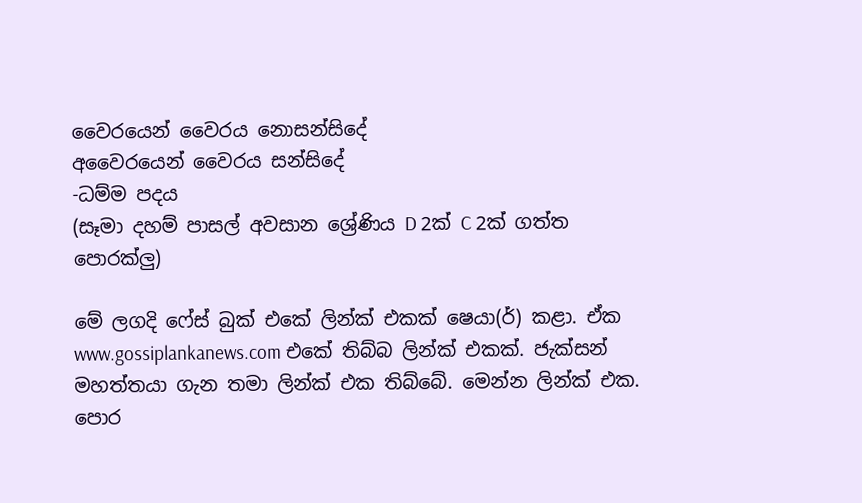වෛරයෙන් වෛරය නොසන්සිදේ
අවෛරයෙන් වෛරය සන්සිදේ
-ධම්ම පදය
(සෑමා දහම් පාසල් අවසාන ශ්‍රේණිය D 2ක් C 2ක් ගත්ත පොරක්ලු)

මේ ලගදි ෆේස් බුක් එකේ ලින්ක් එකක් ෂෙයා(ර්) කළා. ඒක www.gossiplankanews.com එකේ තිබ්බ ලින්ක් එකක්. ජැක්සන් මහත්තයා ගැන තමා ලින්ක් එක තිබ්බේ. මෙන්න ලින්ක් එක.
පොර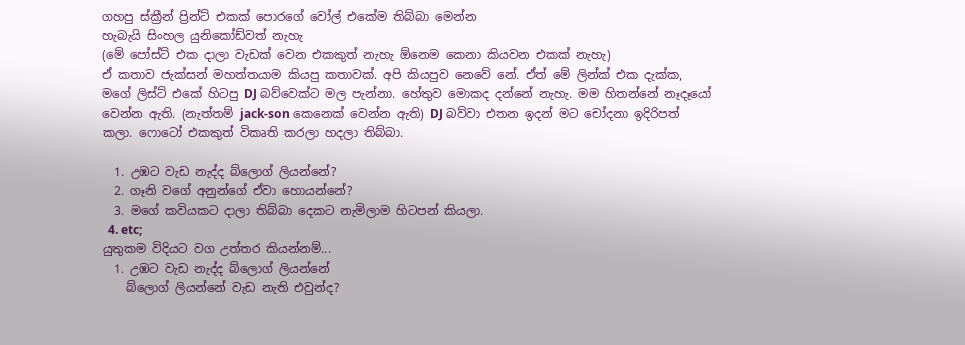ගහපු ස්‍ක්‍රීන් ප්‍රින්ට් එකක් පොරගේ වෝල් එකේම තිබ්බා මෙන්න
හැබැයි සිංහල යුනිකෝඩ්වත් නැහැ
(මේ පෝස්ට් එක දාලා වැඩක් වෙන එකකුත් නැහැ ඕනෙම කෙනා කියවන එකක් නැහැ)
ඒ කතාව ජැක්සන් මහත්තයාම කියපු කතාවක්. අපි කියපුව නෙවේ නේ. ඒත් මේ ලින්ක් එක දැක්ක, මගේ ලිස්ට් එකේ හිටපු DJ බව්වෙක්ට මල පැන්නා. හේතුව මොකද දන්නේ නැහැ. මම හිතන්නේ නෑදෑයෝ වෙන්න ඇති. (නැත්තම් jack-son කෙනෙක් වෙන්න ඇති) DJ බව්වා එතන ඉදන් මට චෝදනා ඉදිරිපත් කලා. ෆොටෝ එකකුත් විකෘති කරලා හදලා තිබ්බා.

  1. උඹට වැඩ නැද්ද බ්ලොග් ලියන්නේ?
  2. ගෑනි වගේ අනුන්ගේ ඒවා හොයන්නේ?
  3. මගේ කවියකට දාලා තිබ්බා දෙකට නැමිලාම හිටපන් කියලා.
  4. etc;
යුතුකම විදියට වග උත්තර කියන්නම්...
  1. උඹට වැඩ නැද්ද බ්ලොග් ලියන්නේ
    බ්ලොග් ලියන්නේ වැඩ නැති එවුන්ද?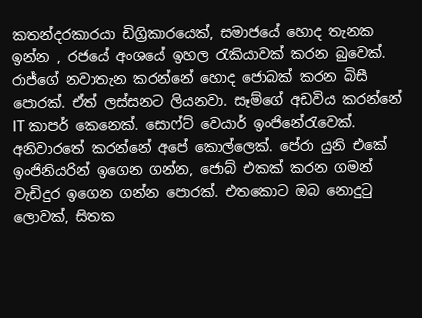කතන්දරකාරයා ඩිග්‍රිකාරයෙක්, සමාජයේ හොද තැනක ඉන්න , රජයේ අංශයේ ඉහල රැකියාවක් කරන බුවෙක්. රාජ්ගේ නවාතැන කරන්නේ හොද ජොබක් කරන බිසී පොරක්. ඒත් ලස්සනට ලියනවා. සෑම්ගේ අඩවිය කරන්නේ IT කාපර් කෙනෙක්. සොෆ්ට් වෙයාර් ඉංජිනේරැවෙක්. අනිවාරතේ කරන්නේ අපේ කොල්ලෙක්. පේරා යුනි එකේ ඉංජිනියරින් ඉගෙන ගන්න, ජොබ් එකක් කරන ගමන් වැඩිදුර ඉගෙන ගන්න පොරක්. එතකොට ඔබ නොදුටු ලොවක්, සිතක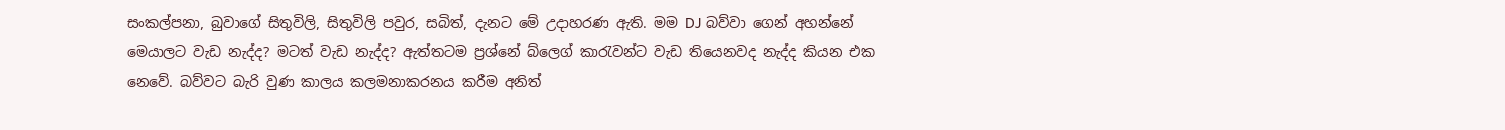සංකල්පනා, බුවාගේ සිතුවිලි, සිතුවිලි පවුර, සබිත්, දැනට මේ උදාහරණ ඇති. මම DJ බව්වා ගෙන් අහන්නේ මෙයාලට වැඩ නැද්ද? මටත් වැඩ නැද්ද? ඇත්තටම ප්‍රශ්නේ බ්ලෙග් කාරැවන්ට ‍වැඩ තියෙනවද නැද්ද කියන එක නෙවේ. බව්වට බැරි වුණ කාලය කලමනාකරනය කරීම අනිත්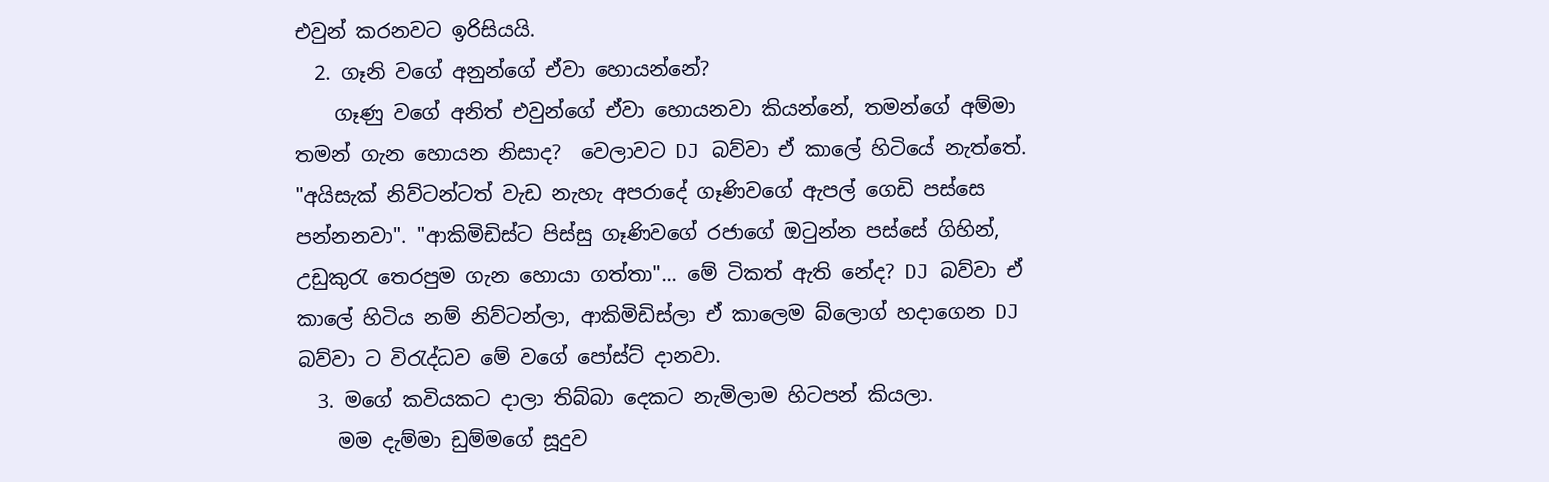එවුන් කරනවට ඉරිසියයි.
  2. ගෑනි වගේ අනුන්ගේ ඒවා හොයන්නේ?
    ගෑණු වගේ අනිත් එවුන්ගේ ඒවා හොයනවා කියන්නේ, තමන්ගේ අම්මා තමන් ගැන හොයන නිසාද?  වෙලාවට DJ බව්වා ඒ කාලේ හිටියේ නැත්තේ. "අයිසැක් නිව්ටන්ටත් වැඩ නැහැ අපරාදේ ගෑණිවගේ ඇපල් ගෙඩි පස්සෙ පන්නනවා". "ආකිමිඩිස්ට පිස්සු ගෑණිවගේ රජාගේ ඔටුන්න පස්සේ ගිහින්, උඩුකුරැ තෙරපුම ගැන හොයා ගත්තා"... මේ ටිකත් ඇති නේද? DJ බව්වා ඒ කාලේ හිටිය නම් නිව්ටන්ලා, ආකිමිඩිස්ලා ඒ කාලෙම බ්ලොග් හදාගෙන DJ බව්වා ට විරැද්ධව මේ වගේ පෝස්ට් දානවා.
  3. මගේ කවියකට දාලා තිබ්බා දෙකට නැමිලාම හිටපන් කියලා.
    මම දැම්මා ඩුම්මගේ සූදුව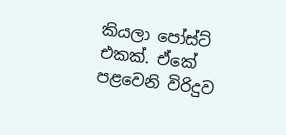කියලා පෝස්ට් එකක්. ඒකේ පළවෙනි විරිදුව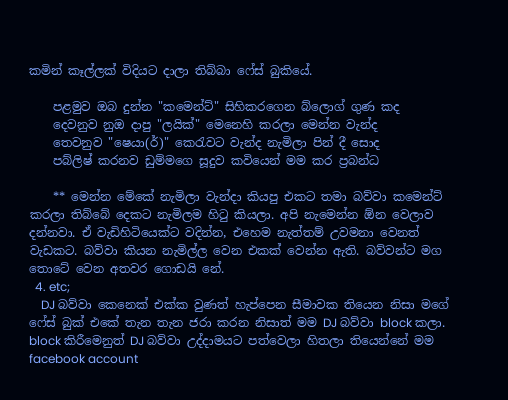කමින් කෑල්ලක් විදියට දාලා තිබ්බා ෆේස් බුකියේ.

    පළමුව ඔබ දුන්න "කමෙන්ට්" සිහිකරගෙන බ්ලොග් ගුණ කද
    දෙවනුව නුඔ දාපු "ලයික්" මෙනෙහි කරලා මෙන්න වැන්ද
    තෙවනුව "ෂෙයා(ර්)" කෙරැවට වැන්ද නැමිලා පින් දී සොද
    පබ්ලිෂ් කරනව ඩුම්මගෙ සූදුව කවියෙන් මම කර ප්‍රබන්ධ

    ** මෙන්න මේකේ නැමිලා වැන්දා කියපු එකට තමා බව්වා කමෙන්ට් කරලා තිබ්බේ දෙකට නැමිලම හිටු කියලා. අපි නැමෙන්න ඕන වෙලාව දන්නවා. ඒ වැඩිහිටියෙක්ට වදින්න, එහෙම නැත්තම් උවමනා වෙනත් වැඩකට. බව්වා කියන නැමිල්ල වෙන එකක් වෙන්න ඇති. බව්වන්ට මග තොටේ වෙන අතවර ගොඩයි නේ.
  4. etc;
    DJ බව්වා කෙනෙක් එක්ක වුණත් හැප්පෙන සීමාවක තියෙන නිසා මගේ ෆේස් බුක් එකේ තැන තැන ජරා කරන නිසාත් මම DJ බව්වා block කලා. block කිරීමෙනුත් DJ බව්වා උද්දාමයට පත්වෙලා හිතලා තියෙන්නේ මම facebook account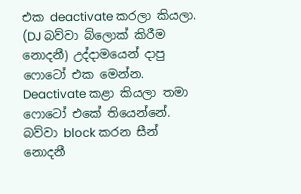එක deactivate කරලා කියලා. (DJ බව්වා බ්ලොක් කිරීම නොදනී) උද්දාමයෙන් දාපු ෆොටෝ එක මෙන්න.
Deactivate කළා කියලා තමා ෆොටෝ එකේ තියෙන්නේ. බව්වා block කරන සීන් නොදනී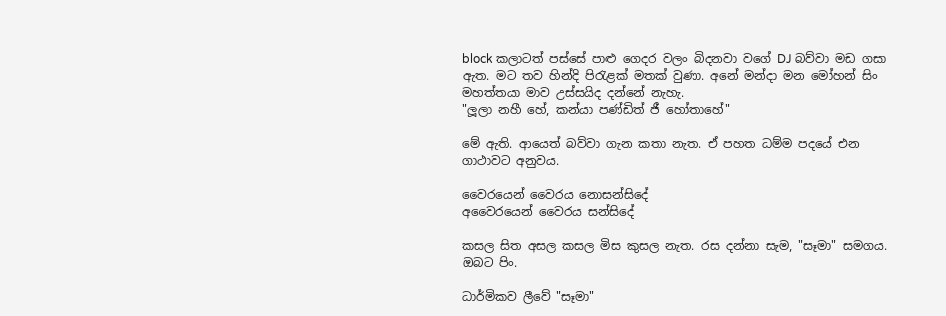block කලාටත් පස්සේ පාළු ගෙදර වලං බිදනවා වගේ DJ බව්වා මඩ ගසා ඇත. මට තව හින්දි පිරැළක් මතක් වුණා. අනේ මන්දා මන මෝහන් සිං මහත්තයා මාව උස්සයිද දන්නේ නැහැ.
"ලූලා නහී හේ, කන්යා පණ්ඩිත් ජී හෝතාහේ"

මේ ඇති. ආයෙත් බව්වා ගැන කතා නැත. ඒ පහත ධම්ම පදයේ එන ගාථාවට අනුවය.

වෛරයෙන් වෛරය නොසන්සිදේ
අවෛරයෙන් වෛරය සන්සිදේ

කසල සිත අසල කසල මිස කුසල නැත. රස දන්නා සැම, "සෑමා" සමගය.
ඔබට පිං.

ධාර්මිකව ලීවේ "සෑමා"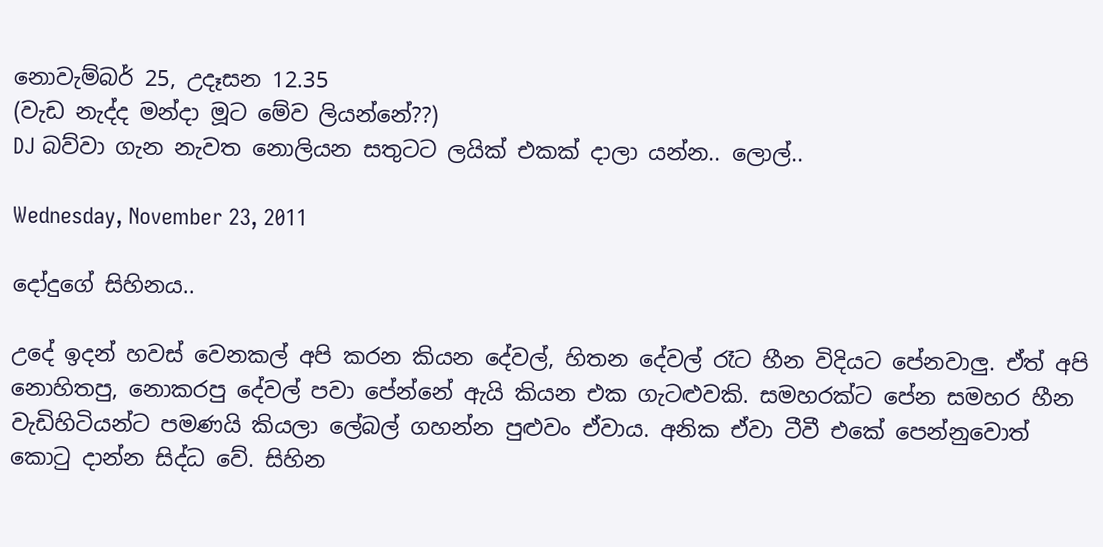නොවැම්බර් 25, උදෑසන 12.35
(වැඩ නැද්ද මන්දා මූට මේව ලියන්නේ??)
DJ බව්වා ගැන ‍නැවත නොලියන සතුටට ලයික් එකක් දාලා යන්න.. ලොල්..

Wednesday, November 23, 2011

දෝදුගේ සිහිනය..

උදේ ඉදන් හවස් වෙනකල් අපි කරන කියන දේවල්, හිතන දේවල් රෑට හීන විදියට පේනවාලු. ඒත් අපි නොහිතපු, නොකරපු දේවල් පවා පේන්නේ ඇයි කියන එක ගැටළුවකි. සමහරක්ට පේන සමහර හීන වැඩිහිටියන්ට පමණයි කියලා ලේබල් ගහන්න පුළුවං ඒවාය. අනික ඒවා ටීවී එකේ පෙන්නුවොත් කොටු දාන්න සිද්ධ වේ. සිහින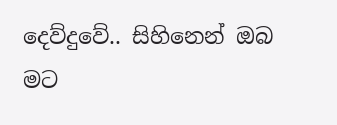දෙව්දුවේ.. සිහිනෙන් ඔබ මට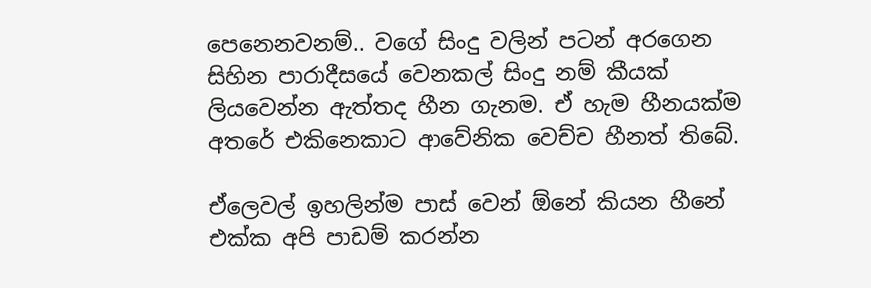පෙනෙනවනම්.. වගේ සිංදු වලින් පටන් අරගෙන සිහින පාරාදීසයේ වෙනකල් සිංදු නම් කීයක් ලියවෙන්න ඇත්තද හීන ගැනම. ඒ හැම හීනයක්ම අතරේ එකිනෙකාට ආවේනික වෙච්ච හීනත් තිබේ.

ඒලෙවල් ඉහලින්ම පාස් වෙන් ඕනේ කියන හීනේ එක්ක අපි පාඩම් කරන්න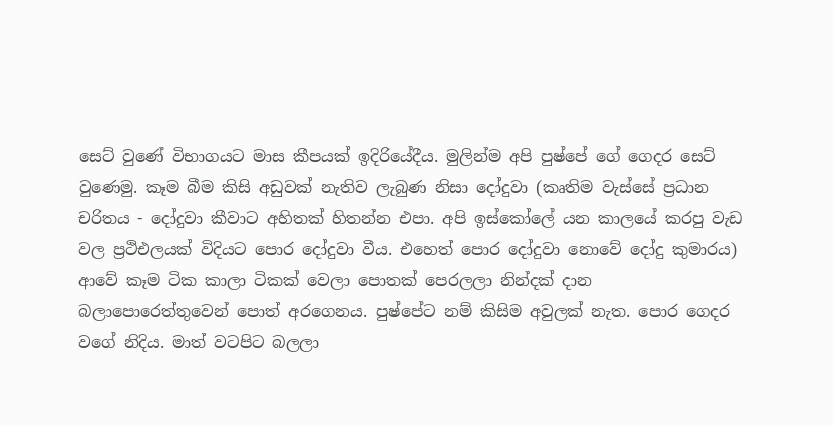සෙට් වුණේ විභාගයට මාස කීපයක් ඉදිරියේදීය. මුලින්ම අපි පුෂ්පේ ගේ ගෙදර සෙට් වුණෙමු. කෑම බීම කිසි අඩුවක් නැතිව ලැබුණ නිසා දෝදුවා (කෘතිම වැස්සේ ප්‍රධාන චරිතය - දෝදුවා කීවාට අහිතක් හිතන්න එපා. අපි ඉස්කෝලේ යන කා‍ලයේ කරපු වැඩ වල ප්‍රථිඑලයක් විදියට පොර දෝදුවා වීය. එහෙත් පොර දෝදුවා නොවේ දෝදු කුමාරය) ආවේ කෑම ටික කාලා ටිකක් වෙලා පොතක් පෙරලලා නින්දක් දාන බලාපොරෙත්තුවෙන් පොත් අරගෙනය. පුෂ්පේට නම් කිසිම අවුලක් නැත. පොර ගෙදර වගේ නිදිය. මාත් වටපිට බලලා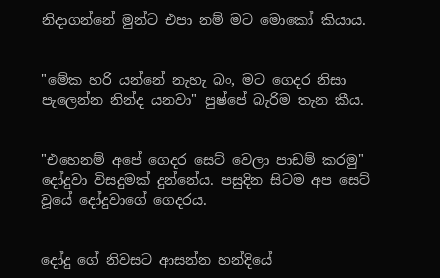නිදාගන්නේ මුන්ට එපා නම් මට මොකෝ කියාය.


"මේක හරි යන්නේ නැහැ බං, මට ගෙදර නිසා පැලෙන්න නින්ද යනවා" පුෂ්පේ බැරිම තැන කීය.


"එහෙනම් අපේ ගෙදර සෙට් වෙලා පාඩම් කරමු" දෝදුවා විසදුමක් දුන්නේය. පසුදින සිටම අප සෙට් වූයේ දෝදුවාගේ ගෙදරය.


දෝදු ගේ නිවසට ආසන්න හන්දියේ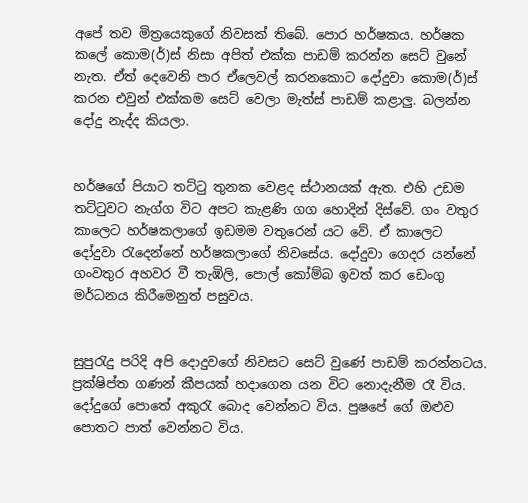අපේ තව මිත්‍රයෙකුගේ නිවසක් තිබේ. පොර හර්ෂකය. හර්ෂක කලේ කොම(ර්)ස් නිසා අපිත් එක්ක පාඩම් කරන්න සෙට් වුනේ නැත. ඒත් දෙවෙනි පාර ‍ඒලෙවල් කරනකොට දෝදුවා කොම(ර්)ස් කරන එවුන් එක්කම සෙට් වෙලා මැත්ස් පාඩම් කළාලු. බලන්න දෝදු නැද්ද කියලා.


හර්ෂගේ පියාට තට්ටු තුනක වෙළද ස්ථානයක් ඇත. එහි උඩම තට්ටුවට නැග්ග විට අප‍ට කැළණි ගග හොදින් දිස්වේ. ගං වතුර කාලෙට හර්ෂකලාගේ ඉඩමම වතුරෙන් යට වේ. ඒ කාලෙට දෝදුවා රැදෙන්නේ හර්ෂකලාගේ නිවසේය. දෝදුවා ‍ගෙදර යන්නේ ගංවතුර අහවර වී තැඹිලි, පොල් කෝම්බ ඉවත් කර ඩෙංගු මර්ධනය කිරීමෙනුත් පසුවය.


සුපුරැදු පරිදි අපි දොදුවගේ නිවසට සෙට් වුණේ පාඩම් කරන්නටය. ප්‍රක්ෂිප්ත ගණන් කීපයක් හදාගෙන යන විට නොදැනීම රෑ විය. දෝදුගේ පොතේ අකු‍රැ බොද වෙන්නට විය. පුෂපේ ගේ ඔළුව පොතට පාත් වෙන්නට විය.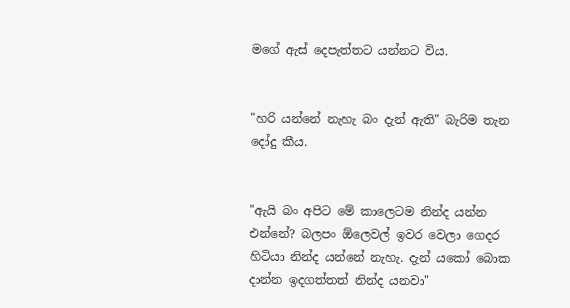මගේ ඇස් දෙපැත්තට යන්නට විය.


"හරි යන්නේ නැහැ බං දැන් ඇති" බැරිම තැන දෝදු කීය.


"ඇයි බං අපිට මේ කාලෙටම නින්ද යන්න එන්නේ? බලපං ඕලෙවල් ඉවර වෙලා ගෙදර හිටියා නින්ද යන්නේ නැහැ. දැන් යකෝ බොක දාන්න ඉදගත්තත් නින්ද යනවා"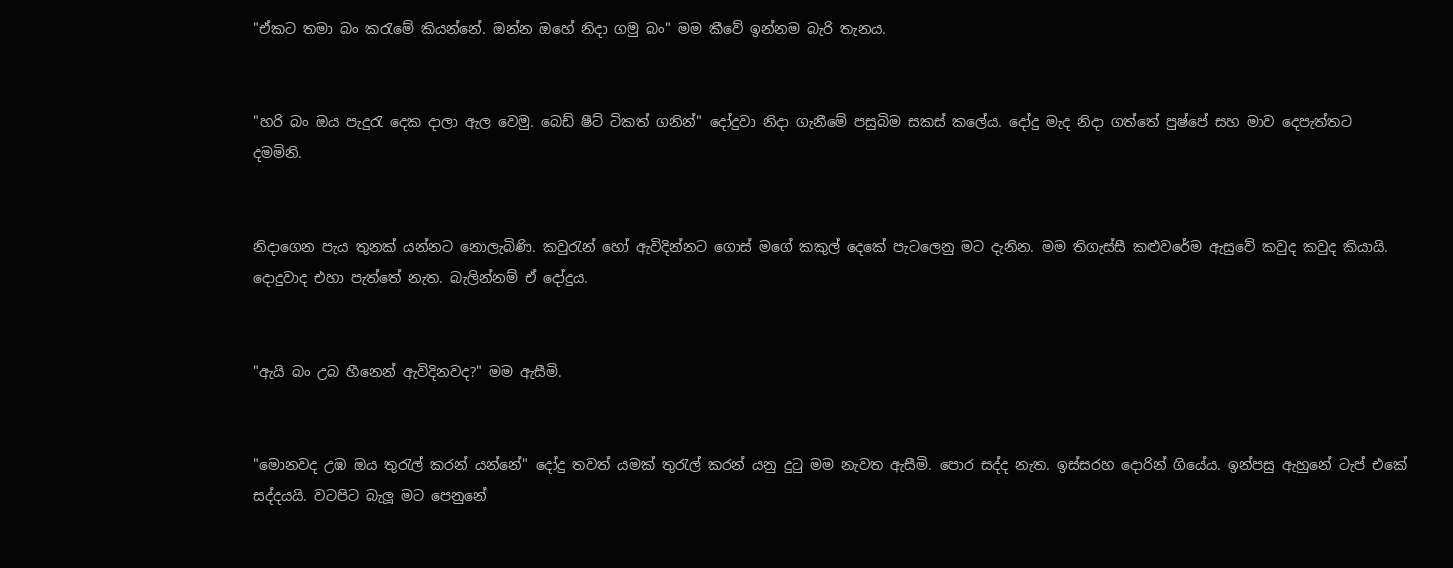"ඒකට තමා බං කරැමේ කියන්නේ. ඔන්න ඔහේ නිදා ගමු බං" මම කීවේ ඉන්නම බැරි තැනය.


"හරි බං ඔය පැදුරැ දෙක දාලා ඇල වෙමු. බෙඩ් ෂීට් ටිකත් ගනින්" දෝදුවා නිදා ගැනීමේ පසුබිම සකස් කලේය. දෝදු මැද නිදා ගත්තේ පුෂ්පේ සහ මාව දෙපැත්තට දමමිනි.


නිදාගෙන පැය තුනක් යන්නට නොලැබිණි. කවුරැන් හෝ ඇවිදින්නට ගොස් මගේ කකුල් දෙකේ පැටලෙනු මට දැනින. මම තිගැස්සී කළුවරේම ඇසුවේ කවුද කවුද කියායි. දොදුවාද එහා පැත්තේ නැත. බැලින්නම් ඒ දෝදුය.


"ඇයි බං උබ හීනෙන් ඇවිදිනවද?" මම ඇසීමි.


"මොනවද උඹ ඔය තුරැල් කරන් යන්නේ" දෝදු තවත් යමක් තුරැල් කරන් යනු දුටු මම නැවත ඇසීමි. පොර සද්ද නැත. ඉස්සරහ දොරින් ගියේය. ඉන්පසු ඇහුනේ ටැප් එ‍කේ සද්දයයි. වටපිට බැලූ මට පෙනුනේ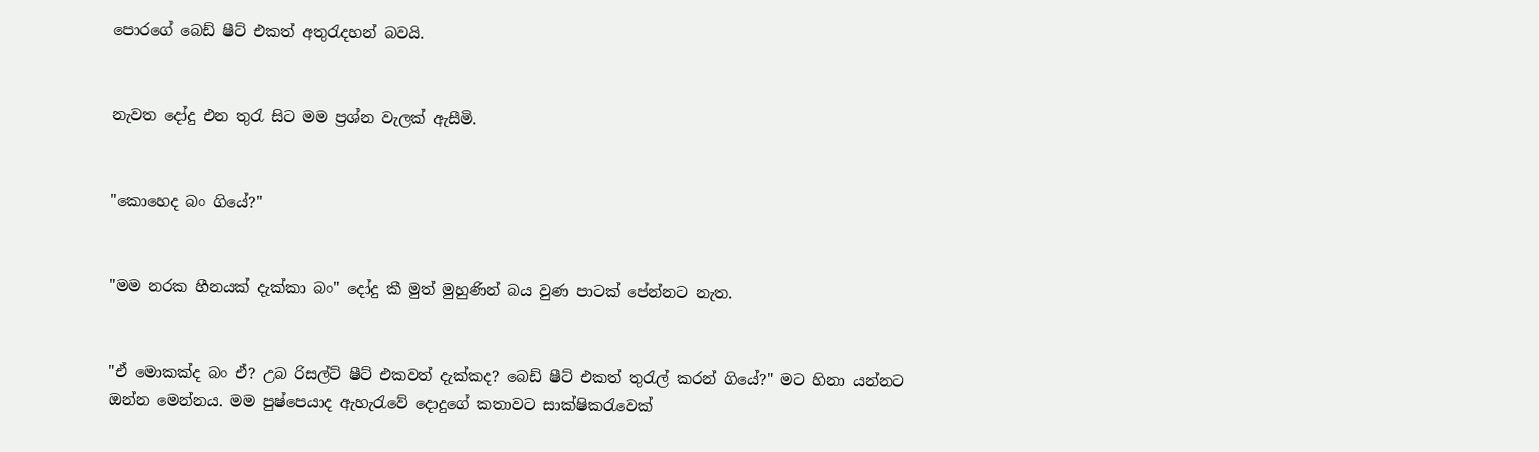පොරගේ බෙඩ් ෂීට් එකත් අතුරැදහන් බවයි.


නැවත දෝදු එන තුරැ සිට මම ප්‍රශ්න වැලක් ඇසීමි.


"කොහෙද බං ගියේ?"


"මම නරක හීනයක් දැක්කා බං" දෝදු කී මුත් මුහුණින් බය වුණ පාටක් පේන්නට නැත.


"ඒ මොකක්ද බං ඒ? උබ රිසල්ට් ෂීට් එකවත් දැක්කද? බෙඩ් ෂීට් එකත් තුරැල් කරන් ගියේ?" මට හිනා යන්නට ඔන්න මෙන්නය. මම පුෂ්පෙයාද ඇහැරැවේ දොදුගේ කතාවට සාක්ෂිකරැවෙක්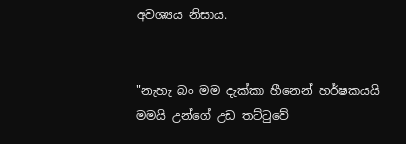අවශ්‍යය නිසාය.


"නැහැ බං මම දැක්කා හීනෙන් හර්ෂකයයි මමයි උන්ගේ උඩ තට්ටුවේ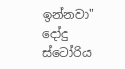ඉන්නවා" දෝදු ස්ටෝරිය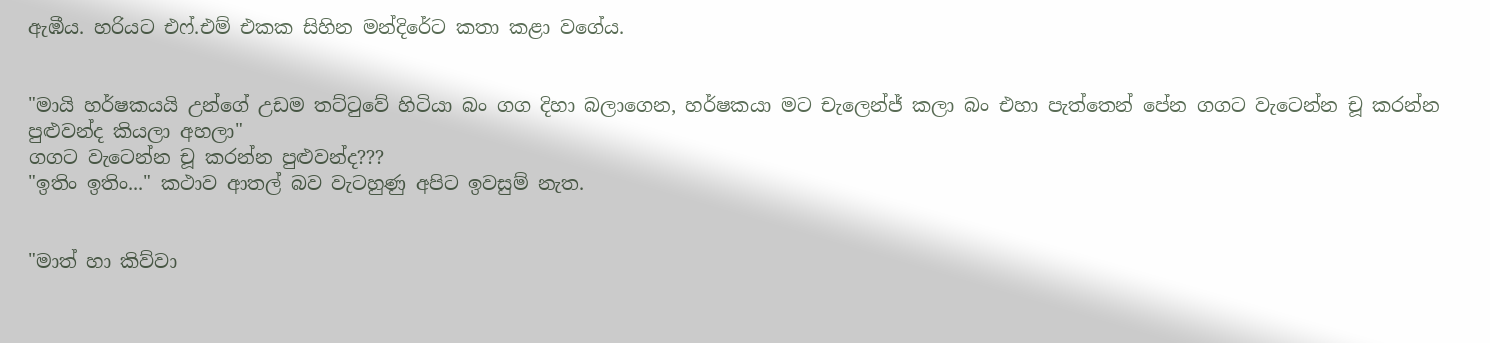ඇඹීය. හරියට එෆ්.එම් එකක සිහින මන්දිරේට කතා කළා වගේය.


"මායි හර්ෂකයයි උන්ගේ උඩම තට්ටුවේ හිටියා බං ගග දිහා බලාගෙන, හර්ෂකයා මට චැලෙන්ජ් කලා බං එහා පැත්තෙන් පේන ගගට වැටෙන්න චූ කරන්න පුළුවන්ද කියලා අහලා"
ගගට වැටෙන්න චූ කරන්න පුළුවන්ද???
"ඉතිං ඉතිං..." කථාව ආතල් බව වැටහුණු අපිට ඉවසුම් නැත.


"මාත් හා කිව්වා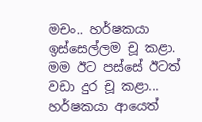මචං.. හර්ෂකයා ඉස්සෙල්ලම චූ කළා. මම ඊට පස්සේ ඊටත් වඩා දුර චූ කළා... හර්ෂකයා ආයෙත්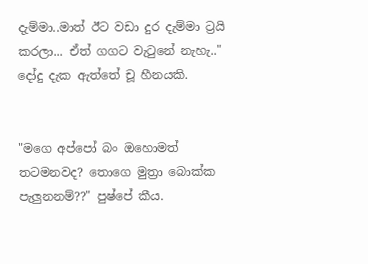දැම්මා..මාත් ඊට වඩා දුර දැම්මා ට්‍රයි කරලා... ඒත් ගගට වැටුනේ නැහැ.." දෝදු දැක ඇත්තේ චූ හීනයකි.


"මගෙ අ‍ප්පෝ බං ඔහොමත් තටමනවද? තොගෙ මුත්‍රා බොක්ක පැලුනනම්??" පුෂ්පේ කීය.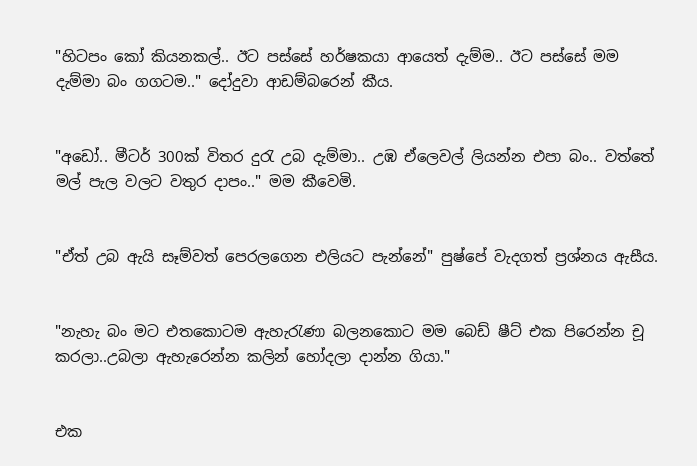"හිටපං කෝ කියනකල්.. ඊට පස්සේ හර්ෂකයා ආයෙත් දැම්ම.. ඊට පස්සේ මම දැම්මා බං ගගටම.." දෝදුවා ආඩම්බරෙන් කීය.


"අඩෝ.. මීටර් 300ක් විතර දුරැ උබ දැම්මා.. උඹ ඒලෙවල් ලියන්න එපා බං.. වත්තේ මල් පැල වලට වතුර දාපං.." මම කීවෙමි.


"ඒත් උබ ඇයි සෑම්වත් පෙරලගෙන එලියට පැන්නේ" පුෂ්පේ වැදගත් ප්‍රශ්නය ඇසීය.


"නැහැ බං මට එතකොටම ඇහැරැණා බලනකොට මම බෙඩ් ෂීට් එක පිරෙන්න චූ කරලා..උබලා ඇහැරෙන්න කලින් හෝදලා දාන්න ගියා."


එක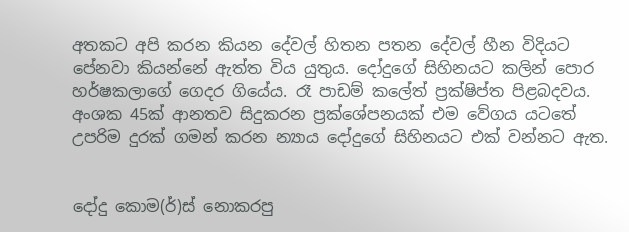අතකට අපි කරන කියන දේවල් හිතන පතන දේවල් හීන විදියට පේනවා කියන්නේ ඇත්ත විය යුතුය. දෝදුගේ සිහිනයට කලින් පොර හර්ෂකලාගේ ගෙදර ගියේය. රෑ පාඩම් කලේත් ප්‍රක්ෂිප්ත පිළබදවය. අංශක 45ක් ආනතව සිදුකරන ප්‍රක්ශේපනයක් එම වේගය යටතේ උපරිම දුරක් ගමන් කරන න්‍යාය දෝදුගේ සිහිනයට එක් වන්නට ඇත.


දෝදු කොම(ර්)ස් නොකරපු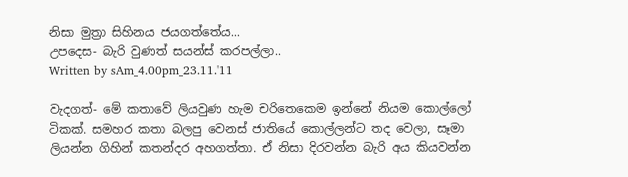නිසා මුත්‍රා සිහිනය ජයගත්තේය...
උපදෙස- බැරි වුණත් සයන්ස් කරපල්ලා..
Written by sAm_4.00pm_23.11.'11

වැදගත්- මේ කතාවේ ලියවුණ හැම චරිතෙකෙම ඉන්නේ නියම කොල්ලෝ ටිකක්. සමහර කතා බලපු වෙනස් ජාතියේ කොල්ලන්ට තද වෙලා, සෑමා ලියන්න ගිහින් කතන්දර අහගත්තා. ඒ නිසා දිරවන්න බැරි අය කියවන්න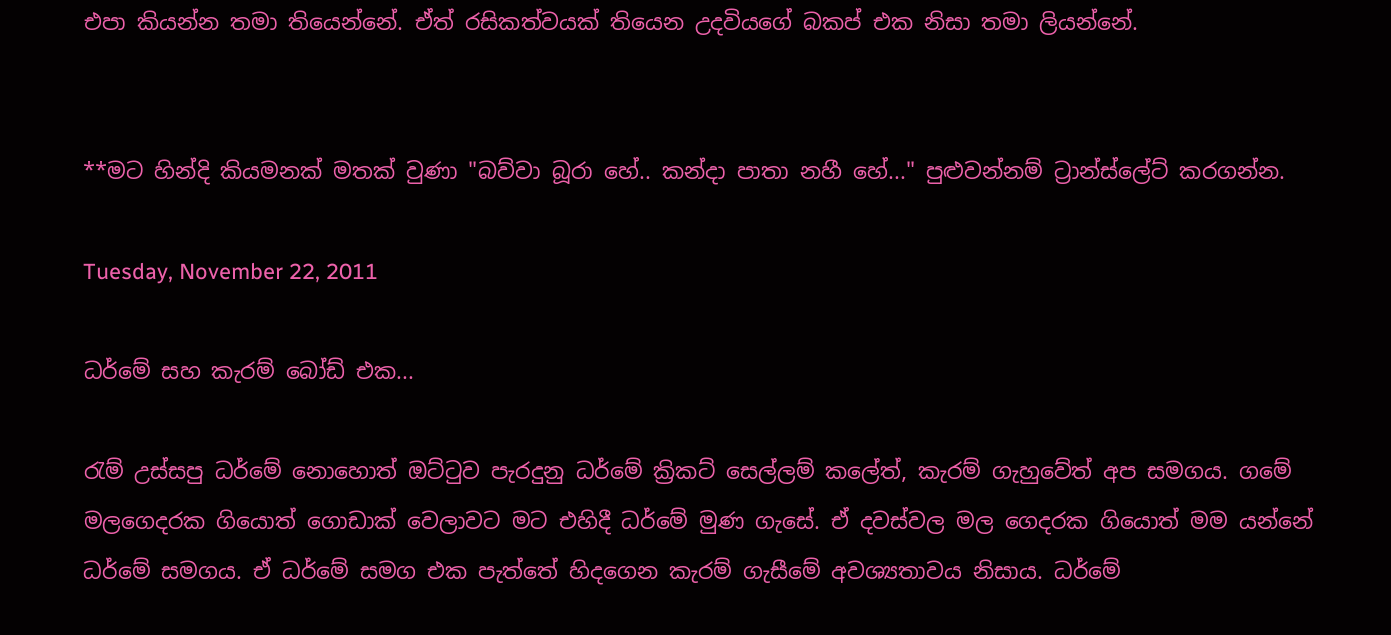එපා කියන්න තමා තියෙන්නේ. ඒත් රසිකත්වයක් තියෙන උදවි‍යගේ බකප් එක නිසා තමා ලියන්නේ.


**මට හින්දි කියමනක් මතක් වුණා "බව්වා බූරා හේ.. කන්දා පාතා නහී හේ..." පුළුවන්නම් ට්‍රාන්ස්ලේට් කරගන්න.

Tuesday, November 22, 2011

ධර්මේ සහ කැරම් බෝඩ් එක...

රැම් උස්සපු ධර්මේ නොහොත් ඔට්ටුව පැරදුනු ධර්මේ ක්‍රිකට් සෙල්ලම් කලේත්, කැරම් ගැහුවේත් අප සමගය. ගමේ මලගෙදරක ගියොත් ගොඩාක් වෙලාවට මට ‍එහිදී ධර්මේ මුණ ගැසේ. ඒ දවස්වල මල ගෙදරක ගියොත් මම යන්නේ ධර්මේ සමගය. ඒ ධර්මේ සමග එක පැත්තේ හිදගෙන කැරම් ගැසීමේ අවශ්‍යතාවය නිසාය. ධර්මේ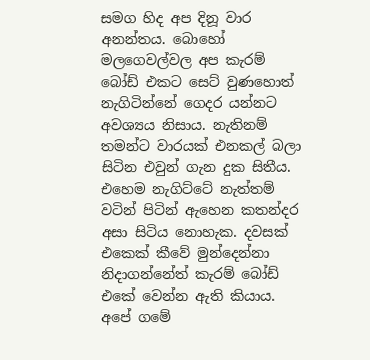සමග හිද අප දිනූ වාර අනන්තය. බොහෝ මලගෙවල්වල අප කැරම් බෝඩ් එකට සෙට් වුණහොත් නැගිටින්නේ ගෙදර යන්නට අවශ්‍යය නිසාය. නැතිනම් තමන්ට වාරයක් එනකල් බලා සිටින එවුන් ගැන දුක සිතීය. එහෙම නැගිට්ටේ නැත්තම් වටින් පිටින් ඇහෙන කතන්දර අසා සිටිය නොහැක. දවසක් එකෙක් කීවේ මුන්දෙන්නා නිදාගන්නේත් කැරම් බෝඩ් එකේ වෙන්න ඇති කියාය. අපේ ගමේ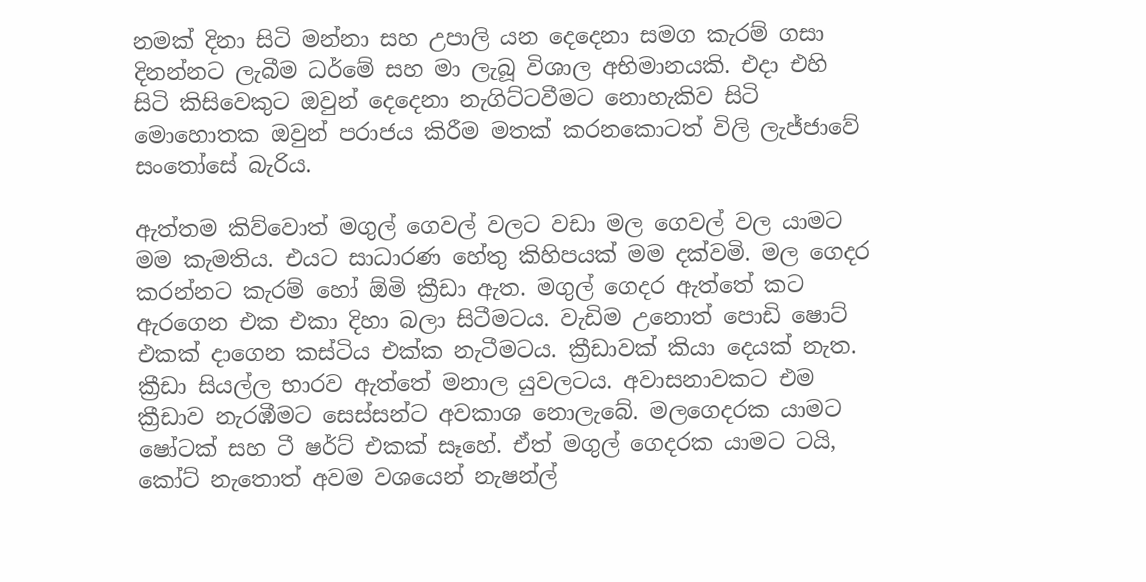නමක් දිනා සිටි මන්නා සහ උපාලි යන දෙදෙනා සමග කැරම් ගසා දිනන්නට ලැබීම ධර්මේ සහ මා ලැබූ විශාල අභිමානයකි. එදා එහි සිටි කිසිවෙකුට ඔවුන් දෙදෙනා නැගිට්ටවීමට නොහැකිව සිටි මොහොතක ඔවුන් පරාජය කිරීම මතක් කරනකොටත් විලි ලැජ්ජාවේ සංතෝසේ බැරිය.

ඇත්තම කිව්වොත් මගුල් ගෙවල් වලට වඩා මල ගෙවල් වල යාමට මම කැමතිය. එයට සාධාරණ හේතු කිහිපයක් මම දක්වමි. මල ගෙදර කරන්නට කැරම් හෝ ඕමි ක්‍රීඩා ඇත. මගුල් ගෙදර ඇත්තේ කට ඇරගෙන එක එකා දිහා බලා සිටීමටය. වැඩිම උනොත් ‍පොඩි ෂොට් එකක් දාගෙන කස්ටිය එක්ක නැටීමටය. ක්‍රීඩාවක් කියා දෙයක් නැත. ක්‍රීඩා සියල්ල භාරව ඇත්තේ මනාල යුවලටය. අවාසනාවකට එම ක්‍රීඩාව නැරඹීමට සෙස්සන්ට අවකාශ නොලැබේ. මලගෙදරක යාමට ෂෝටක් සහ ටී ෂර්ට් එකක් සෑහේ. ඒත් මගුල් ගෙදරක යාමට ටයි, කෝට් ‍නැතොත් අවම වශයෙන් නැෂන්ල්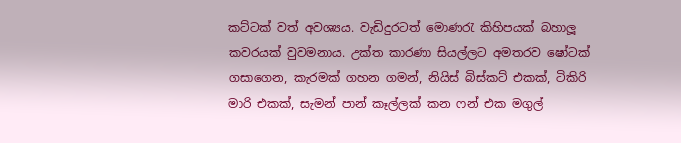කට්ටක් වත් අවශ්‍යය. වැඩිදුරටත් මොණරැ කිහිපයක් බහාලූ කවරයක් වුවමනාය. උක්ත කාරණා සියල්ලට අමතරව ෂෝටක් ගසාගෙන, කැරමක් ගහන ගමන්, නියිස් බිස්කට් එකක්, ටිකිරි මාරි එකක්, සැමන් පාන් කෑල්ලක් කන ෆන් එක මගුල්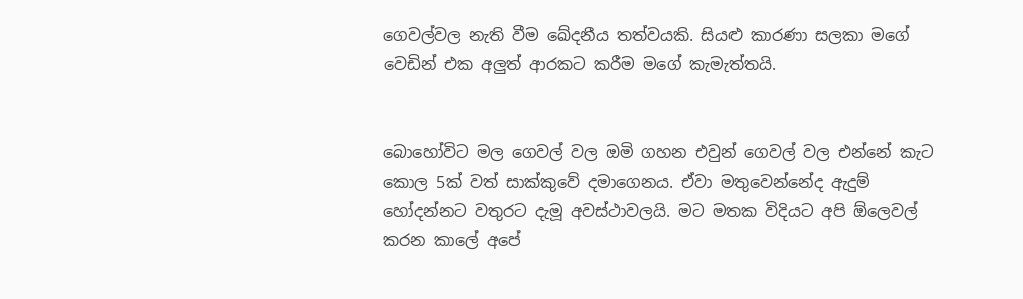ගෙවල්වල නැති වීම ඛේදනීය තත්වයකි. සියළු කාරණා සලකා මගේ වෙඩින් එක අලුත් ආරකට කරීම මගේ කැමැත්තයි.


බොහෝවිට මල ගෙවල් වල ඔමි ගහන එවුන් ගෙවල් වල එන්නේ කැට කොල 5ක් වත් සාක්කුවේ දමාගෙනය. ඒවා මතුවෙන්නේද ඇදුම් හෝදන්නට වතුරට දැමූ අවස්ථාවලයි. මට මතක විදියට අපි ඕලෙවල් කරන කාලේ අපේ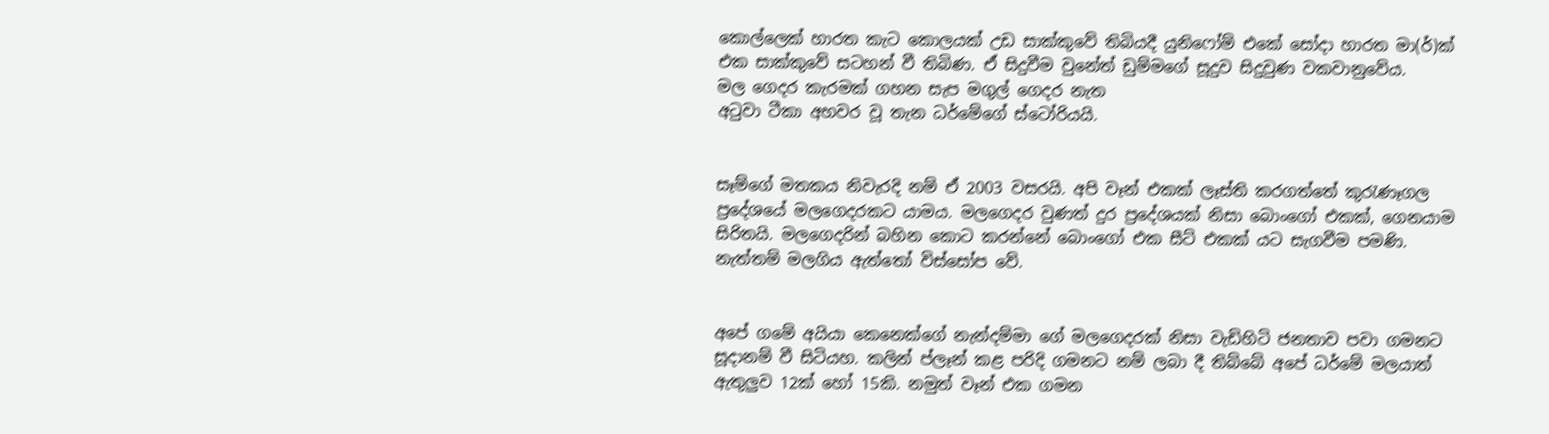කොල්ලෙක් හාරත කැට කොලයක් උඩ සාක්කුවේ තිබියදී යුනිෆෝම් එකේ සෝදා හාරත මා(ර්)ක් එක සාක්කුවේ සටහන් වී තිබිණ. ඒ සිදුවීම වුනේත් ඩුම්මගේ සූදුව සිදුවුණ වකවානුවේය.
මල ගෙදර කැරමක් ගහන සැප මගුල් ගෙදර නැත
අටුවා ටීකා අහවර වූ තැන ධර්මේගේ ස්ටෝරියයි.


සෑම්ගේ මතකය නිවැරදි නම් ඒ 2003 වසරයි. අපි වෑන් එකක් ලෑස්ති කරගත්තේ කුරැණෑගල ප්‍රදේශයේ මලගෙදරකට යාමය. මලගෙදර වුණත් දුර ප්‍රදේශයක් නිසා බොංගෝ එකක්, ගෙනයාම සිරිතයි. මලගෙදරින් බහින කොට කරන්නේ බොංගෝ එක සීට් එකක් යට සැගවීම පමණි. නැත්තම් මලගිය ඇත්තෝ විස්සෝප වේ.


අපේ ගමේ අයියා කෙනෙක්ගේ නැන්දම්මා ගේ මලගෙදරක් නිසා වැඩිහිටි ජනතාව පවා ගමනට සූදානම් වී සිටියහ. කලින් ප්ලෑන් කළ පරිදි ගමනට නම් ලබා දී තිබ්බේ අපේ ධර්මේ මලයාත් ඇතුලුව 12ක් හෝ 15කි. නමුත් වෑන් එක ගමන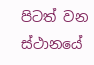පිටත් වන ස්ථානයේ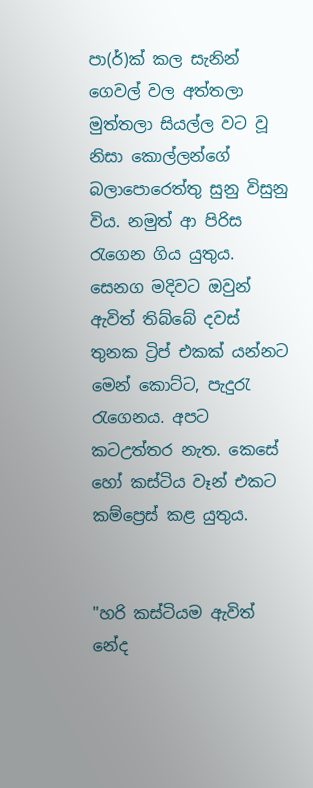පා(ර්)ක් කල සැනින් ගෙවල් වල අත්තලා මුත්තලා ‍සියල්ල වට වූ නිසා කොල්ලන්ගේ බලාපොරෙත්තු සුනු විසුනු විය. නමුත් ආ පිරිස රැගෙන ගිය යුතුය. සෙනග මදිවට ඔවුන් ඇවිත් තිබ්බේ දවස් තුනක ට්‍රිප් එකක් යන්නට මෙන් කොට්ට, පැදුරැ රැගෙනය. අපට කටඋත්තර නැත. කෙසේ හෝ කස්ටිය වෑන් එකට කම්ප්‍රෙස් කළ යුතුය.


"හරි කස්ටියම ඇවිත් නේද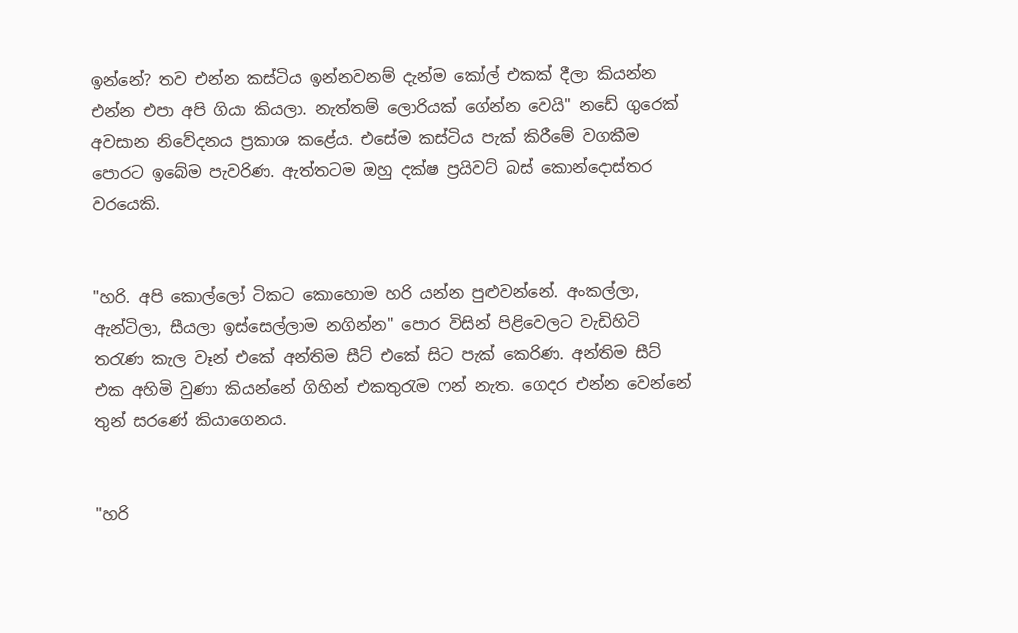ඉන්නේ? තව එන්න කස්ටිය ඉන්නවනම් දැන්ම කෝල් එකක් දීලා කියන්න එන්න එපා අපි ගියා කියලා. නැත්තම් ලොරියක් ගේන්න වෙයි" නඩේ ගුරෙක් අවසාන නිවේදනය ප්‍රකාශ කළේය. එසේම කස්ටිය පැක් කිරීමේ වගකීම පොරට ඉබේම පැවරිණ. ඇත්තටම ඔහු දක්ෂ ප්‍රයිවට් බස් කොන්දොස්තර වරයෙකි.


"හරි. අපි කොල්ලෝ ටිකට කොහොම හරි යන්න පුළුවන්නේ. අංකල්ලා, ඇන්ටිලා, සීයලා ඉස්සෙල්ලාම නගින්න" පොර විසින් පිළිවෙලට වැඩිහිටි තරැණ කැල වෑන් එකේ අන්තිම සීට් එකේ සිට පැක් කෙරිණ. අන්තිම සීට් එක අහිමි වුණා කියන්නේ ගිහින් එකතුරැම ෆන් නැත. ගෙදර එන්න වෙන්නේ තුන් සරණේ කියාගෙනය.


"හරි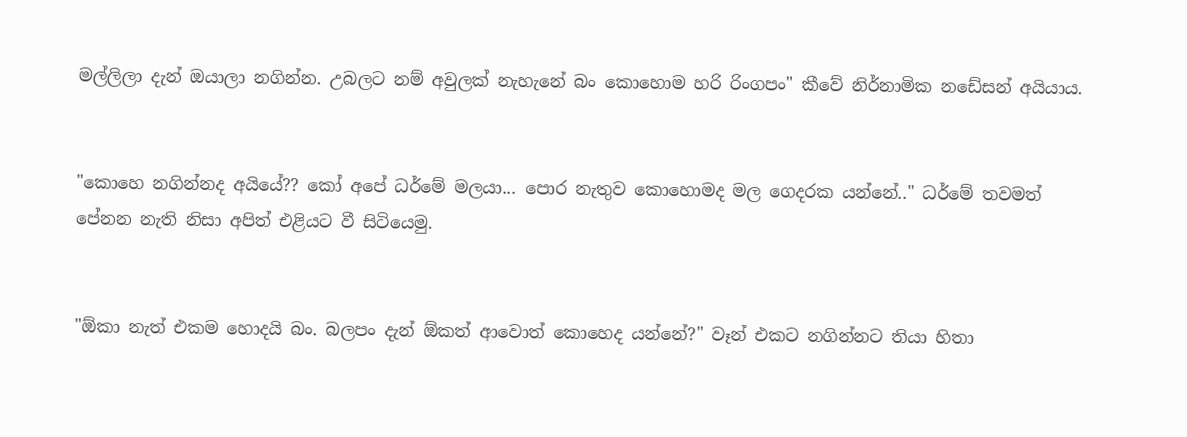මල්ලිලා දැන් ඔයාලා නගින්න. උබලට නම් අවුලක් නැහැනේ බං කොහොම හරි රිංගපං" කීවේ නිර්නාමික නඩේසන් අයියාය.


"කොහෙ නගින්නද අයියේ?? කෝ අපේ ධර්මේ මලයා... පොර නැතුව කොහොමද මල ගෙදරක යන්නේ.." ධර්මේ තවමත් පේනන නැති නිසා අපිත් එළියට වී සිටියෙමු.


"ඕකා නැත් එකම හොදයි බං. බලපං දැන් ඕකත් ආවොත් කොහෙද යන්නේ?" වෑන් එකට නගින්නට තියා හිතා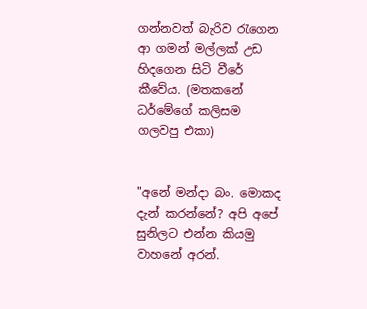ගන්නවත් බැරිව රැගෙන ආ ගමන් මල්ලක් උඩ හිදගෙන සිටි වීරේ කීවේය. (මතකනේ ධර්මේගේ කලිසම ගලවපු එකා)


"අනේ මන්දා බං. මොකද දැන් කරන්නේ? අ‍පි අපේ සුනිලට එන්න කියමු වාහනේ අරන්.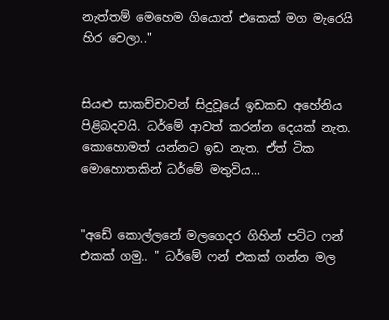නැත්තම් මෙහෙම ගියොත් එකෙක් මග මැරෙයි හිර වෙලා.."


සියළු සාකච්චාවන් සිදුවූයේ ඉඩකඩ අහේනිය පිළිබදවයි. ධර්මේ ආවත් කරන්න දෙයක් නැත. කොහොමත් යන්නට ඉඩ නැත. ඒත් ටික මොහොතකින් ධර්මේ මතුවිය...


"අඩේ කොල්ලනේ මලගෙදර ගිහින් පට්ට ෆන් එකක් ගමු.. " ධර්මේ ෆන් එකක් ගන්න මල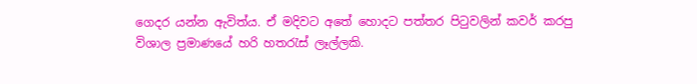ගෙදර යන්න ඇවිත්ය. ඒ මදිවට අතේ හොදට පත්තර පිටුවලින් කවර් කරපු විශාල ප්‍රමාණයේ හරි හතරැස් ලෑල්ලකි.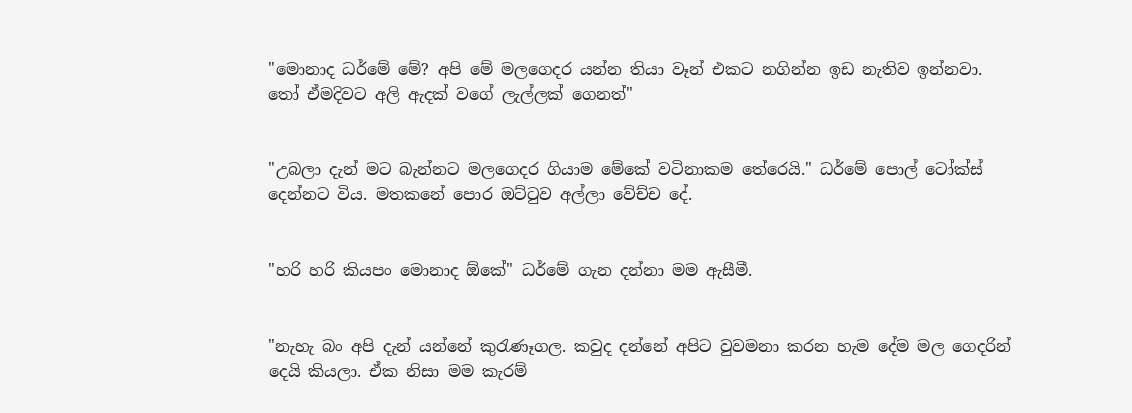"මොනාද ධර්මේ මේ? අපි මේ මලගෙදර යන්න තියා වෑන් එකට නගින්න ඉඩ නැතිව ඉන්නවා. තෝ ඒමදිවට අලි ඇදක් වගේ ලැල්ලක් ගෙනත්"


"උබලා දැන් මට බැන්නට මලගෙදර ගියාම මේකේ වටිනාකම තේරෙයි." ධර්මේ පොල් ටෝක්ස් දෙන්නට විය. මතකනේ පොර ඔට්ටුව අල්ලා වේච්ච දේ.


"හරි හරි කියපං මොනාද ඕකේ" ධර්මේ ගැන දන්නා මම ඇසීමී.


"නැහැ බං අපි දැන් යන්නේ කුරැණෑගල. කවුද දන්නේ අපිට වුවමනා කරන හැම දේම මල ගෙදරින් දෙයි කියලා. ඒක නිසා මම කැරම්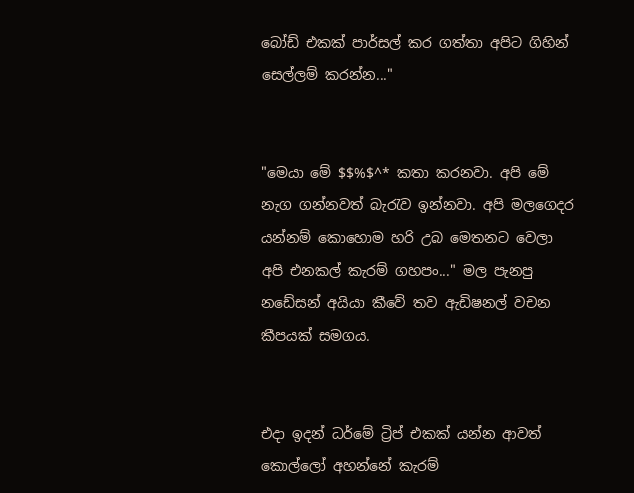බෝඩ් එකක් පාර්සල් කර ගත්තා අපිට ගිහින් සෙල්ලම් කරන්න..."


"මෙයා මේ $$%$^* කතා කරනවා. අපි මේ නැග ගන්නවත් බැරැව ඉන්නවා. අපි මලගෙදර යන්නම් කොහොම හරි උබ මෙතනට වෙලා අපි එනකල් කැරම් ගහපං..." මල පැනපු නඩේසන් අයියා කීවේ තව ඇඩිෂනල් වචන කීපයක් සමගය.


එදා ඉදන් ධර්මේ ට්‍රිප් එකක් යන්න ආවත් කොල්ලෝ අහන්නේ කැරම්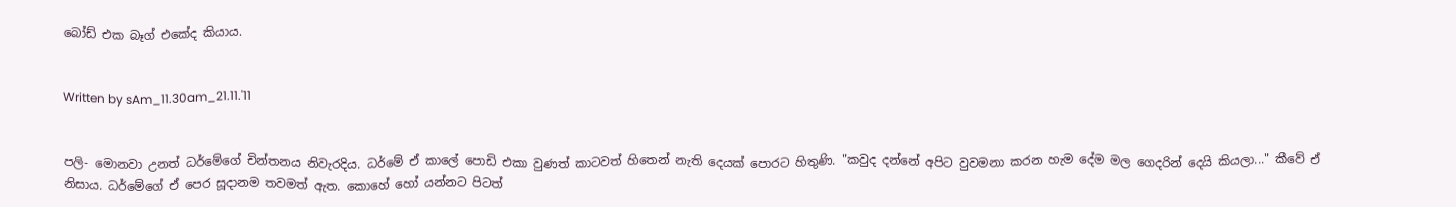බෝඩ් එක බෑග් එකේද කියාය.


Written by sAm_11.30am_21.11.'11


පලි- මොනවා උනත් ධර්මේගේ චින්තනය නිවැරදිය. ධර්මේ ඒ කාලේ පොඩි එකා වුණත් කාටවත් හිතෙන් නැති දෙයක් පොරට හිතුණි. "කවුද දන්නේ අපිට වුවමනා කරන හැම දේම මල ගෙදරින් දෙයි කියලා..." කීවේ ඒ නිසාය. ධර්මේගේ ඒ පෙර සූදානම තවමත් ඇත. කොහේ හෝ යන්නට පිටත්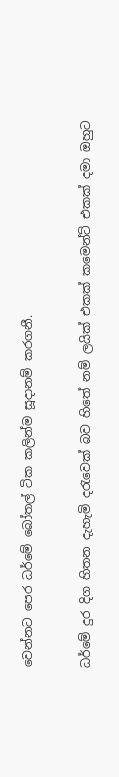වෙන්නට පෙර ධර්මේ බෝතල් ටික කලින්ම සූදානම් කරගනී.


ධර්මේ දුර දිග හිතන දැහැමි දරැවෙක් බව හිතේ නම් ලයික් එකක් කමෙන්ට් එකක් දමා ඔහුට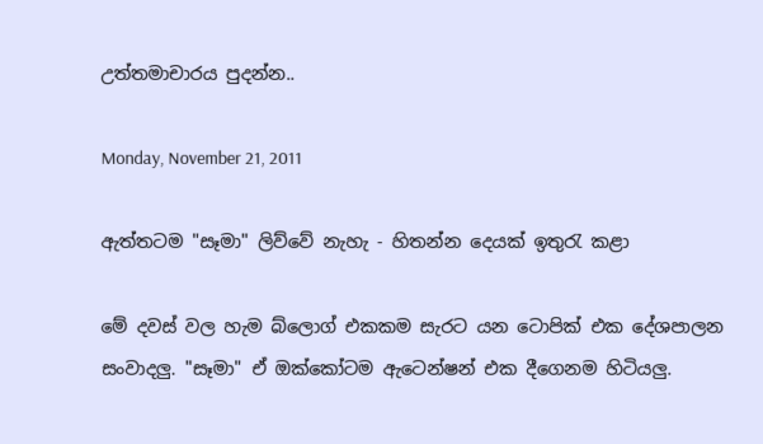උත්තමාචාරය පුදන්න..

Monday, November 21, 2011

ඇත්තටම "සෑමා" ලිව්වේ නැහැ - හිතන්න දෙයක් ඉතුරැ කළා

මේ දවස් වල හැම බ්ලොග් එකකම සැරට යන ටොපික් එක දේශපාලන සංවාදලු. "සෑමා" ඒ ඔක්කෝටම ඇටෙන්ෂන් එක දීගෙනම හිටියලු.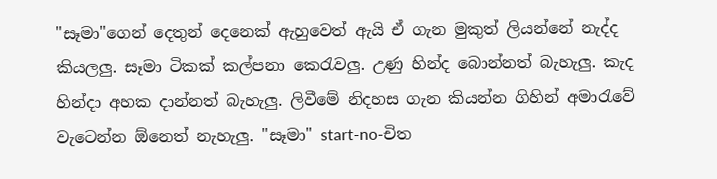"සෑමා"ගෙන් දෙතුන් දෙනෙක් ඇහුවෙත් ඇයි ඒ ගැන මුකුත් ලියන්නේ නැද්ද කියලලු. සෑමා ටිකක් කල්පනා කෙරැවලු. උණු හින්ද බොන්නත් බැහැලු. කැද හින්දා අහක දාන්නත් බැහැලු. ලිවීමේ නිදහස ගැන කියන්න ගිහින් අමාරැවේ වැ‍ටෙන්න ඕනෙත් නැහැලු. "සෑමා" start-no-චිත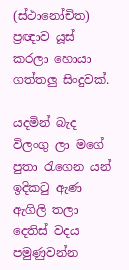(ස්ථානෝචිත) ප්‍රඥාව යූස් කරලා හොයා ගත්තලු සිංදුවක්.

යදමින් බැද විලංගු ලා මගේ පුතා රැගෙන යන්
ඉදිකටු ඇණ ඇගිලි තලා දෙතිස් වදය පමුණුවන්න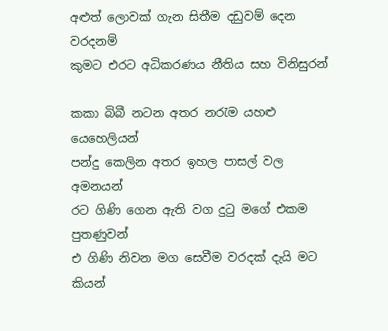අළුත් ලොවක් ගැන සිතීම දඩුවම් දෙන වරදනම්
කුමට එරට අධිකරණය නීතිය සහ විනිසුරන්

කකා බිබී නටන අතර නරැම යහළු යෙහෙලියන්
පන්දු කෙලින අතර ඉහල පාසල් වල අමනයන්
රට ගිණි ගෙන ඇති වග දුටු මගේ එකම පුතණුවන්
එ ගිණි නිවන මග සෙවීම වරදක් දැයි මට කියන්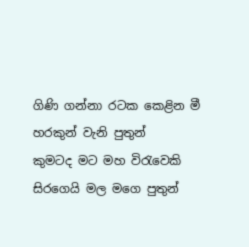ගිණි ගන්නා රටක කෙළින මී හරකුන් වැනි පුතුන්
කුමටද මට මහ විරැවෙකි සිරගෙයි මල මගෙ පුතුන්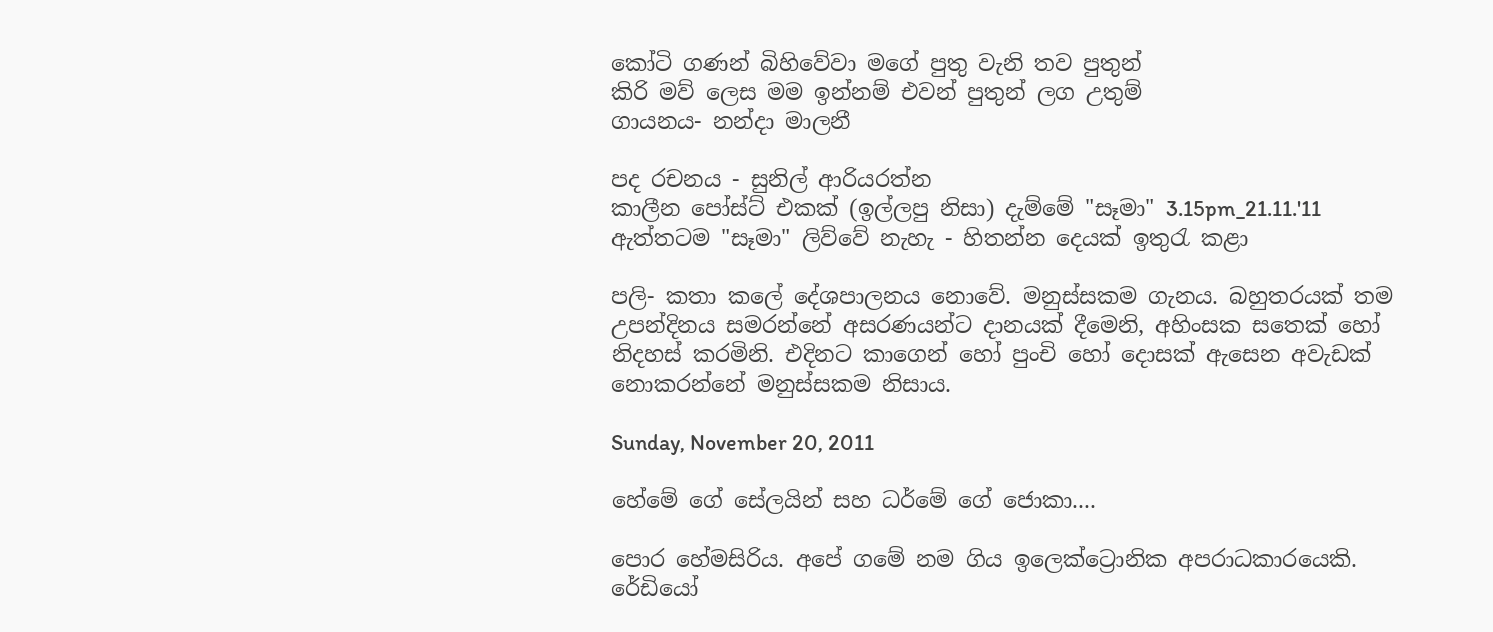කෝටි ගණන් බිහිවේවා මගේ පුතු වැනි තව පුතුන්
කිරි මව් ලෙස මම ඉන්නම් එවන් පුතුන් ලග උතුම්
ගායනය- නන්දා මාලනී

පද රචනය - සුනිල් ආරියරත්න
කාලීන පෝස්ට් එකක් (ඉල්ලපු නිසා) දැම්මේ "සෑමා" 3.15pm_21.11.'11
ඇත්තටම "සෑමා" ලිව්වේ නැහැ - හිතන්න දෙයක් ඉතුරැ කළා

පලි- කතා කලේ දේශපාලනය නොවේ. මනුස්සකම ගැනය. බහුතරයක් තම උපන්දිනය සමරන්නේ අසරණයන්ට දානයක් දීමෙනි, අහිංසක සතෙක් හෝ නිදහස් කරමිනි. එදිනට කාගෙන් හෝ පුංචි හෝ දොසක් ඇසෙන අවැඩක් නොකරන්නේ මනුස්සකම නිසාය.

Sunday, November 20, 2011

හේමේ ගේ සේලයින් සහ ධර්මේ ගේ ජොකා....

පොර හේමසිරිය. අපේ ගමේ නම ගිය ඉලෙක්ට්‍රොනික අපරාධකාරයෙකි. රේඩියෝ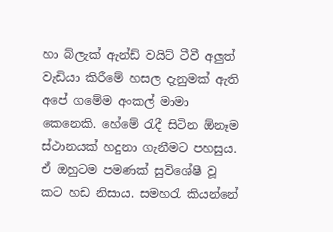හා බ්ලැක් ඇන්ඩ් වයිට් ටීවී අලුත් වැඩියා කිරීමේ හසල දැනුමක් ඇති අපේ ගමේම අංකල් මාමා කෙනෙකි. හේමේ රැදී සිටින ඕනෑම ස්ථානයක් හදුනා ගැනීමට පහසුය. ඒ ඔහුටම පමණක් සුවිශේෂී වූ කට හඩ නිසාය. සමහරැ කියන්නේ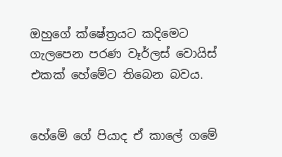ඔහුගේ ක්ෂේත්‍රයට කදිමෙට ගැලපෙන පරණ වෑර්ලස් වොයිස් එකක් ‍හේමේට තිබෙන බවය.


හේමේ ගේ පියාද ඒ කාලේ ගමේ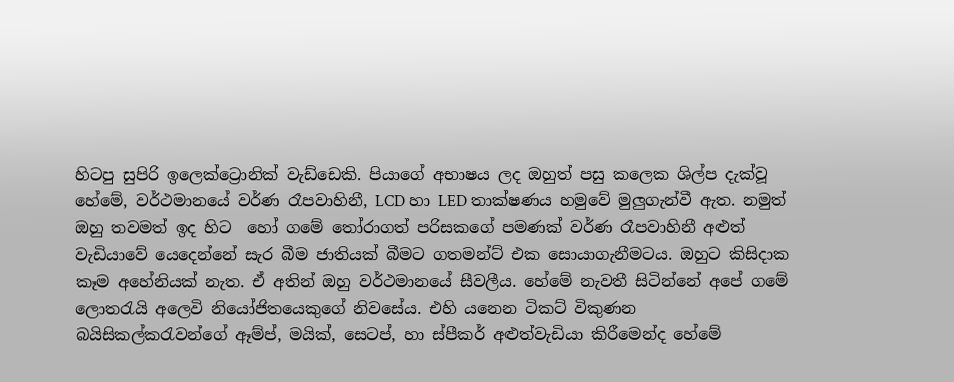හිටපු සුපිරි ඉලෙක්ට්‍රොනික් වැඩ්ඩෙකි. පියාගේ අභාෂය ලද ඔහුත් පසු ‍‍කලෙක ශිල්ප දැක්වූ හේමේ, වර්ථමානයේ වර්ණ රෑපවාහිනී, LCD හා LED තාක්ෂණය හමුවේ මුලුගැන්වී ඇත. නමුත් ඔහු තවමත් ඉද හිට  හෝ ගමේ තෝරාගත් පරිසකගේ පමණක් වර්ණ රෑපවාහිනී අළුත් වැ‍ඩියාවේ යෙදෙන්නේ සැර බීම ජාතියක් බීමට ගතමන්ට් එක සොයාගැනීමටය. ඔහුට කිසිදාක කෑම අහේනියක් නැත. ඒ අතින් ඔහු වර්ථමානයේ සීවලීය. හේමේ නැවතී සිටින්නේ අපේ ගමේ ලොතරැයි අලෙවි නියෝජිතයෙකුගේ නිවසේය. එහි යනෙන ටිකට් විකුණන බයිසිකල්කරැවන්ගේ ඈම්ප්, මයික්, සෙටප්, හා ස්පීකර් අළුත්වැඩියා කිරීමෙන්ද හේමේ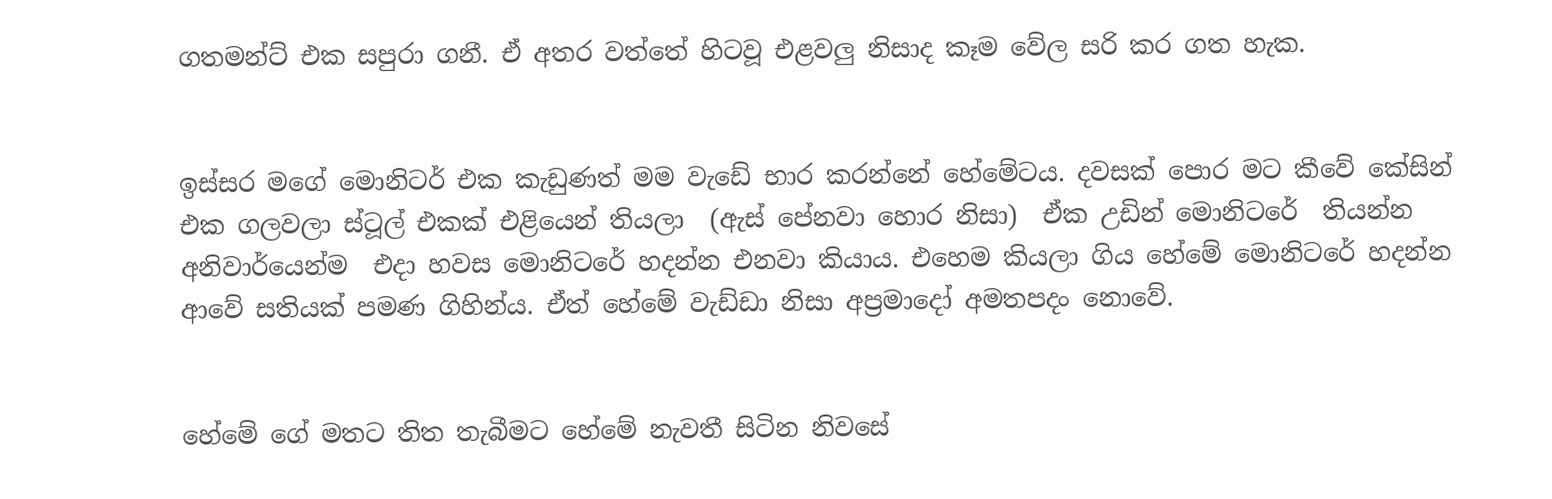ගතමන්ට් එක සපුරා ගනී. ඒ අතර වත්තේ හිටවූ එළවලු නිසාද කෑම වේල සරි කර ගත හැක.


ඉස්සර මගේ මොනිටර් එක කැඩුණත් මම වැඩේ භාර කරන්නේ හේමේටය. දවසක් පොර මට කීවේ කේසින් එක ගලවලා ස්ටූල් එකක් එළියෙන් තියලා  (ඇස් පේනවා හොර නිසා)  ඒක උඩින් මොනිටරේ  තියන්න අනිවාර්යෙන්ම  එදා හවස මොනිටරේ හදන්න එනවා කියාය. එහෙම කියලා ගිය හේමේ මොනිටරේ හදන්න ආවේ සතියක් පමණ ගිහින්ය. ඒ‍ත් හේමේ වැඩ්ඩා නිසා අප්‍රමාදෝ අමතපදං නොවේ.


හේමේ ගේ මතට තිත තැබීමට හේමේ නැවතී සිටින නිවසේ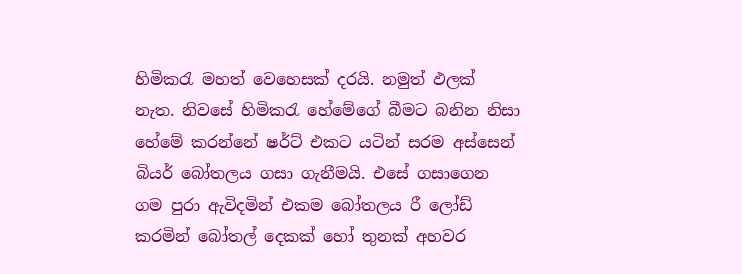හිමිකරැ මහත් වෙහෙසක් දරයි. නමුත් ඵලක් නැත. නිවසේ හිමිකරැ හේමේගේ බීමට බනින නිසා හේමේ කරන්නේ ෂර්ට් එකට යටින් සරම අස්සෙන් බියර් බෝතලය ගසා ගැනීමයි. එසේ ගසාගෙන ගම පුරා ඇවිදමින් එකම බෝතලය රී ලෝඩ් කරමින් බෝතල් දෙකක් හෝ තුනක් අහවර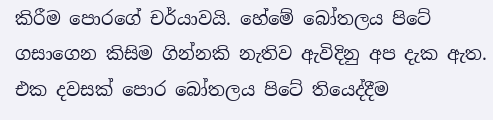කිරීම පොරගේ චර්යාවයි. හේමේ බෝතලය පිටේ ගසාගෙන කිසිම ගින්නකි නැතිව ඇවිදිනු අප දැක ඇත. එක දවසක් පොර බෝතලය පිටේ තියෙද්දීම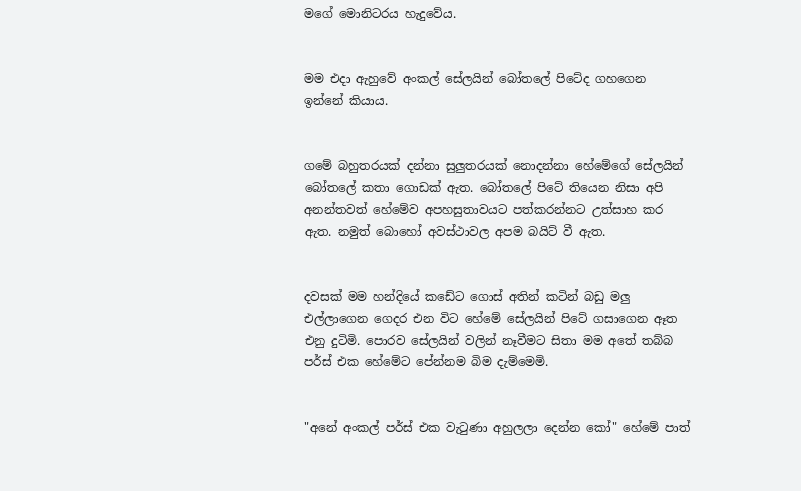මගේ මොනිටරය හැදුවේය.


මම එදා ඇහුවේ අංකල් සේලයින් බෝතලේ පිටේද ගහගෙන ඉන්නේ කියාය.


ගමේ බහුතරයක් දන්නා සුලුතරයක් නොදන්නා හේමේගේ සේලයින් බෝතලේ කතා ගොඩක් ඇත. බෝතලේ පිටේ තියෙන නිසා අපි අනන්තවත් හේමේව අපහසුතාවයට පත්කරන්නට උත්සාහ කර ඇත. නමුත් බොහෝ අවස්ථාවල අපම බයිට් වී ඇත.


දවසක් මම හන්දියේ කඩේට ගොස් අතින් කටින් බඩු මලු එල්ලාගෙන ගෙදර එන විට හේමේ සේලයින් පිටේ ගසාගෙන ඈත එනු දුටිමි. පොරව සේලයින් වලින් නෑවීමට සිතා මම අතේ තබ්බ පර්ස් එක හේමේට පේන්නම බිම දැම්මෙමි.


"අනේ අංකල් පර්ස් එක වැටුණා අහුලලා දෙන්න කෝ" හේමේ පාත්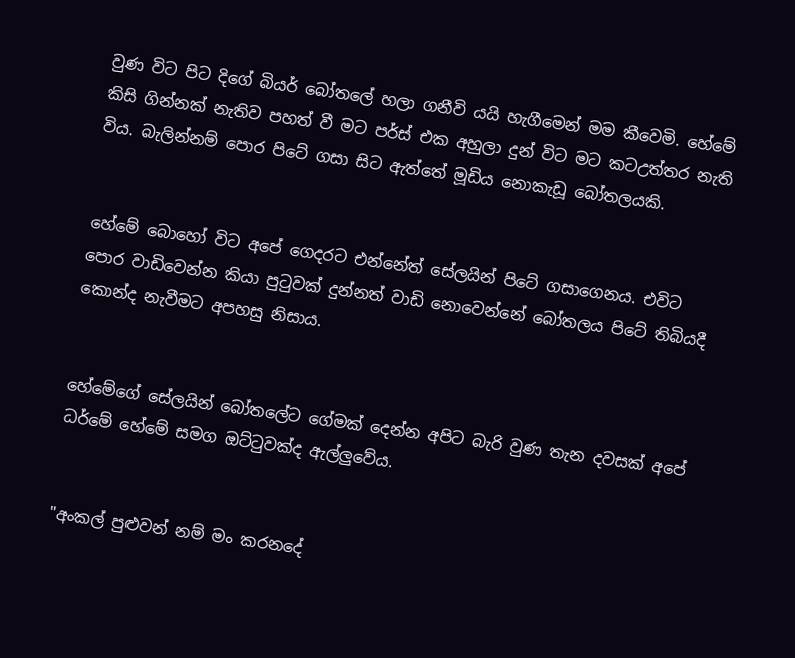වුණ විට පිට දිගේ බියර් බෝතලේ හලා ගනීවි යයි හැගීමෙන් මම කීවෙමි. හේමේ කිසි ගින්නක් නැතිව පහත් වී මට පර්ස් එක අහුලා දුන් විට මට කටඋත්තර නැති විය. බැලින්නම් පොර පිටේ ගසා සිට ඇත්තේ මූඩිය නොකැඩූ බෝතලයකි.


හේමේ බොහෝ විට අපේ ගෙදරට එන්නේත් සේලයින් පිටේ ගසාගෙනය. එවිට පොර වාඩිවෙන්න කියා පුටුවක් දුන්නත් වාඩි නොවෙන්නේ බෝතලය පිටේ තිබියදී කොන්ද නැවීමට අපහසු නිසාය.


හේමේගේ සේලයින් බෝතලේට ගේමක් දෙන්න අපිට බැරි වුණ තැන දවසක් අපේ ධර්මේ හේමේ සමග ඔට්ටුවක්ද ඇල්ලුවේය.


"අංකල් පුළුවන් නම් මං කරනදේ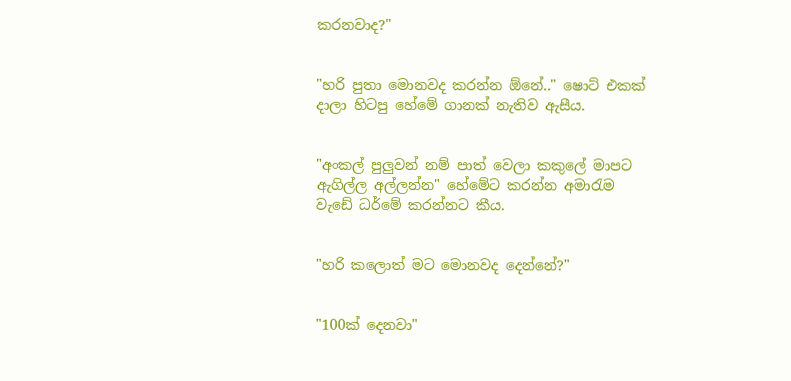කරනවාද?"


"හරි පුතා මොනවද කරන්න ඕනේ.." ෂොට් එකක් දාලා හිටපු හේමේ ගානක් නැතිව ඇසීය.


"අංකල් පුලුවන් නම් පාත් වෙලා කකුලේ මාපට ඇගිල්ල අල්ලන්න" හේමේට කරන්න අමාරැම වැඩේ ධර්මේ කරන්නට කීය.


"හරි කලොත් මට මොනවද දෙන්නේ?"


"100ක් දෙනවා"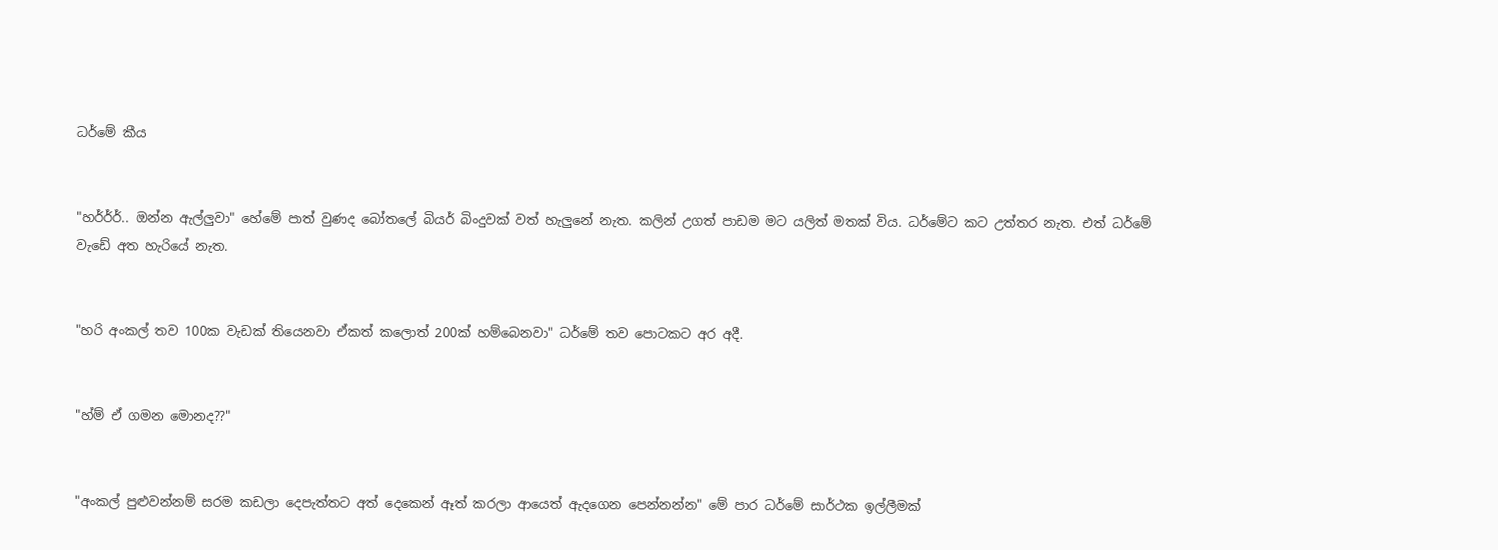ධර්මේ කීය


"හර්ර්ර්.. ඔන්න ඇල්ලුවා" හේමේ පාත් වුණද බෝතලේ බියර් බිංදුවක් වත් හැලුනේ නැත. කලින් උගත් පාඩම මට යලිත් මතක් විය. ධර්මේට කට උත්තර නැත. එත් ධර්මේ වැඩේ අත හැරියේ නැත.


"හරි අංකල් තව 100ක වැඩක් තියෙනවා ඒකත් කලොත් 200ක් හම්බෙනවා" ධර්මේ තව පොටකට අර අදී.


"හ්ම් ඒ ගමන මොනද??"


"අංකල් පුළුවන්නම් සරම කඩලා දෙපැත්තට අත් දෙකෙන් ඈත් කරලා ආයෙත් ඇදගෙන පෙන්නන්න" මේ පාර ධර්මේ සාර්ථක ඉල්ලීමක්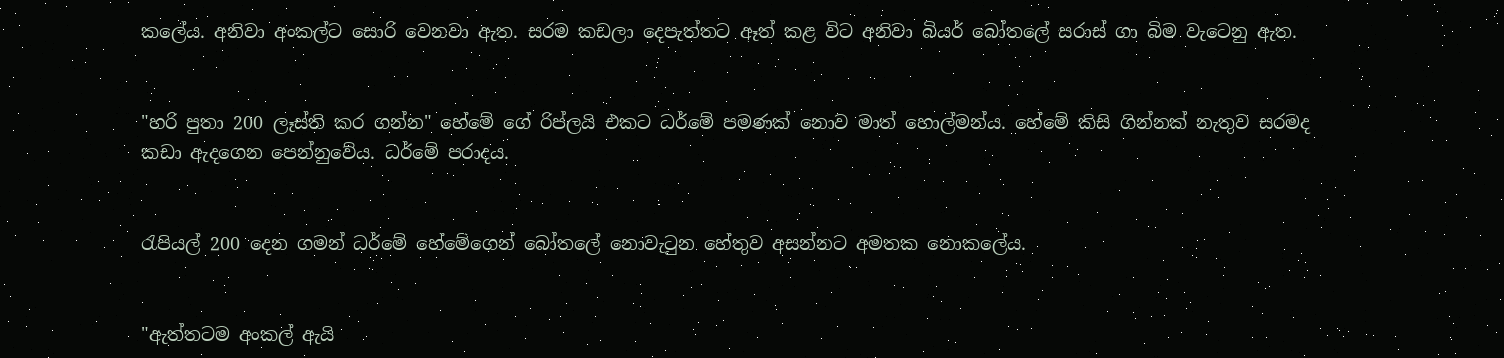කලේය. අනිවා අංකල්ට සොරි වෙනවා ඇත. සරම කඩලා දෙපැත්තට ඈත් කළ විට අනිවා බියර් බෝතලේ සරාස් ගා බිම වැටෙනු ඇත.


"හරි පුතා 200 ලෑස්ති කර ගන්න" හේමේ ගේ රිප්ලයි එකට ධර්මේ පමණක් නොව මාත් හොල්මන්ය. හේමේ කිසි ගින්නක් නැතුව සරමද කඩා ඇදගෙන පෙන්නුවේය. ධර්මේ පරාදය.


රැපියල් 200 දෙන ගමන් ධර්මේ හේමේගෙන් බෝතලේ නොවැටුන හේතුව අසන්න‍ට අමතක නොකලේය.


"ඇත්තටම අංකල් ඇයි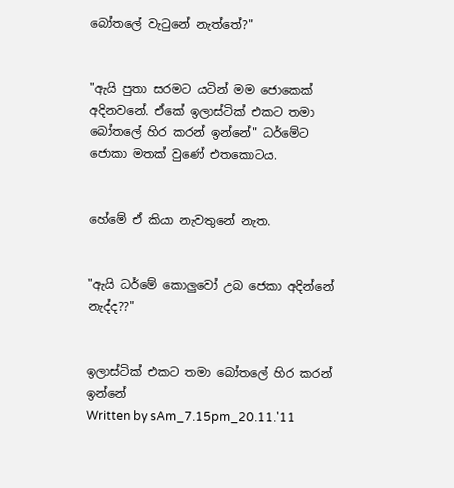බෝතලේ වැටුනේ නැත්තේ?"


"ඇයි පුතා සරමට යටින් මම ‍ජොකෙක් අදිනවනේ. ඒකේ ඉලාස්ටික් එකට තමා බෝතලේ හිර කරන් ඉන්නේ" ධර්මේට ජොකා මතක් වුණේ එතකොටය.


හේමේ ඒ කියා නැවතුනේ නැත.


"ඇයි ධර්මේ කොලුවෝ උබ ජෙකා අදින්නේ නැද්ද??"


ඉලාස්ටික් එකට තමා බෝතලේ හිර කරන් ඉන්නේ
Written by sAm_7.15pm_20.11.'11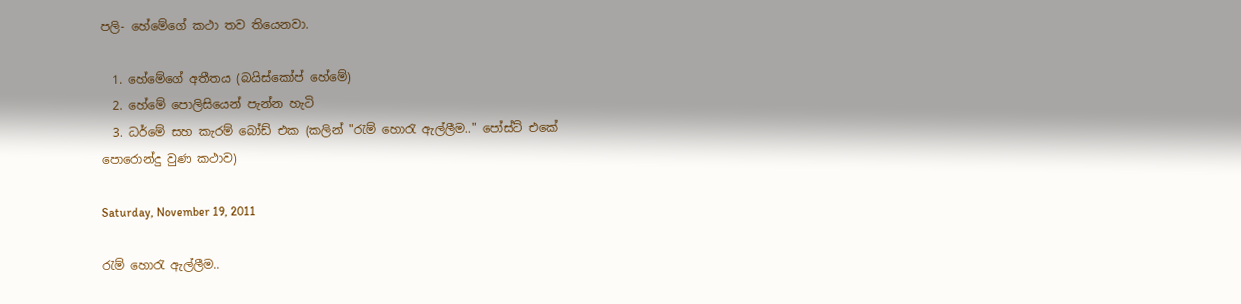පලි- හේමේගේ කථා තව තියෙනවා.

  1. හේමේගේ අතීතය (බයිස්කෝප් හේමේ)
  2. හේමේ පොලිසියෙන් පැන්න හැටි
  3. ධර්මේ සහ කැරම් බෝඩ් එක (කලින් "රැම් හොරැ ඇල්ලීම.." පෝස්ට් එකේ පොරොන්දු වුණ කථාව)

Saturday, November 19, 2011

රැම් හොරැ ඇල්ලීම..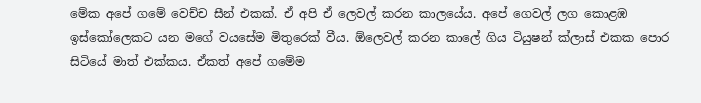මේක අපේ ගමේ වෙච්ච සීන් එකක්. ඒ අපි ඒ ලෙවල් කරන කාලයේය. අපේ ගෙවල් ලග කොළඹ ඉස්කෝලෙකට යන මගේ වයසේම මිතුරෙක් වීය. ඕලෙවල් කරන කාලේ ගිය ටියුෂන් ක්ලාස් එකක පොර සිටියේ මාත් එක්කය. ඒකත් අපේ ගමේම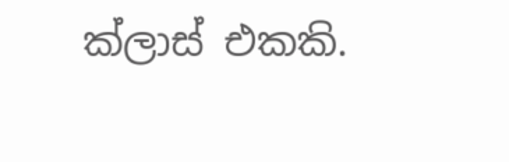ක්ලාස් එකකි.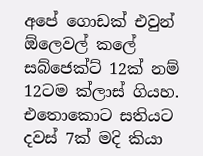අපේ ගොඩක් එවුන් ඕලෙවල් කලේ සබ්ජෙක්ට් 12ක් නම් 12ටම ක්ලාස් ගියහ. එතොකොට සතියට දවස් 7ක් මදි කියා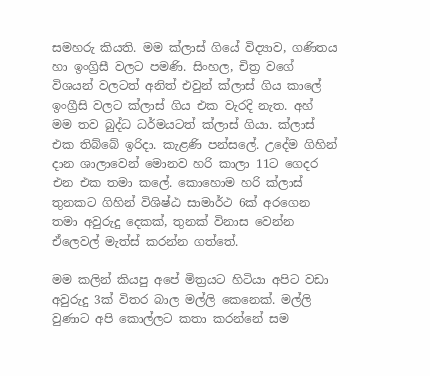සමහරු කියති. මම ක්ලාස් ගියේ විද්‍යාව, ගණිතය හා ඉංග්‍රිසී වලට පමණි. සිංහල, චිත්‍ර වගේ විශයන් වලටත් අනිත් එවුන් ක්ලාස් ගිය කාලේ ඉංග්‍රීසි වලට ක්ලාස් ගිය එක වැරදි නැත. අහ් මම තව බුද්ධ ධර්මයටත් ක්ලාස් ගියා. ක්ලාස් එක තිබ්බේ ඉරිදා. කැළණි පන්සලේ. උදේම ගිහින් දාන ශාලාවෙන් මොනව හරි කාලා 11ට ගෙදර එන එක තමා කලේ. කොහොම හරි ක්ලාස් තුනකට ගිහින් විශිෂ්ඨ සාමාර්ථ 6ක් අරගෙන තමා අවුරුදු දෙකක්, තුනක් විනාස වෙන්න ඒලෙවල් මැත්ස් කරන්න ගත්තේ.

මම කලින් කියපු අපේ මිත්‍රයට හිටියා අපිට වඩා අවුරුදු 3ක් විතර බාල මල්ලි කෙනෙක්. මල්ලි වුණාට අ‍පි කොල්ලට කතා කරන්නේ සම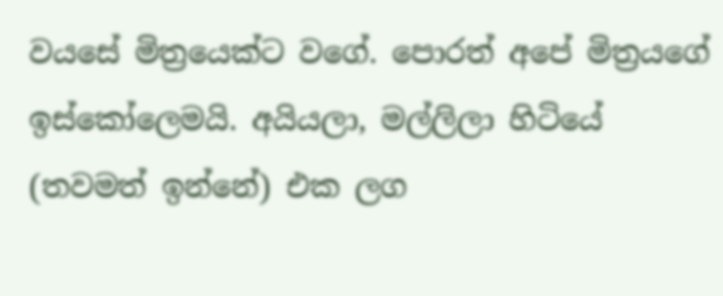වයසේ මිත්‍රයෙක්ට වගේ. පොරත් අපේ මිත්‍රයගේ ඉස්කෝලෙමයි. අයියලා, මල්ලිලා හිටියේ (තවමත් ඉන්නේ) එක ලග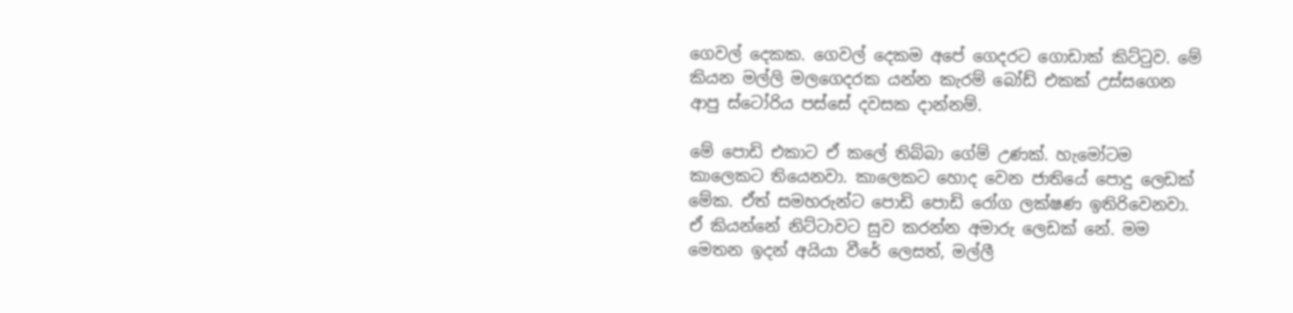ගෙවල් දෙකක. ගෙවල් දෙකම අපේ ගෙදරට ගොඩාක් කිට්ටුව. මේ කියන මල්ලි මලගෙදරක යන්න කැරම් බෝඩ් එකක් උස්සගෙන ආපු ස්ටෝරිය පස්සේ දවසක දාන්නම්.

මේ පොඩි එකාට ඒ කලේ තිබ්බා ගේම් උණක්. හැමෝටම කාලෙකට තියෙනවා. කාලෙකට හොද වෙන ජාතියේ පොදු ලෙඩක් මේක. ඒත් සමහරුන්ට පොඩි පොඩි රෝග ලක්ෂණ ඉතිරි‍වෙනවා. ඒ කියන්නේ නිට්ටාවට සුව කරන්න අමාරු ලෙඩක් නේ. මම මෙතන ඉදන් අයියා වීරේ ලෙසත්, මල්ලී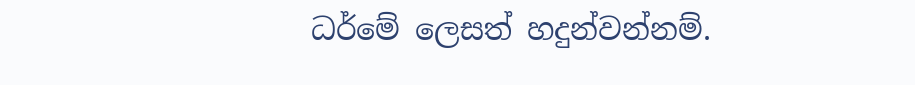ධර්මේ ලෙසත් හදුන්වන්නම්.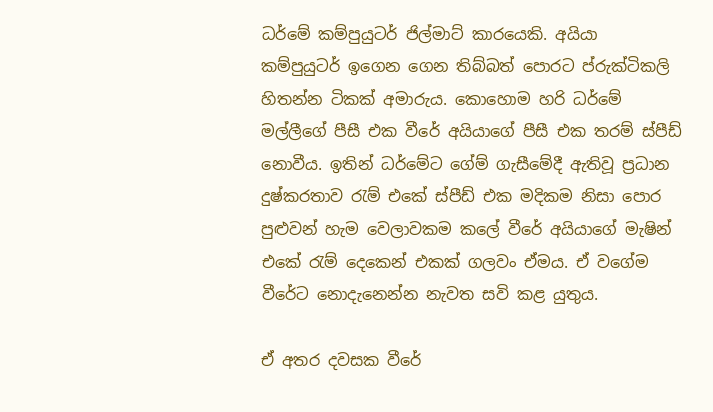ධර්මේ කම්පුයුටර් ජිල්මාට් කාරයෙකි. අයියා කම්පුයුටර් ඉගෙන ගෙන තිබ්බත් පොරට ප්රුක්ටිකලි හිතන්න ටිකක් අමාරුය. කොහොම හරි ධර්මේ මල්ලීගේ පීසී එක වීරේ අයියාගේ පීසී එක තරම් ස්පීඩ් නොවීය. ඉතින් ධර්මේට ගේම් ගැසීමේදී ඇතිවූ ප්‍රධාන දුෂ්කරතාව රැම් එකේ ස්පීඩ් එක මදිකම නිසා පොර පුළුවන් හැම වෙලාවකම කලේ වීරේ අයියාගේ මැෂින් එකේ රැම් දෙකෙන් එකක් ගලවං ඒමය. ඒ වගේම වීරේට නොදැනෙන්න නැවත සවි කළ යුතුය.

ඒ අතර දවසක වීරේ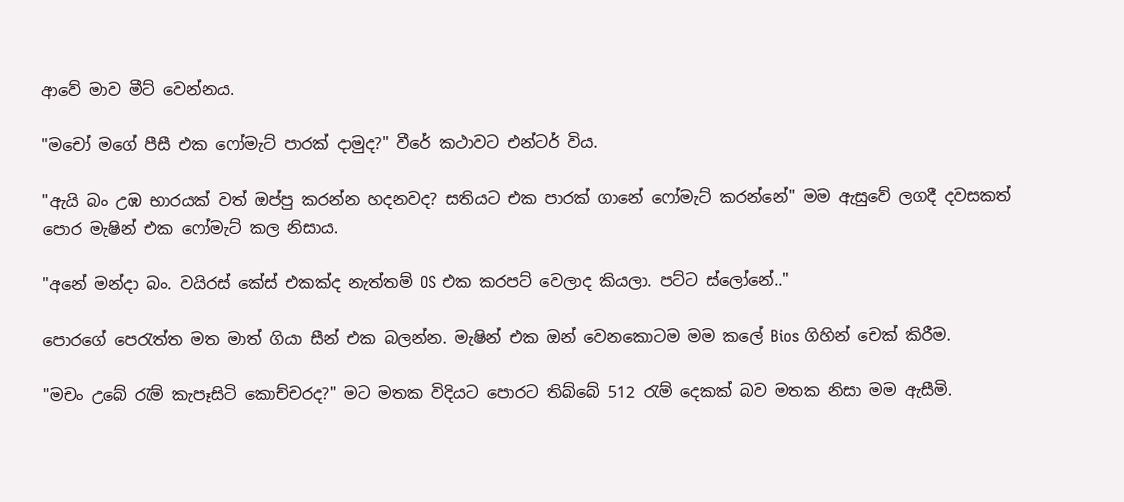ආවේ මාව මීට් වෙන්නය.

"මචෝ මගේ පීසී එක ෆෝමැට් පාරක් දාමුද?" වීරේ කථාවට එන්ටර් විය.

"ඇයි බං උඹ භාරයක් වත් ඔප්පු කරන්න හදනවද? සතියට එක පාරක් ගානේ ෆෝමැට් කරන්නේ" මම ඇසුවේ ලගදී දවසකත් පොර මැෂින් එක ෆෝමැට් කල නිසාය.

"අනේ මන්දා බං. වයිරස් කේස් එකක්ද නැත්තම් OS එක කරපට් ‍වෙලාද කියලා. පට්ට ‍ස්ලෝනේ.."

පොරගේ පෙරැත්ත මත මාත් ගියා සීන් එක බලන්න. මැෂින් එක ඔන් වෙනකොටම මම කලේ Bios ගිහින් චෙක් කිරීම.

"මචං උබේ රැම් කැපෑසිටි කොච්චරද?" මට මතක විදියට පොරට තිබ්බේ 512 රැම් දෙකක් බව මතක නිසා මම ඇසීමි.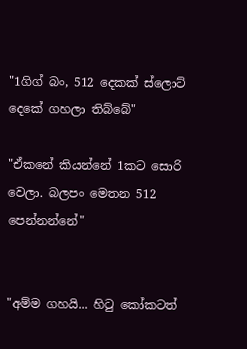"1ගිග් බං, 512 දෙකක් ‍ස්ලොට් දෙකේ ගහලා තිබ්බේ"

"ඒකනේ කියන්නේ 1කට සොරි වෙලා. බලපං මෙතන 512 පෙන්නන්නේ"


"අම්ම ගහයි... හිටු කෝකටත්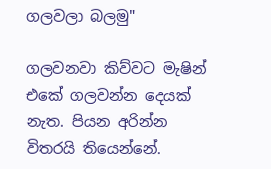ගලවලා බලමු"

ගලවනවා කිව්වට මැෂින් එකේ ගලවන්න දෙයක් නැත. පියන අරින්න විතරයි තියෙන්නේ.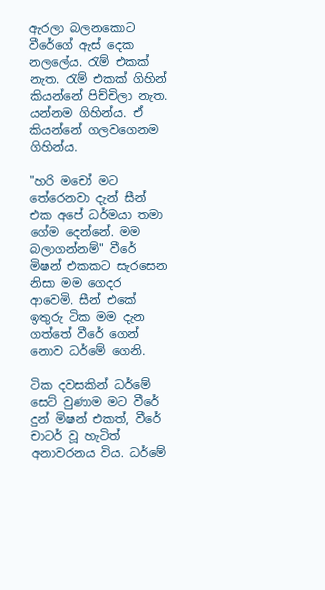ඇරලා බලනකොට වීරේගේ ඇස් දෙක නලලේය. රැම් එකක් නැත. රැම් එකක් ගිහින් කියන්නේ පිච්චිලා නැත. යන්නම ගිහින්ය. ඒ කියන්නේ ගලවගෙනම ගිහින්ය.

"හරි මචෝ මට තේරෙනවා දැන් සීන් එක අපේ ධර්මයා තමා ගේම දෙන්නේ. මම බලාගන්නම්" වීරේ මිෂන් එකකට සැරසෙන නිසා මම ගෙදර ආවෙමි. සීන් එකේ ඉතුරු ටික මම දැන ගත්තේ වීරේ ගෙන් නොව ධර්මේ ගෙනි.

ටික දවසකින් ධර්මේ සෙට් වුණාම මට වීරේ දුන් මිෂන් එකත්, වීරේ චාටර් වූ හැටිත් අනාවරනය විය. ධර්මේ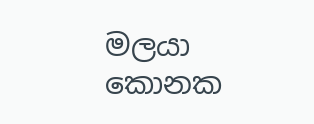මලයා කොනක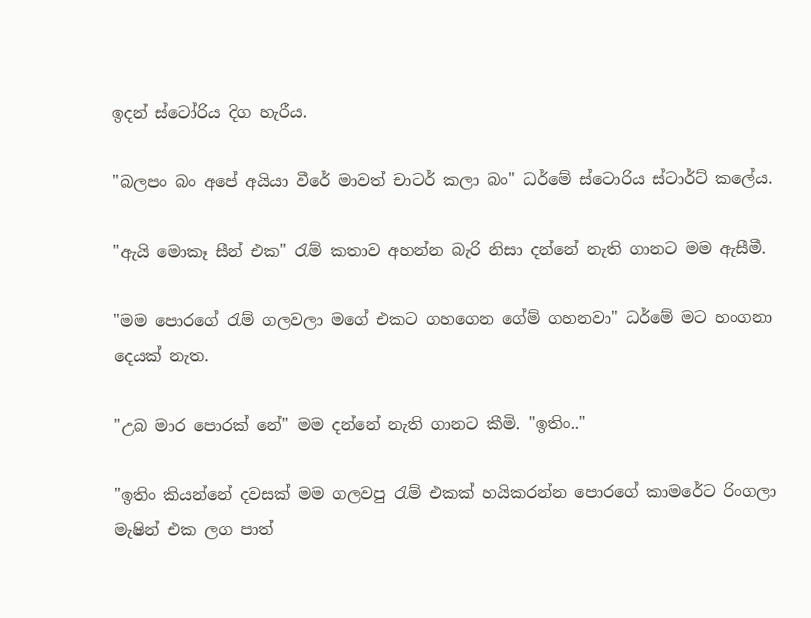ඉදන් ස්ටෝරිය දිග හැරීය.

"බලපං බං අපේ අයියා වීරේ මාවත් චාටර් කලා බං" ධර්මේ ස්ටොරිය ස්ටාර්ට් කලේය.

"ඇයි මොකෑ සීන් එක" රැම් කතාව අහන්න බැරි නිසා දන්නේ නැති ගානට මම ඇසීමී.

"මම පොරගේ රැම් ගලවලා මගේ එකට ගහගෙන ගේම් ගහනවා" ධර්මේ මට හංගනා දෙයක් නැත.

"උබ මාර පොරක් නේ" මම දන්නේ නැති ගානට කීමි. "ඉතිං.."

"ඉතිං කියන්නේ දවසක් මම ගලවපු රැම් එකක් හයිකරන්න පොරගේ කාමරේට රිංගලා මැෂින් එක ලග පාත්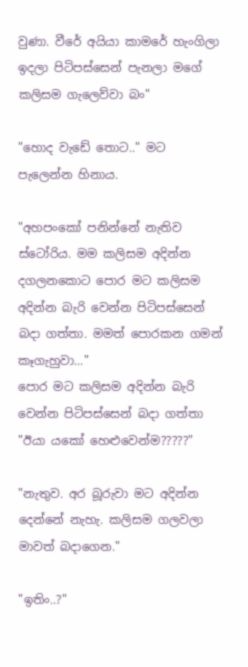වුණා. වීරේ අයියා කාමරේ හැංගිලා ඉදලා පිටිපස්සෙන් පැනලා මගේ කලිසම ගැලෙව්වා බං"

"හොද වැඩේ තොට.." මට පැලෙන්න හිනාය.

"අහපංකෝ පනින්නේ නැතිව ස්ටෝරිය. මම කලිසම අදින්න දගලනකොට පොර මට කලිසම අදින්න බැරි වෙන්න පිටිපස්සෙන් බදා ගත්තා. මමත් පොරකන ගමන් කෑගැහුවා..."
පොර මට කලිසම අදින්න බැරි වෙන්න පිටිපස්සෙන් බදා ගත්තා
"ඊයා යකෝ හෙළුවෙන්ම?????"

"නැතුව. අර බූරුවා මට අදින්න දෙන්නේ නැහැ. කලිසම ගලවලා මාවත් බදාගෙන."

"ඉතිං..?"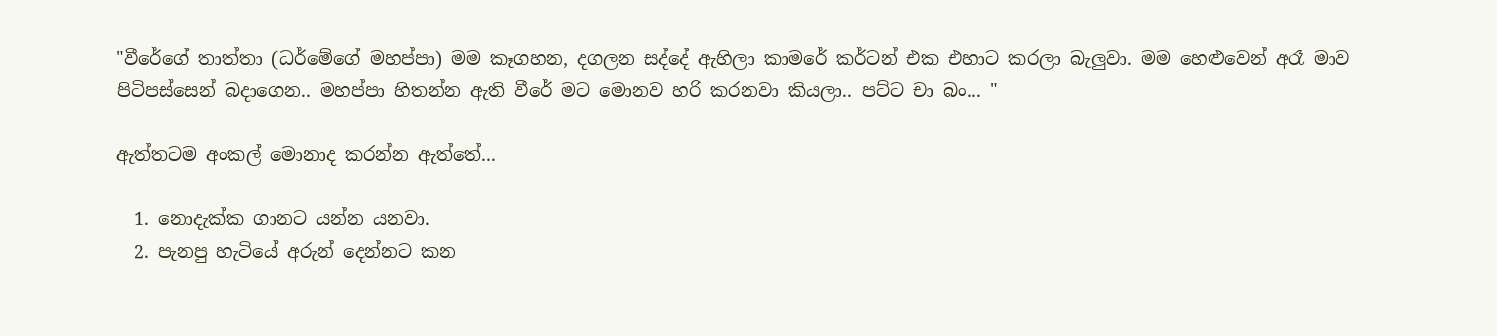"වීරේගේ තාත්තා (ධර්මේගේ මහප්පා) මම කෑගහන, දගලන සද්දේ ඇහිලා කාමරේ කර්ටන් එක එහාට කරලා බැලුවා. මම හෙළුවෙන් අරෑ මාව පිටිපස්සෙන් බදාගෙන.. මහප්පා හිතන්න ඇති වීරේ මට මොනව හරි කරනවා කියලා.. පට්ට චා බං... "

ඇත්තටම අංකල් මොනාද කරන්න ඇත්තේ...

  1. නොදැක්ක ගානට යන්න යනවා.
  2. පැනපු හැටියේ අරුන් දෙන්නට කන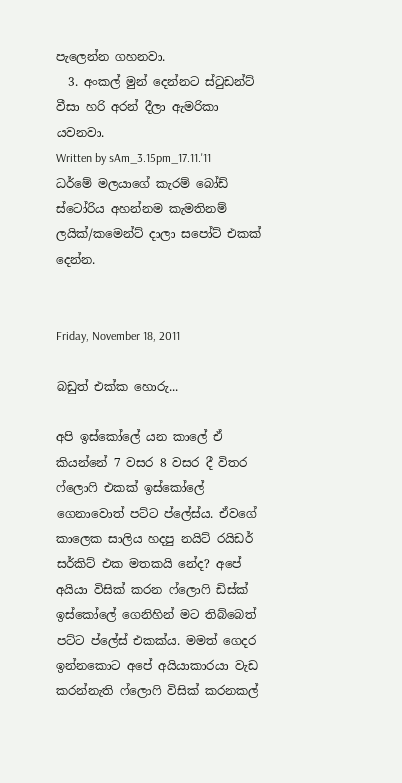පැලෙන්න ගහනවා.
  3. අංකල් මුන් දෙන්නට ස්ටුඩන්ට් වීසා හරි අරන් දීලා ඇමරිකා යවනවා.
Written by sAm_3.15pm_17.11.'11
ධර්මේ මලයාගේ කැරම් බෝඩ් ස්ටෝරිය අහන්නම කැමතිනම් ලයික්/කමෙන්ට් දාලා සපෝට් එකක් දෙන්න.


Friday, November 18, 2011

බඩුත් එක්ක හොරු...

අපි ඉස්කෝලේ යන කාලේ ඒ කියන්නේ 7 වසර 8 වසර දී විතර ෆ්ලොෆි එකක් ඉස්කෝලේ ගෙනාවොත් පට්ට ප්ලේස්ය. ඒවගේ කාලෙක සාලිය හදපු නයිට් රයිඩර් සර්කිට් එක මතකයි නේද? අපේ අයියා විසික් කරන ෆ්ලොෆි ඩිස්ක් ඉස්කෝලේ ගෙනිහින් මට තිබ්බෙත් පට්ට ප්ලේස් එකක්ය. මමත් ගෙදර ඉන්නකොට අපේ අයියාකාරයා වැඩ කරන්නැති ෆ්ලොෆි විසික් කරනකල්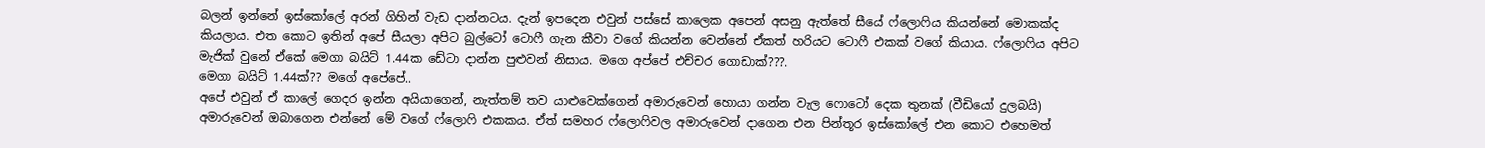බලන් ඉන්නේ ඉස්කෝලේ අරන් ගිහින් වැඩ දාන්නටය. දැන් ඉපදෙන එවුන් පස්සේ කාලෙක අපෙන් අසනු ඇත්තේ සීයේ ෆ්ලොෆිය කියන්නේ ‍මොකක්ද කියලාය. එත කොට ඉතින් අපේ සීයලා අපිට බුල්ටෝ ටොෆී ගැන කීවා වගේ කියන්න වෙන්නේ ඒකත් හරියට ‍ටොෆී එකක් වගේ කියාය. ෆ්ලොෆිය අපිට මැජික් වුනේ ඒකේ මෙගා බයිට් 1.44ක ඩේටා දාන්න පුළුවන් නිසාය. මගෙ අප්පේ එච්චර ගො‍ඩාක්???.
මෙගා බයිට් 1.44ක්?? මගේ අපේපේ..
අපේ එවුන් ඒ කාලේ ගෙදර ඉන්න අයියාගෙන්, නැත්තම් තව යාළුවෙක්ගෙන් අමාරුවෙන් හොයා ගන්න වැල ෆොටෝ දෙක තුනක් (වීඩියෝ දුලබයි) අමාරුවෙන් ඔබාගෙන එන්නේ මේ වගේ ෆ්ලොෆි එකකය. ඒත් සමහර ෆ්ලොෆිවල අමාරුවෙන් දාගෙන එන පින්තූර ඉස්කෝලේ එන කොට එහෙමත්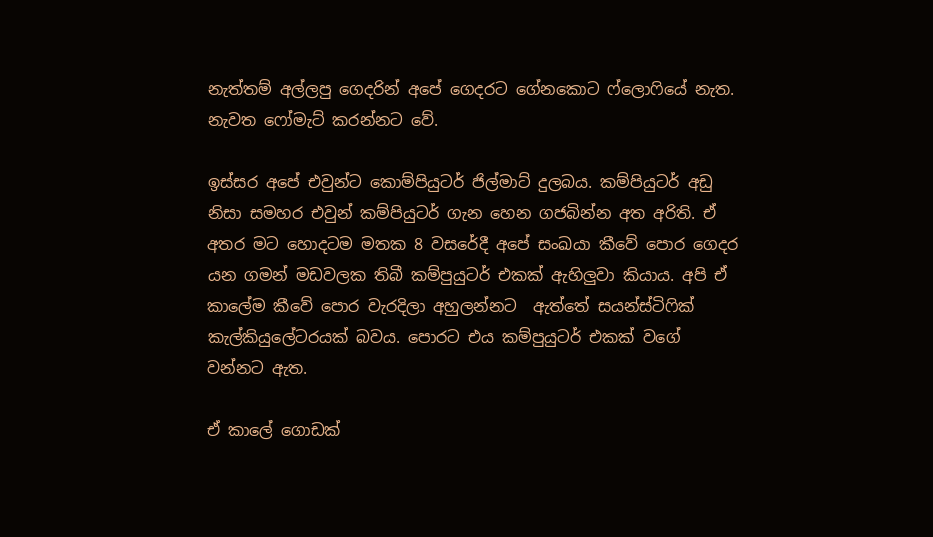නැත්තම් අල්ලපු ගෙදරින් අපේ ගෙදරට ගේනකොට ‍ෆ්ලොෆියේ නැත. නැවත ෆෝමැට් කරන්නට වේ.

ඉස්සර අපේ එවුන්ට කොම්පියුටර් ජිල්මාට් දුලබය. කම්පියුටර් අඩු නිසා සමහර එවුන් කම්පියුටර් ගැන හෙන ගජබින්න අත අරිති. ඒ අතර මට හොදටම මතක 8 වසරේදී අපේ සංඛයා කීවේ පොර ගෙදර යන ගමන් මඩවලක තිබී කම්පුයුටර් එකක් ඇහිලුවා කියාය. අපි ඒ කාලේම කීවේ පොර වැරදිලා අහුලන්නට  ඇත්තේ සයන්ස්ටිෆික් කැල්කියුලේටරයක් බවය. පොරට එය කම්පුයුටර් එකක් ‍වගේ වන්නට ඇත.

ඒ කාලේ ගොඩක්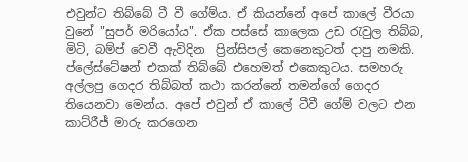එවුන්ට තිබ්බේ ටී වී ගේම්ය. ඒ කියන්නේ අපේ කාලේ වීරයා වුනේ "සුපර් මරියෝය". ඒක පස්සේ කාලෙක උඩ රැවුල තිබ්බ, මිටි, බම්ප් වෙවී ඇවිදින  ප්‍රින්සිපල් කෙනෙකුටත් දාපු නමකි. ප්ලේස්ටේෂන් එකක් තිබ්බේ එහෙමත් එකෙකුටය. සමහරු අල්ලපු ගෙදර තිබ්බත් කථා කරන්නේ තමන්ගේ ගෙදර තියෙනවා මෙන්ය. අපේ එවුන් ඒ කාලේ ටීවී ගේම් වලට එන කාට්රීජ් මාරු කරගෙන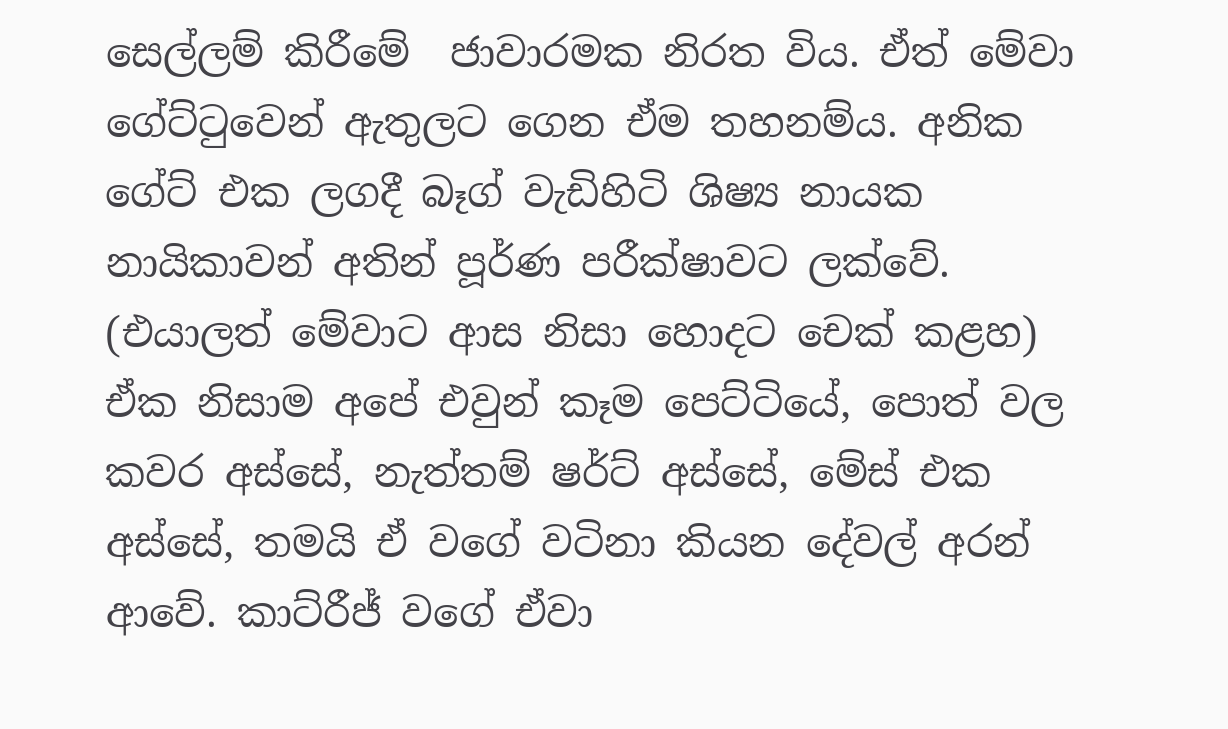සෙල්ලම් කිරීමේ  ජාවාරමක නිරත විය. ඒත් මේවා ගේට්ටුවෙන් ඇතුලට ගෙන ඒම තහනම්ය. අනික ගේට් එක ලගදී බෑග් වැඩිහිටි ශිෂ්‍ය නායක නායිකාවන් අතින් පූර්ණ පරීක්ෂාවට ලක්වේ. (එයාලත් මේවාට ආස නිසා හොදට චෙක් කළහ) ඒක නිසාම අපේ එවුන් කෑම පෙට්ටියේ, පොත් වල කවර අස්සේ, නැත්තම් ෂර්ට් අස්සේ, මේස් එක අස්සේ, තමයි ඒ වගේ වටිනා කියන දේවල් අරන් ආවේ. කාට්රීජ් වගේ ඒවා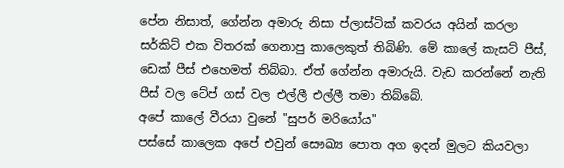පේන නිසාත්, ගේන්න අමාරු නිසා ප්ලාස්ටික් කව‍රය අයින් කරලා සර්කිට් එක විතරක් ගෙනාපු කාලෙකුත් තිබිණි. මේ කාලේ කැසට් පීස්, ඩෙක් පීස් එහෙමත් තිබ්බා. ඒත් ගේන්න අමාරුයි. වැඩ කරන්නේ නැති පීස් වල ටේප් ගස් වල එල්ලී එල්ලී තමා තිබ්බේ.
අපේ කාලේ වීරයා වුනේ "සුපර් මරියෝය"
පස්සේ කාලෙක අපේ එවුන් සෞඛ්‍ය පොත අග ඉදන් මුලට කියවලා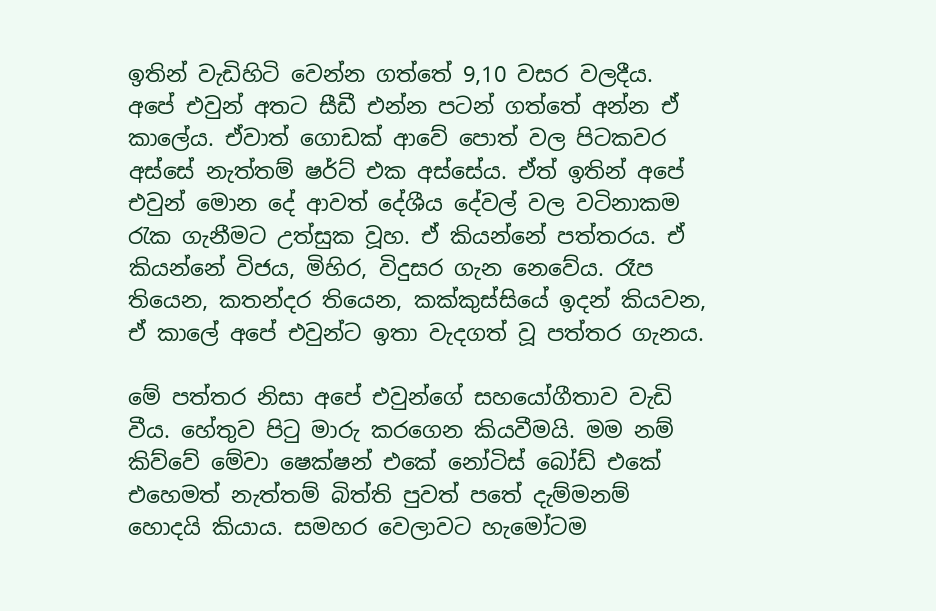ඉතින් වැඩිහිටි වෙන්න ගත්තේ 9,10 වසර වලදීය. අපේ එවුන් අතට සීඩී එන්න පටන් ගත්තේ අන්න ඒ කාලේය. ඒවාත් ගොඩක් ආවේ පොත් වල පිටකවර අස්සේ නැත්තම් ෂර්ට් එක අස්සේය. ඒත් ඉතින් අපේ එවුන් මොන දේ ආවත් දේශීය දේවල් වල වටිනාකම රැක ගැනීමට උත්සුක වූහ. ඒ කියන්නේ පත්තරය. ඒ කියන්නේ විජය, මිහිර, විදුසර ‍ගැන නෙවේය. රෑප තියෙන, කතන්දර තියෙන, කක්කුස්සියේ ඉදන් කියවන, ඒ කාලේ අපේ එවුන්ට ඉතා වැදගත් වූ පත්තර ගැනය.

මේ පත්තර නිසා අපේ එවුන්ගේ සහයෝගීතාව වැඩි වීය. හේතුව පිටු මාරු කරගෙන කියවීමයි. මම නම් කිව්වේ මේවා ෂෙක්ෂන් එකේ නෝටිස් බෝඩ් එකේ එහෙමත් නැත්තම් බිත්ති පුවත් පතේ දැම්මනම් හොදයි කියාය. සමහර වෙලාවට හැමෝටම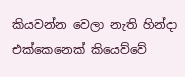කියවන්න වෙලා නැති හින්දා එක්කෙනෙක් කියෙව්වේ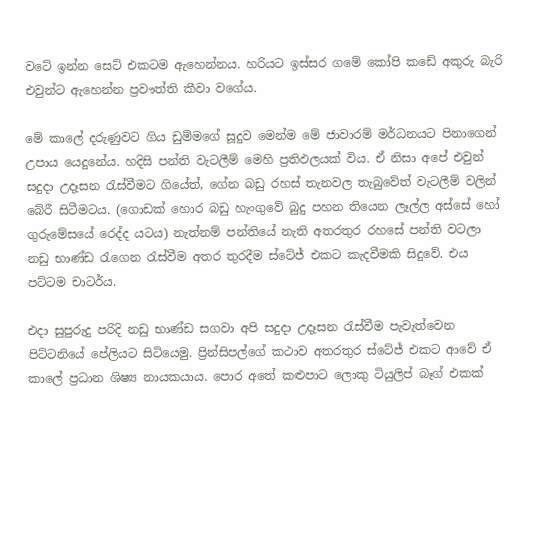වටේ ඉන්න සෙට් එකටම ඇහෙන්නය. හරියට ඉස්සර ගමේ කෝපි කඩේ අකුරු බැරි එවුන්ට ඇහෙන්න ප්‍රවෟත්ති කීවා වගේය.

මේ කාලේ දරුණුවට ගිය ඩුම්මගේ සූදුව මෙන්ම මේ ජාවාරම් මර්ධනයට පිනාගෙන් උපාය යෙදුනේය. හදිසි පන්ති වැටලීම් මෙහි ප්‍රතිඵලයක් විය. ඒ නිසා අපේ එවුන් සදුදා උදෑසන රැස්වීමට ගියේත්, ගේන බඩු රහස් තැනවල තැබුවේත් වැටලීම් වලින් බේරී සිටීමටය. (ගොඩක් ‍හොර බඩු හැංගුවේ බුදු පහන තියෙන ලෑල්ල අස්සේ හෝ ගුරුමේසයේ රෙද්ද යටය) නැත්නම් පන්තියේ නැති අතරතුර රහසේ පන්ති වටලා නඩු භාණ්ඩ රැගෙන රැස්වීම අතර තුරදීම ස්ටේජ් එකට කැදවීමකි සිදුවේ. එය පට්ටම චාටර්ය.

එදා සුපුරුදු පරිදි නඩු භාණ්ඩ සගවා අපි සදුදා උ‍දෑසන රැස්වීම පැවැත්වෙන පිට්ටනියේ පේලියට සිටියෙමු. ප්‍රින්සිපල්ගේ කථාව අතරතුර ස්ටේජ් එකට ආවේ ඒ කාලේ ප්‍රධාන ශිෂ්‍ය නායකයාය. පොර අතේ කළුපාට ලොකු ටියුලිප් බෑග් එකක්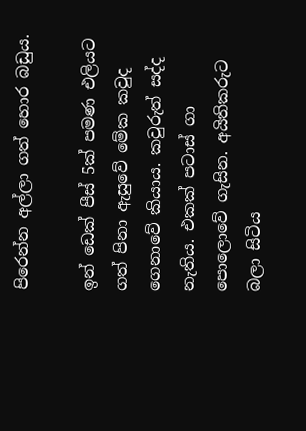පිරෙන්න ‍අල්ලා ගත් හොර බඩුය.

ඉන් ඩෙක් පීස් 5ක් පමණ එලියට ගත් පිනා ඇසුවේ මේක කවුද ගෙනාවේ කියාය. කවුරුත් සද්ද නැතිය. එකක් පටාස් ගා පොලොවේ ගැසින. අයිතිකරුට බලා සිටිය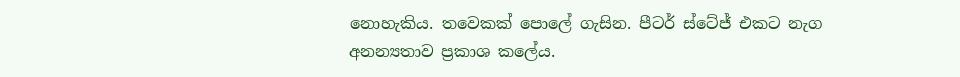නොහැකිය. තවෙකක් පොලේ ගැසින. පීටර් ස්ටේජ් එකට නැග අනන්‍යතාව ප්‍රකාශ කලේය.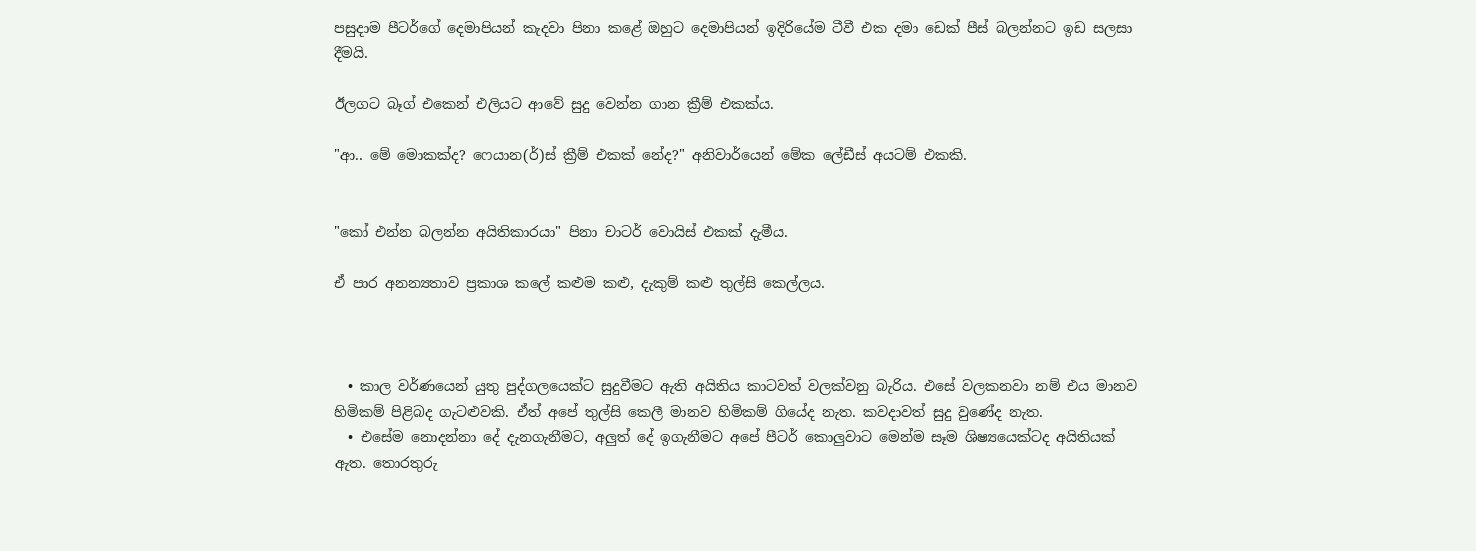පසුදාම පීටර්ගේ දෙමාපියන් කැදවා පිනා කළේ ඔහුට දෙමාපියන් ඉදිරියේම ටීවී එක දමා ඩෙක් පීස් බලන්නට ඉඩ සලසා දීමයි.

ඊලගට බෑග් එකෙන් එලියට ආවේ සුදු වෙන්න ගාන ක්‍රීම් එකක්ය.

"ආ.. මේ මොකක්ද? ෆෙයාන(ර්)ස් ක්‍රීම් එකක් නේද?" අනිවාර්යෙන් මේක ලේඩීස් අයටම් එකකි.


"කෝ එන්න බලන්න අයිතිකාරයා" පිනා චාටර් වොයිස් එකක් දැමීය.

ඒ පාර අනන්‍යතාව ප්‍රකාශ කලේ කළුම කළු, දැකුම් කළු තුල්සි කෙල්ලය.



  • කාල වර්ණයෙන් යුතු පුද්ගලයෙක්ට සුදුවීමට ඇති අයිතිය කාටවත් වලක්වනු බැරිය. එසේ වලකනවා නම් එය මානව හිමිකම් පිළිබද ගැටළුවකි. ඒත් අපේ තුල්සි කෙලී මානව හිමිකම් ගියේද නැත. කවදාවත් සුදු වුණේද නැත.
  • එසේම නොදන්නා දේ දැනගැනීමට, අලුත් දේ ඉගැනීමට අපේ පීටර් කොලුවාට මෙන්ම සෑම ශිෂ්‍යයෙක්ටද අයිතියක් ඇත. තොරතුරු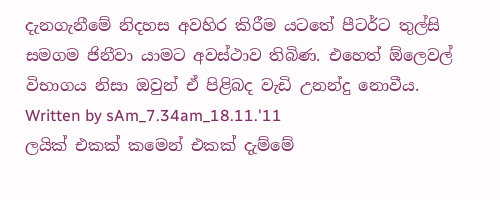දැනගැනීමේ නිදහස අවහිර කිරීම යටතේ පී‍ටර්ට තුල්සි සමගම ජිනීවා යාමට අවස්ථාව තිබිණ. එහෙත් ඕලෙවල් විභාගය නිසා ඔවුන් ඒ පිළිබද වැඩි උනන්දු නොවීය.
Written by sAm_7.34am_18.11.'11
ලයික් එකක් කමෙන් එකක් දැම්මේ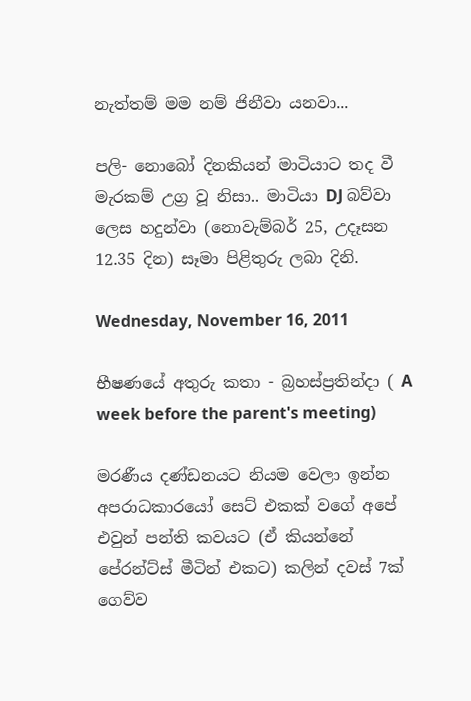නැත්තම් මම නම් ජිනීවා යනවා...

පලි- නොබෝ දිනකියන් මාටියාට තද වී මැරකම් උග්‍ර වූ නිසා.. මාටියා DJ බව්වා ලෙස හදුන්වා (නොවැම්බර් 25, උදෑසන 12.35 දින) සෑමා පිළිතුරු ලබා දිනි.

Wednesday, November 16, 2011

භීෂණයේ අතුරු කතා - බ්‍රහස්ප්‍රතින්දා ( A week before the parent's meeting)

මරණීය‍ දණ්ඩනයට නියම වෙලා ඉන්න අපරාධකාරයෝ සෙට් එකක් වගේ අපේ එවුන් පන්ති කවයට (ඒ කියන්නේ පේරන්ට්ස් මීටින් එකට) කලින් දවස් 7ක් ගෙව්ව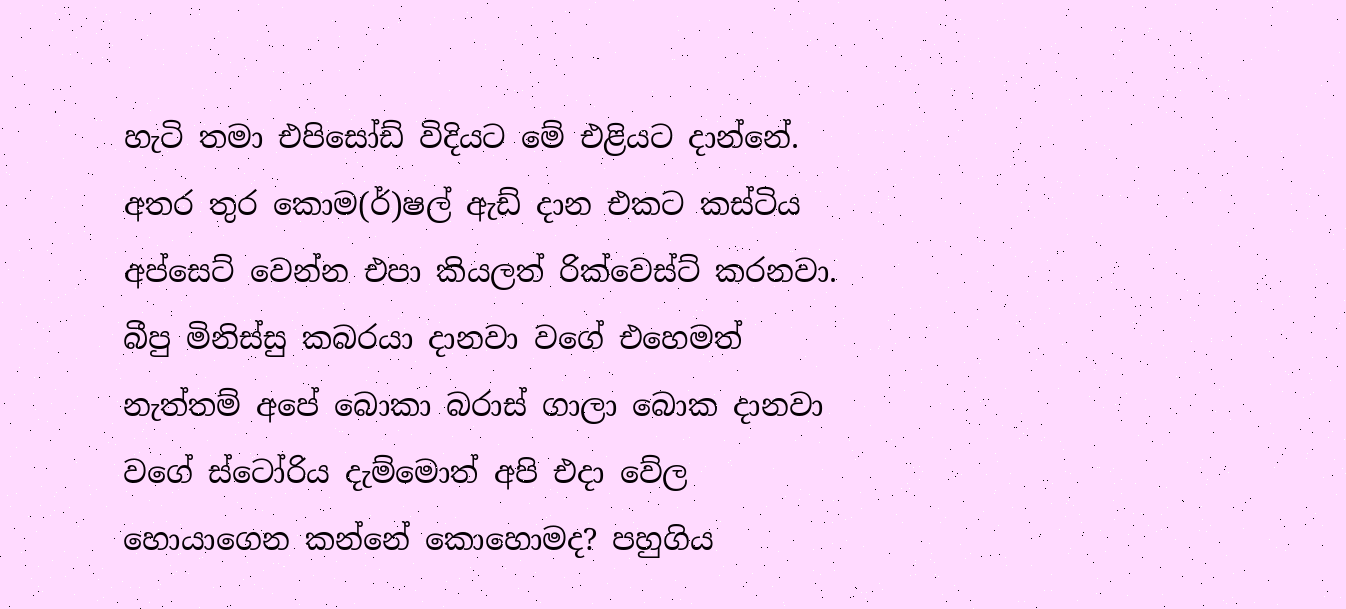හැටි තමා එපිසෝඩ් විදියට මේ එළියට දාන්නේ. අතර තුර ‍කොම(ර්)ෂල් ඇඩ් දාන එකට කස්ටිය අප්සෙට් වෙන්න එපා කියලත් රික්වෙස්ට් කරනවා. බීපු මිනිස්සු කබරයා දානවා වගේ එහෙමත් නැත්තම් අපේ බොකා බරාස් ගාලා බොක දානවා වගේ ස්ටෝරිය දැම්මොත් අපි එදා වේල හොයාගෙන කන්නේ කොහොමද? පහුගිය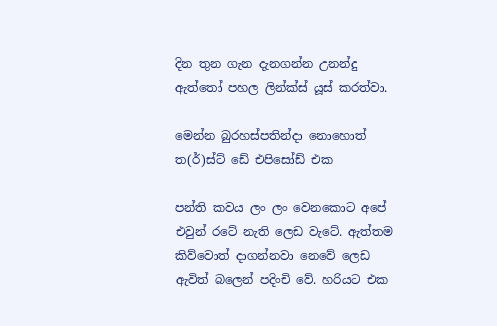දින තුන ගැන දැනගන්න උනන්දු ඇත්තෝ පහල ලින්ක්ස් යූස් කරත්වා.

මෙන්න බුරහස්පතින්දා නොහොත් ත(ර්)ස්ට් ඩේ එපිසෝඩ් එක

පන්ති කවය ලං ලං වෙනකොට අපේ එවුන් රටේ නැති ලෙඩ වැටේ. ඇත්තම කිව්වොත් දාගන්නවා නෙවේ ලෙඩ ඇවිත් බලෙන් පදිංචි වේ. හරියට එක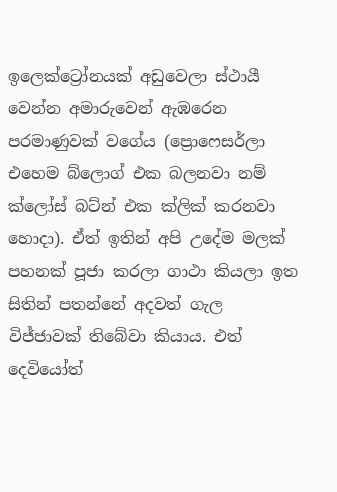ඉලෙක්ට්‍රෝනයක් අඩුවෙලා ස්ථායී වෙන්න අමාරුවෙන් ඇඹරෙන පරමාණුවක් වගේය (ප්‍රොෆෙසර්ලා එහෙම බ්ලොග් එක බලනවා නම් ක්ලෝස් බට්න් එක ක්ලික් කරනවා හොදා). ඒත් ඉතින් අපි උදේම මලක් පහනක් පූජා කරලා ගාථා කියලා ඉත සිතින් පතන්නේ අදවත් ගැල විජ්ජාවක් තිබේවා කියාය. එත් දෙවියෝත්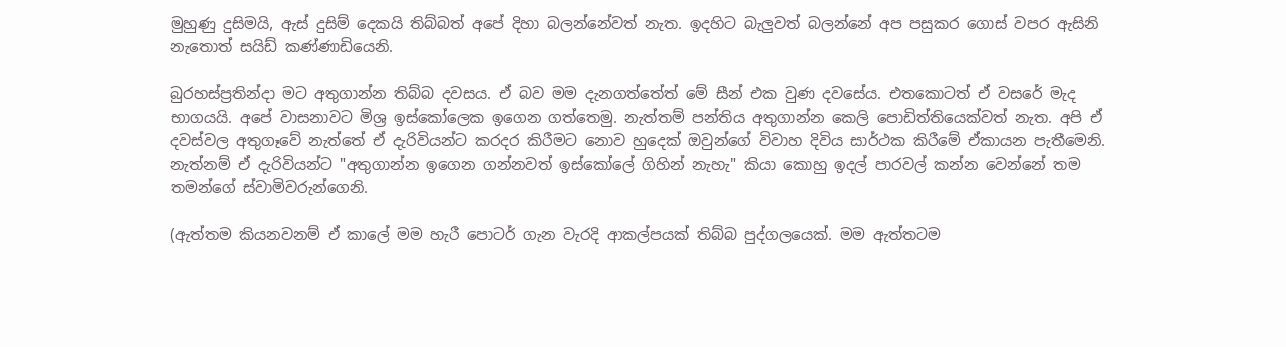මුහුණු දුසිමයි, ඇස් දුසිම් දෙකයි තිබ්බත් අපේ දිහා බලන්නේවත් නැත. ඉදහිට බැලුවත් බලන්නේ අප පසුකර ගොස් වපර ඇසිනි නැතොත් සයිඩ් කණ්ණාඩියෙනි.

බුරහස්ප්‍රතින්දා මට අතුගාන්න තිබ්බ දවසය. ඒ බව මම දැනගත්තේත් මේ සීන් එක වුණ දවසේය. එතකොටත් ඒ වසරේ මැද භාගයයි. අපේ වාසනාවට මිශ්‍ර ඉස්කෝලෙක ඉගෙන ගත්තෙමු. නැත්තම් පන්තිය අතුගාන්න කෙලි පොඩිත්තියෙක්වත් නැත. අපි ඒ දවස්වල අතුගෑවේ නැත්තේ ඒ දැරිවියන්ට කරදර කිරීමට නොව හුදෙක් ඔවුන්ගේ විවාහ දිවිය සාර්ථක කිරීමේ ඒකායන පැතීමෙනි. නැත්නම් ඒ දැරිවියන්ට "අතුගාන්න ඉගෙන ගන්නවත් ඉස්කෝලේ ගිහින් නැහැ" කියා කොහු ඉදල් පාරවල් කන්න වෙන්නේ තම තමන්ගේ ස්වාමිවරුන්ගෙනි.

(ඇත්තම කියනවනම් ඒ කාලේ මම හැරී පොටර් ගැන වැරදි ආකල්පයක් තිබ්බ පුද්ගලයෙක්. මම ඇත්තටම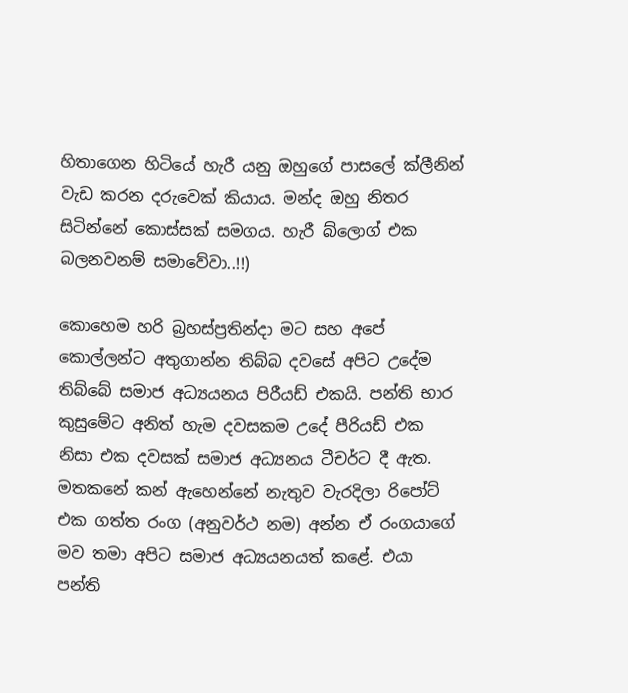හිතාගෙන හිටියේ හැරී යනු ඔහුගේ පාසලේ ක්ලීනින් වැඩ කරන දරුවෙක් කියාය. මන්ද ඔහු නිතර සිටින්නේ කොස්සක් සමගය. හැරී බ්ලොග් එක බලනවනම් සමාවේවා..!!)

කොහෙම හරි බ්‍රහස්ප්‍රතින්දා මට සහ අපේ කොල්ලන්ට අතුගාන්න තිබ්බ දවසේ අපිට උදේම තිබ්බේ සමාජ අධ්‍යයනය පිරීයඩ් එකයි. පන්ති භාර කුසුමේට අනිත් හැම දවසකම උදේ පීරියඩ් එක නිසා එක දවසක් සමාජ අධ්‍යනය ටීචර්ට දී ඇත. මතකනේ කන් ඇහෙන්නේ නැතුව වැරදිලා රිපෝට් එක ගත්ත රංග (අනුවර්ථ නම) අන්න ඒ රංගයාගේ මව තමා අපිට සමාජ අධ්‍යයනයත් කළේ. එයා පන්ති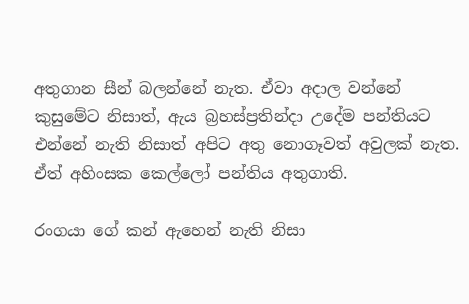අතුගාන සීන් බලන්නේ නැත. ඒවා අදාල වන්නේ කුසුමේට නිසාත්, ඇය බ්‍රහස්ප්‍රතින්දා උදේම පන්තියට එන්නේ නැති නිසාත් අපිට අතු නොගෑවත් අවුලක් නැත. ඒත් අහිංසක කෙල්ලෝ පන්තිය අතුගාති.

රංගයා ගේ කන් ඇහෙන් නැති නිසා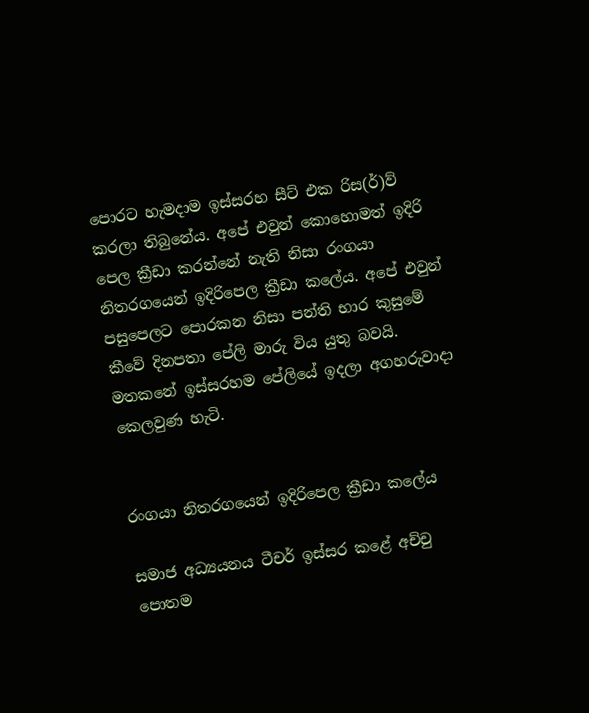පොරට හැමදාම ඉස්සරහ සීට් එක රිස(ර්)ව් කරලා තිබුනේය. අපේ එවුන් කොහොමත් ඉදිරි පෙල ක්‍රීඩා කරන්නේ නැති නිසා රංගයා නිතර‍ගයෙන් ඉදිරිපෙල ක්‍රීඩා කලේය. අපේ එවුන් පසුපෙලට පොරකන නිසා පන්ති භාර කුසුමේ කීවේ දිනපතා පේලි මාරු විය යුතු බවයි. මත‍කනේ ඉස්සරහම පේලියේ ඉදලා අගහරුවාදා කෙලවුණ හැටි.


රංගයා නිතර‍ගයෙන් ඉදිරිපෙල ක්‍රීඩා කලේය

සමාජ අධ්‍යයනය ටීචර් ඉස්සර කළේ අච්චු පොතම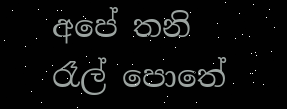අපේ තනි රෑල් පොතේ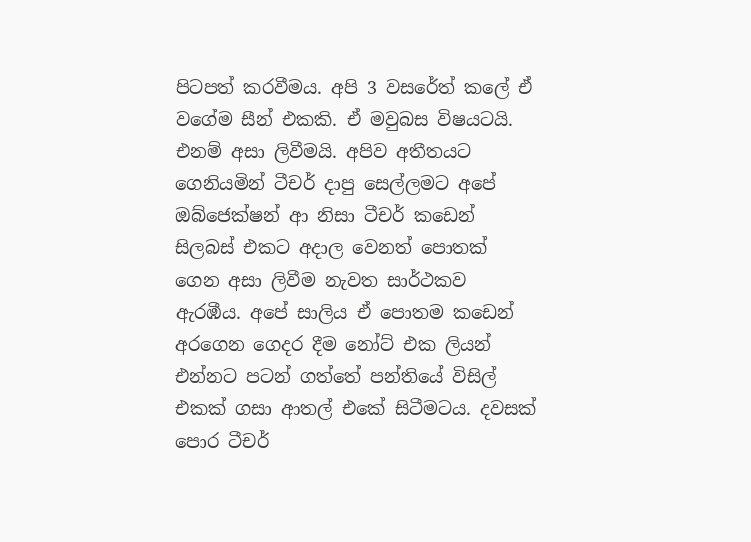පිටපත් කරවීමය. අපි 3 වසරේත් කලේ ඒ වගේම සීන් එකකි. ඒ මවුබස විෂයටයි. එනම් අසා ලිවීමයි. අපිව අතීතයට ගෙනියමින් ටීචර් දාපු සෙල්ලමට අපේ ඔබ්ජෙක්ෂන් ආ නිසා ටීචර් කඩෙන් සිලබස් එකට අදාල වෙනත් පොතක් ගෙන අසා ලිවීම නැවත සාර්ථකව ඇරඹීය. අපේ සාලිය ඒ පොතම කඩෙන් අරගෙන ගෙදර දීම නෝට් එක ලියන් එන්නට පටන් ගත්තේ පන්තියේ විසිල් එකක් ගසා ආතල් එකේ සිටීමටය. දවසක් පොර ටීචර්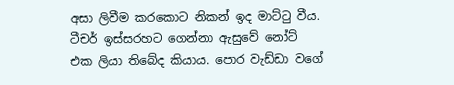අසා ලිවීම කරකොට නිකන් ඉද මාට්ටු වීය. ටීචර් ඉස්සරහට ගෙන්නා ඇසුවේ නෝට් එක ලියා තිබේද කියාය. පොර වැඩ්ඩා වගේ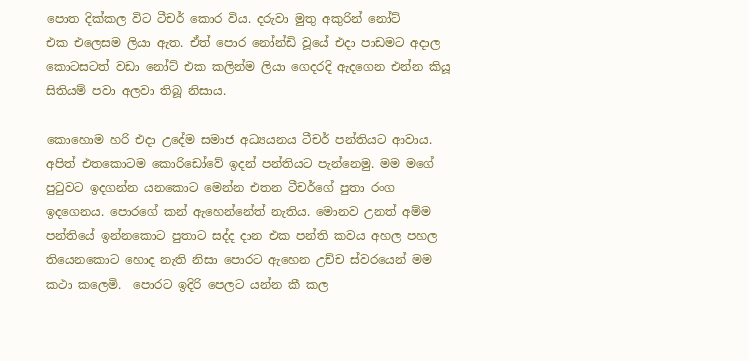පොත දික්කල විට ටීචර් කොර විය. දරුවා මුතු අකුරින් නෝට් එක ‍එලෙසම ලියා ඇත. ඒත් පොර නෝන්‍ඩි වූයේ එදා පාඩමට අදාල කොටසටත් වඩා නෝට් එක කලින්ම ලියා ගෙදරදි ඇදගෙන එන්න කියූ සිතියම් පවා අලවා තිබූ නිසාය.

කොහොම හරි එදා උදේම සමාජ අධ්‍යයනය ටීචර් පන්තියට ආවාය. අපිත් එතකොටම කොරිඩෝවේ ඉදන් පන්තියට පැන්නෙමු. මම මගේ පුටුවට ඉදගන්න ය‍නකොට මෙන්න එතන ටීචර්ගේ පුතා රංග ඉදගෙනය. පොරගේ කන් ඇහෙන්නේත් නැතිය. මොනව උනත් අම්ම පන්තියේ ඉන්නකොට පුතාට සද්ද දාන එක පන්ති කවය අහල පහල තියෙනකොට හොද නැති නිසා පොර‍ට ඇහෙන උච්ච ස්වරයෙන් මම කථා කලෙමි.  පොරට ඉදිරි පෙලට යන්න කී කල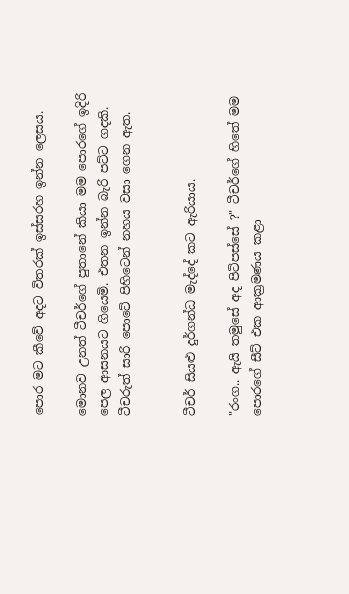පොර මට කීවේ අදට විතරක් ඉස්සරහ ඉන්න ලෙසය.

මොනව උනත් ටීචර්ගේ පුතානේ කියා මම පොරගේ ඉදිරි පෙල ආසනයට ගියෙමි. එතන ඉන්න බැරි පට්ට ගදකි. ටීචරුත් සාරි පොටේ පිහිටෙන් නහය වසා ගෙන ඇත.


ටීචර් සියළු දුර්ගන්ධ මැද්දේ කට ඇරියාය.

"රංග.. ඇයි තමුසේ අද පිටිපස්සේ ?" ටීචර්ගේ හිතේ මම පොරගේ සීට් එක ආක්‍රමණය කළා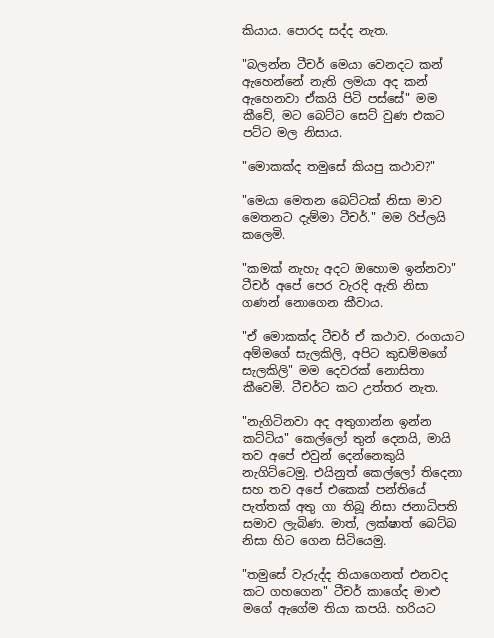කියාය. පොරද සද්ද නැත.

"බලන්න ටීචර් මෙයා වෙනදට කන් ඇහෙන්නේ නැති ලමයා අද කන් ඇහෙනවා ඒකයි පිටි පස්සේ" මම කීවේ, මට බෙට්ට සෙට් වුණ එකට පට්ට මල නිසාය.

"මොකක්ද තමුසේ කියපු කථාව?"

"මෙයා මෙතන බෙට්ටක් නිසා මාව මෙතනට දැම්මා ටීචර්." මම රිප්ලයි කලෙමි.

"කමක් නැහැ අදට ඔහොම ඉන්නවා" ටීචර් අපේ පෙර වැරදි ඇති නිසා ගණන් නොගෙන කීවාය.

"ඒ මොකක්ද ටීචර් ඒ කථාව. රංගයාට අම්මගේ සැලකිලි, අපිට කුඩම්මගේ සැලකිලි" මම දෙවරක් නොසිතා කීවෙමි. ටීචර්ට කට උත්තර නැත.

"නැගිටිනවා අද අතුගාන්න ඉන්න කට්ටිය" කෙල්ලෝ තුන් දෙනයි, මායි තව අපේ එවුන් දෙන්නෙකුයි නැගිට්ටෙමු. එයිනුත් කෙල්ලෝ තිදෙනා සහ තව අපේ එකෙක් පන්තියේ පැත්තක් අතු ගා තිබූ නිසා ජනාධිපති සමාව ලැබිණ. මාත්, ලක්ෂාත් බෙට්බ නිසා හිට ගෙන සිටියෙමු.

"තමුසේ වැරුද්ද තියාගෙනත් එනවද කට ගහගෙන" ටීචර් කාගේද මාළු මගේ ඇගේම තියා කපයි. හරියට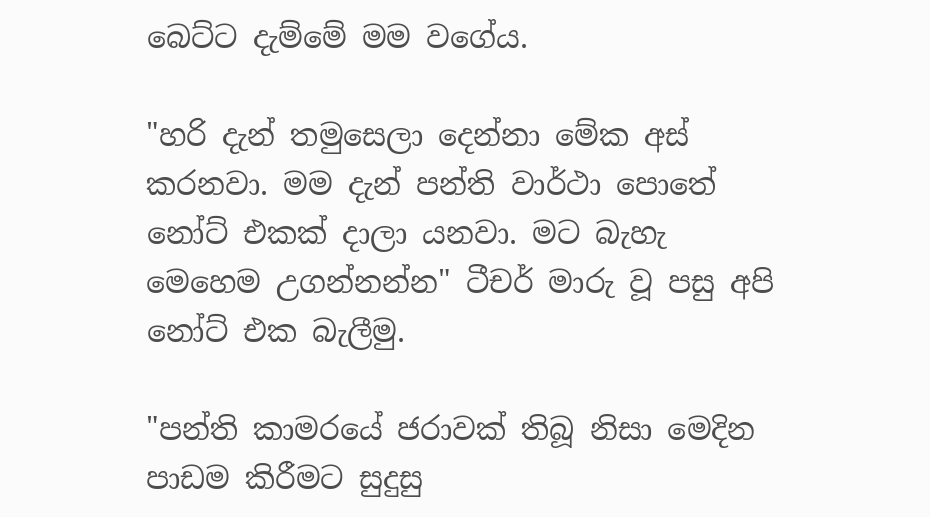බෙට්ට දැම්මේ මම වගේය.

"හරි දැන් තමුසෙලා දෙන්නා මේක අස් කරනවා. මම දැන් පන්ති වාර්ථා පොතේ නෝට් එකක් දාලා යනවා. මට බැහැ මෙහෙම උගන්නන්න" ටීචර් මාරු වූ පසු අපි නෝට් එක බැලීමු.

"පන්ති කාමරයේ ජරාවක් තිබූ නිසා මෙදින පාඩම කිරීමට සුදුසු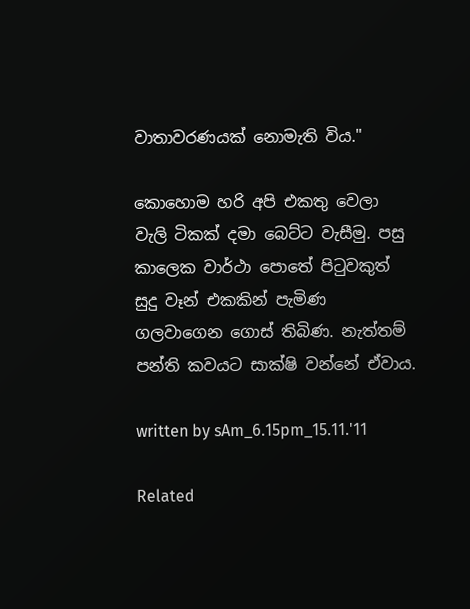වාතාවරණයක් නොමැති විය."

කොහොම හරි අපි එකතු වෙලා වැලි ටිකක් දමා බෙට්ට වැසීමු. පසු කාලෙක වාර්ථා පොතේ පිටුවකුත් සුදු වෑන් එකකින් පැමිණ ගලවාගෙන ගොස් තිබිණ. නැත්තම් පන්ති කවයට සාක්ෂි වන්නේ ඒවාය.

written by sAm_6.15pm_15.11.'11

Related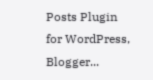Posts Plugin for WordPress, Blogger...